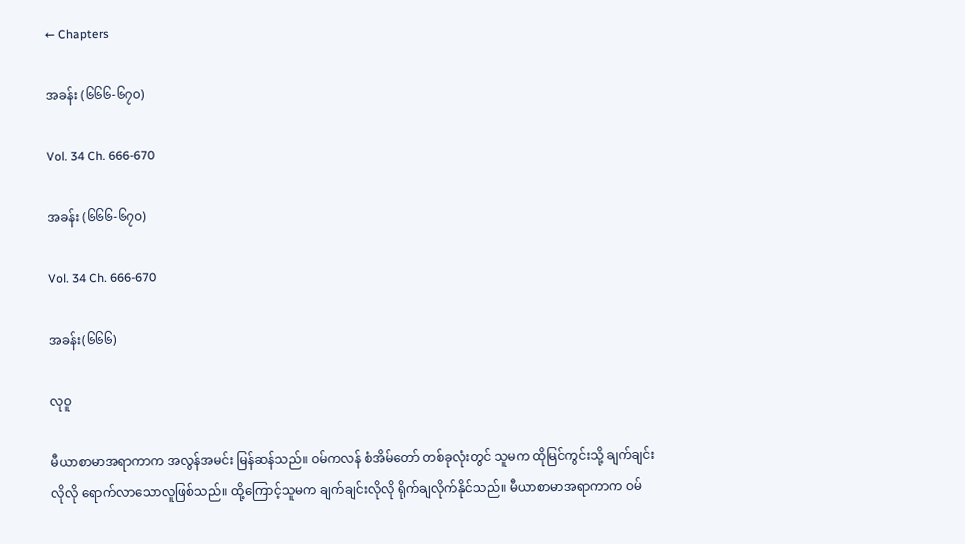← Chapters

အခန်း (၆၆၆-၆၇၀)

Vol. 34 Ch. 666-670

အခန်း (၆၆၆-၆၇၀)

Vol. 34 Ch. 666-670

အခန်း(၆၆၆)

လုဝူ

မီယာစာမာအရာကာက အလွန်အမင်း မြန်ဆန်သည်။ ဝမ်ကလန် စံအိမ်တော် တစ်ခုလုံးတွင် သူမက ထိုမြင်ကွင်းသို့ ချက်ချင်းလိုလို ရောက်လာသောလူဖြစ်သည်။ ထို့ကြောင့်သူမက ချက်ချင်းလိုလို ရိုက်ချလိုက်နိုင်သည်။ မီယာစာမာအရာကာက ဝမ်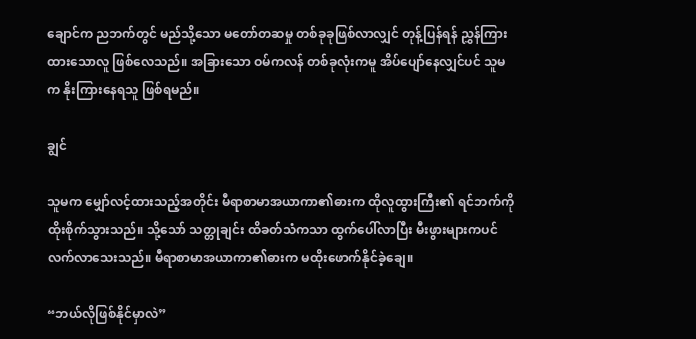ချောင်က ညဘက်တွင် မည်သို့သော မတော်တဆမှု တစ်ခုခုဖြစ်လာလျှင် တုန့်ပြန်ရန် ညွှန်ကြားထားသောလူ ဖြစ်လေသည်။ အခြားသော ဝမ်ကလန် တစ်ခုလုံးကမူ အိပ်ပျော်နေလျှင်ပင် သူမက နိုးကြားနေရသူ ဖြစ်ရမည်။

ချွင်

သူမက မျှော်လင့်ထားသည့်အတိုင်း မီရာစာမာအယာကာ၏ဓားက ထိုလူထွားကြီး၏ ရင်ဘက်ကို ထိုးစိုက်သွားသည်။ သို့သော် သတ္တုချင်း ထိခတ်သံကသာ ထွက်ပေါ်လာပြီး မီးဖွားများကပင် လက်လာသေးသည်။ မီရာစာမာအယာကာ၏ဓားက မထိုးဖောက်နိုင်ခဲ့ချေ။

“ဘယ်လိုဖြစ်နိုင်မှာလဲ”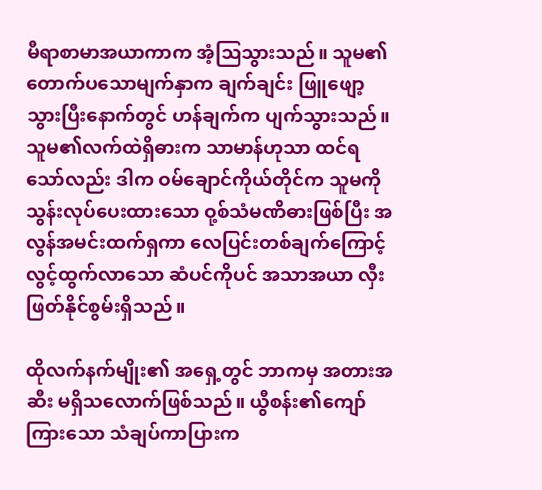မီရာစာမာအယာကာက အံ့သြသွားသည်။ သူမ၏ တောက်ပသောမျက်နှာက ချက်ချင်း ဖြူဖျော့သွားပြီးနောက်တွင် ဟန်ချက်က ပျက်သွားသည်။ သူမ၏လက်ထဲရှိဓားက သာမာန်ဟုသာ ထင်ရသော်လည်း ဒါက ဝမ်ချောင်ကိုယ်တိုင်က သူမကို သွန်းလုပ်ပေးထားသော ဝု့စ်သံမဏိဓားဖြစ်ပြီး အလွန်အမင်းထက်ရှကာ လေပြင်းတစ်ချက်ကြောင့် လွင့်ထွက်လာသော ဆံပင်ကိုပင် အသာအယာ လှီးဖြတ်နိုင်စွမ်းရှိသည်။

ထိုလက်နက်မျိုး၏ အရှေ့တွင် ဘာကမှ အတားအဆီး မရှိသလောက်ဖြစ်သည်။ ယွီစန်း၏ကျော်ကြားသော သံချပ်ကာပြားက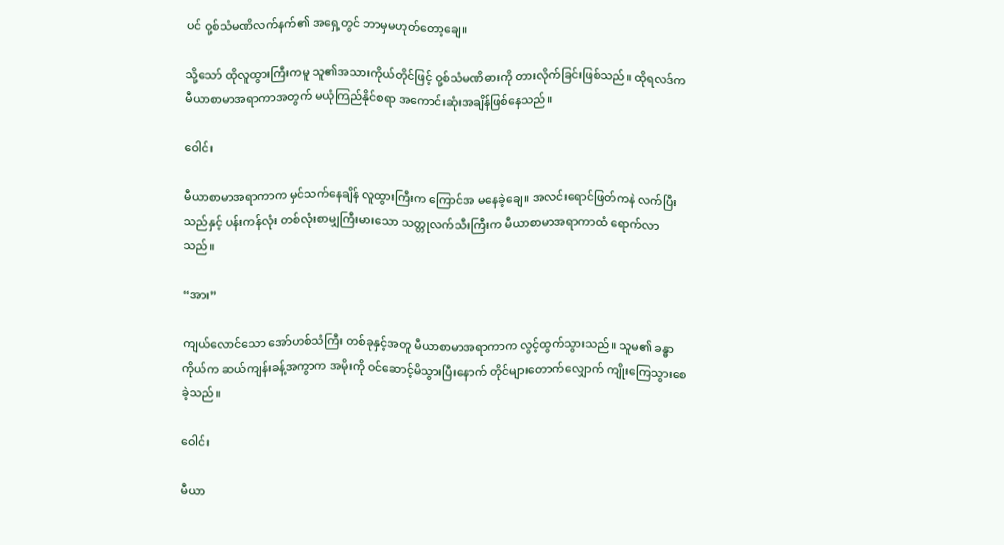ပင် ဝု့စ်သံမဏိလက်နက်၏ အရှေ့တွင် ဘာမှမဟုတ်တော့ချေ။

သို့သော် ထိုလူထွားကြီးကမူ သူ၏အသားကိုယ်တိုင်ဖြင့် ဝု့စ်သံမဏိဓားကို တားလိုက်ခြင်းဖြစ်သည်။ ထိုရလဒ်က မီယာစာမာအရာကာအတွက် မယုံကြည်နိုင်စရာ အကောင်းဆုံးအချိန်ဖြစ်နေသည်။

ဝေါင်း

မီယာစာမာအရာကာက မှင်သက်နေချိန် လူထွားကြီးက ကြောင်အ မနေခဲ့ချေ။ အလင်းရောင်ဖြတ်ကနဲ လက်ပြီးသည်နှင့် ပန်းကန်လုံး တစ်လုံးစာမျှကြီးမားသော သတ္တုလက်သီးကြီးက မီယာစာမာအရာကာထံ ရောက်လာသည်။

“အား”

ကျယ်လောင်သော အော်ဟစ်သံကြီး တစ်ခုနှင့်အတူ မီယာစာမာအရာကာက လွင့်ထွက်သွားသည်။ သူမ၏ ခန္ဓာကိုယ်က ဆယ်ကျန်းခန့်အကွာက အမိုးကို ဝင်ဆောင့်မိသွားပြီးနောက် တိုင်များတောက်လျှောက် ကျိုးကြေသွားစေခဲ့သည်။

ဝေါင်း

မီယာ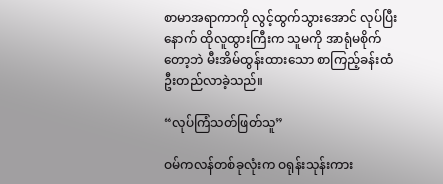စာမာအရာကာကို လွင့်ထွက်သွားအောင် လုပ်ပြီးနောက် ထိုလူထွားကြီးက သူမကို အာရုံမစိုက်တော့ဘဲ မီးအိမ်ထွန်းထားသော စာကြည့်ခန်းထံ ဦးတည်လာခဲ့သည်။

“လုပ်ကြံသတ်ဖြတ်သူ”

ဝမ်ကလန်တစ်ခုလုံးက ဝရုန်းသုန်းကား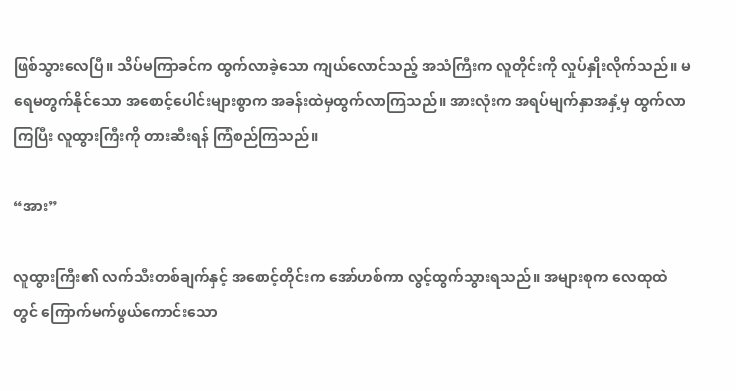ဖြစ်သွားလေပြီ။ သိပ်မကြာခင်က ထွက်လာခဲ့သော ကျယ်လောင်သည့် အသံကြီးက လူတိုင်းကို လှုပ်နှိုးလိုက်သည်။ မရေမတွက်နိုင်သော အစောင့်ပေါင်းများစွာက အခန်းထဲမှထွက်လာကြသည်။ အားလုံးက အရပ်မျက်နှာအနှံ့မှ ထွက်လာကြပြီး လူထွားကြီးကို တားဆီးရန် ကြံစည်ကြသည်။

“အား”

လူထွားကြီး၏ လက်သီးတစ်ချက်နှင့် အစောင့်တိုင်းက အော်ဟစ်ကာ လွင့်ထွက်သွားရသည်။ အများစုက လေထုထဲတွင် ကြောက်မက်ဖွယ်ကောင်းသော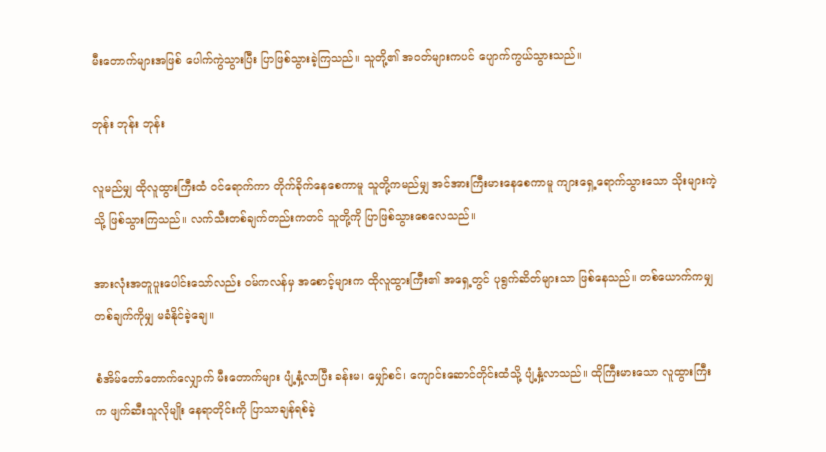မီးတောက်များအဖြစ် ပေါက်ကွဲသွားပြီး ပြာဖြစ်သွားခဲ့ကြသည်။ သူတို့၏ အဝတ်များကပင် ပျောက်ကွယ်သွားသည်။

ဘုန်း ဘုန်း ဘုန်း

လူမည်မျှ ထိုလူထွားကြီးထံ ဝင်ရောက်ကာ တိုက်ခိုက်နေစေကာမူ သူတို့ကမည်မျှ အင်အားကြီးမားနေစေကာမူ ကျားရှေ့ရောက်သွားသော သိုးများကဲ့သို့ ဖြစ်သွားကြသည်။ လက်သီးတစ်ချက်တည်းကတင် သူတို့ကို ပြာဖြစ်သွားစေလေသည်။

အားလုံးအတူပူးပေါင်းသော်လည်း ဝမ်ကလန်မှ အစောင့်များက ထိုလူထွားကြီး၏ အရှေ့တွင် ပုရွက်ဆိတ်များသာ ဖြစ်နေသည်။ တစ်ယောက်ကမျှ တစ်ချက်ကိုမျှ မခံနိုင်ခဲ့ချေ။

စံအိမ်တော်တောက်လျှောက် မီးတောက်များ ပျံ့နှံ့လာပြီး ခန်းမ၊ မျှော်စင်၊ ကျောင်းဆောင်တိုင်းထံသို့ ပျံ့နှံ့လာသည်။ ထိုကြီးမားသော လူထွားကြီးက ဖျက်ဆီးသူလိုမျိုး နေရာတိုင်းကို ပြာသာချန်ရစ်ခဲ့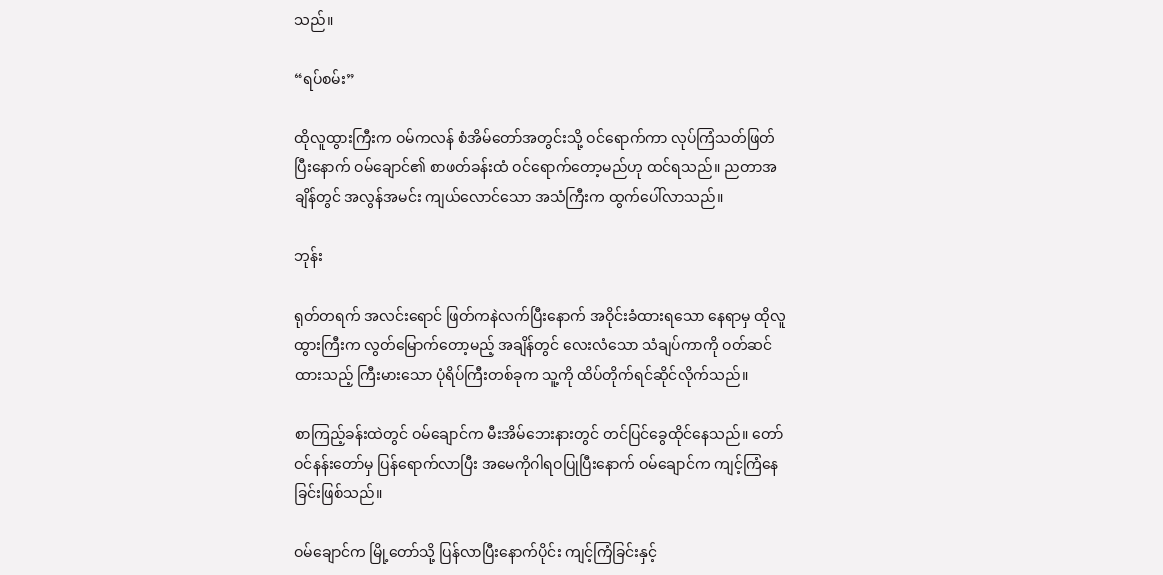သည်။

“ရပ်စမ်း”

ထိုလူထွားကြီးက ဝမ်ကလန် စံအိမ်တော်အတွင်းသို့ ဝင်ရောက်ကာ လုပ်ကြံသတ်ဖြတ်ပြီးနောက် ဝမ်ချောင်၏ စာဖတ်ခန်းထံ ဝင်ရောက်တော့မည်ဟု ထင်ရသည်။ ညတာအချိန်တွင် အလွန်အမင်း ကျယ်လောင်သော အသံကြီးက ထွက်ပေါ်လာသည်။

ဘုန်း

ရုတ်တရက် အလင်းရောင် ဖြတ်ကနဲလက်ပြီးနောက် အဝိုင်းခံထားရသော နေရာမှ ထိုလူထွားကြီးက လွတ်မြောက်တော့မည့် အချိန်တွင် လေးလံသော သံချပ်ကာကို ဝတ်ဆင်ထားသည့် ကြီးမားသော ပုံရိပ်ကြီးတစ်ခုက သူ့ကို ထိပ်တိုက်ရင်ဆိုင်လိုက်သည်။

စာကြည့်ခန်းထဲတွင် ဝမ်ချောင်က မီးအိမ်ဘေးနားတွင် တင်ပြင်ခွေထိုင်နေသည်။ တော်ဝင်နန်းတော်မှ ပြန်ရောက်လာပြီး အမေကိုဂါရဝပြုပြီးနောက် ဝမ်ချောင်က ကျင့်ကြံနေခြင်းဖြစ်သည်။

ဝမ်ချောင်က မြို့တော်သို့ ပြန်လာပြီးနောက်ပိုင်း ကျင့်ကြံခြင်းနှင့်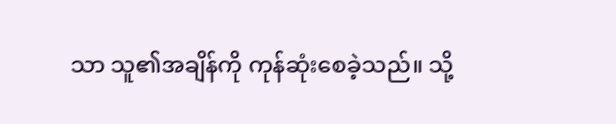သာ သူ၏အချိန်ကို ကုန်ဆုံးစေခဲ့သည်။ သို့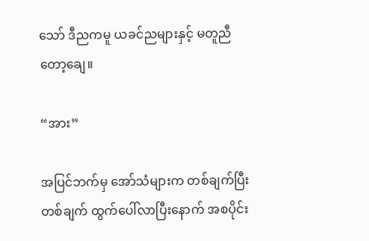သော် ဒီညကမူ ယခင်ညများနှင့် မတူညီတော့ချေ။

“အား”

အပြင်ဘက်မှ အော်သံများက တစ်ချက်ပြီးတစ်ချက် ထွက်ပေါ်လာပြီးနောက် အစပိုင်း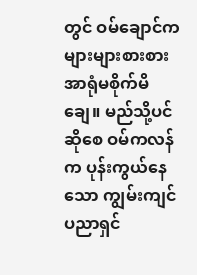တွင် ဝမ်ချောင်က များများစားစား အာရုံမစိုက်မိချေ။ မည်သို့ပင်ဆိုစေ ဝမ်ကလန်က ပုန်းကွယ်နေသော ကျွမ်းကျင်ပညာရှင်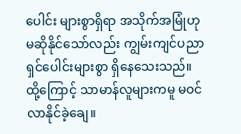ပေါင်း များစွာရှိရာ အသိုက်အမြုံဟု မဆိုနိုင်သော်လည်း ကျွမ်းကျင်ပညာရှင်ပေါင်းများစွာ ရှိနေသေးသည်။ ထို့ကြောင့် သာမာန်လူများကမူ မဝင်လာနိုင်ခဲ့ချေ။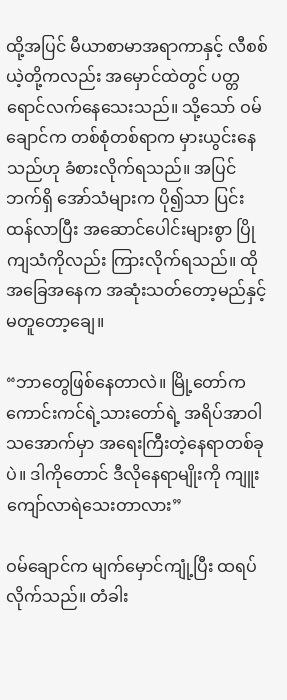ထို့အပြင် မီယာစာမာအရာကာနှင့် လီစစ်ယဲ့တို့ကလည်း အမှောင်ထဲတွင် ပတ္တရောင်လက်နေသေးသည်။ သို့သော် ဝမ်ချောင်က တစ်စုံတစ်ရာက မှားယွင်းနေသည်ဟု ခံစားလိုက်ရသည်။ အပြင်ဘက်ရှိ အော်သံများက ပို၍သာ ပြင်းထန်လာပြီး အဆောင်ပေါင်းများစွာ ပြိုကျသံကိုလည်း ကြားလိုက်ရသည်။ ထိုအခြေအနေက အဆုံးသတ်တော့မည်နှင့် မတူတော့ချေ။

“ဘာတွေဖြစ်နေတာလဲ။ မြို့တော်က ကောင်းကင်ရဲ့သားတော်ရဲ့ အရိပ်အာဝါသအောက်မှာ အရေးကြီးတဲ့နေရာတစ်ခုပဲ။ ဒါကိုတောင် ဒီလိုနေရာမျိုးကို ကျူးကျော်လာရဲသေးတာလား”

ဝမ်ချောင်က မျက်မှောင်ကျုံ့ပြီး ထရပ်လိုက်သည်။ တံခါး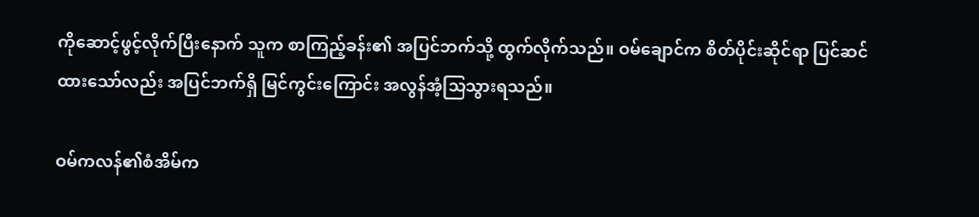ကိုဆောင့်ဖွင့်လိုက်ပြီးနောက် သူက စာကြည့်ခန်း၏ အပြင်ဘက်သို့ ထွက်လိုက်သည်။ ဝမ်ချောင်က စိတ်ပိုင်းဆိုင်ရာ ပြင်ဆင်ထားသော်လည်း အပြင်ဘက်ရှိ မြင်ကွင်းကြောင်း အလွန်အံ့သြသွားရသည်။

ဝမ်ကလန်၏စံအိမ်က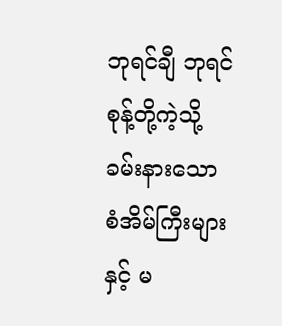ဘုရင်ချီ ဘုရင်စုန့်တို့ကဲ့သို့ ခမ်းနားသော စံအိမ်ကြီးများနှင့် မ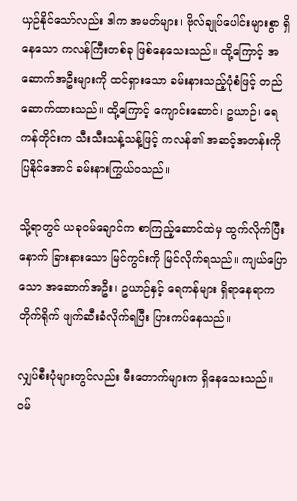ယှဉ်နိုင်သော်လည်း ဒါက အမတ်များ၊ ဗိုလ်ချုပ်ပေါင်းများစွာ ရှိနေသော ကလန်ကြီးတစ်ခု ဖြစ်နေသေးသည်။ ထို့ကြောင့် အဆောက်အဦးများကို ထင်ရှားသော ခမ်းနားသည့်ပုံစံဖြင့် တည်ဆောက်ထားသည်။ ထို့ကြောင့် ကျောင်းဆောင်၊ ဥယာဉ်၊ ရေကန်တိုင်းက သီးသီးသန့်သန့်ဖြင့် ကလန်၏ အဆင့်အတန်းကို ပြနိုင်အောင် ခမ်းနားကြွယ်ဝသည်။

သို့ရာတွင် ယခုဝမ်ချောင်က စာကြည့်ဆောင်ထဲမှ ထွက်လိုက်ပြီးနောက် ခြားနားသော မြင်ကွင်းကို မြင်လိုက်ရသည်။ ကျယ်ပြောသော အဆောက်အဦး၊ ဥယာဉ်နှင့် ရေကန်များ ရှိရာနေရာက တိုက်ရိုက် ဖျက်ဆီးခံလိုက်ရပြီး ပြားကပ်နေသည်။

လျှပ်စီးပုံများတွင်လည်း မီးတောက်များက ရှိနေသေးသည်။ ဝမ်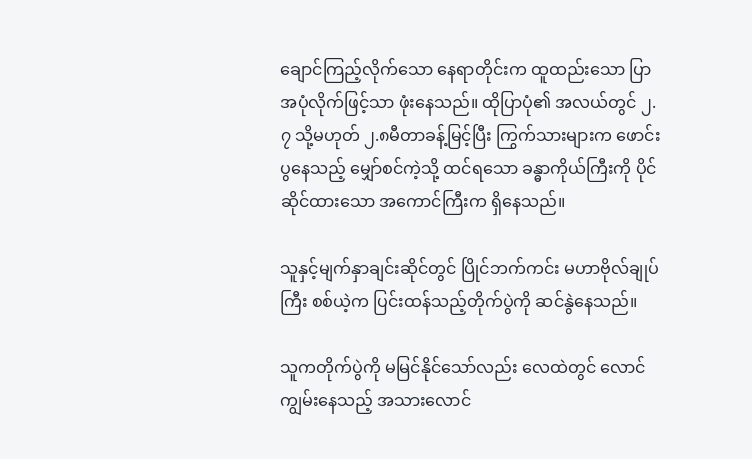ချောင်ကြည့်လိုက်သော နေရာတိုင်းက ထူထည်းသော ပြာအပုံလိုက်ဖြင့်သာ ဖုံးနေသည်။ ထိုပြာပုံ၏ အလယ်တွင် ၂.၇ သို့မဟုတ် ၂.၈မီတာခန့်မြင့်ပြီး ကြွက်သားများက ဖောင်းပွနေသည့် မျှော်စင်ကဲ့သို့ ထင်ရသော ခန္ဓာကိုယ်ကြီးကို ပိုင်ဆိုင်ထားသော အကောင်ကြီးက ရှိနေသည်။

သူနှင့်မျက်နှာချင်းဆိုင်တွင် ပြိုင်ဘက်ကင်း မဟာဗိုလ်ချုပ်ကြီး စစ်ယဲ့က ပြင်းထန်သည့်တိုက်ပွဲကို ဆင်နွဲနေသည်။

သူကတိုက်ပွဲကို မမြင်နိုင်သော်လည်း လေထဲတွင် လောင်ကျွမ်းနေသည့် အသားလောင်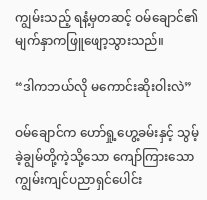ကျွမ်းသည့် ရနံ့မှတဆင့် ဝမ်ချောင်၏ မျက်နှာကဖြူဖျော့သွားသည်။

“ဒါကဘယ်လို မကောင်းဆိုးဝါးလဲ”

ဝမ်ချောင်က ဟော်ရှု့ဟွေ့ခမ်းနှင့် သွမ့်ခဲ့ချွမ်တို့ကဲ့သို့သော ကျော်ကြားသော ကျွမ်းကျင်ပညာရှင်ပေါင်း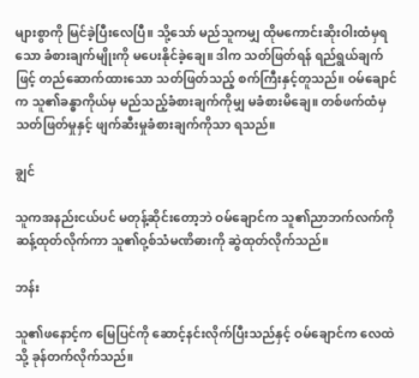များစွာကို မြင်ခဲ့ပြီးလေပြီ။ သို့သော် မည်သူကမျှ ထိုမကောင်းဆိုးဝါးထံမှရသော ခံစားချက်မျိုးကို မပေးနိုင်ခဲ့ချေ။ ဒါက သတ်ဖြတ်ရန် ရည်ရွယ်ချက်ဖြင့် တည်ဆောက်ထားသော သတ်ဖြတ်သည့် စက်ကြီးနှင့်တူသည်။ ဝမ်ချောင်က သူ၏ခန္ဓာကိုယ်မှ မည်သည့်ခံစားချက်ကိုမျှ မခံစားမိချေ။ တစ်ဖက်ထံမှ သတ်ဖြတ်မှုနှင့် ဖျက်ဆီးမှုခံစားချက်ကိုသာ ရသည်။

ချွင်

သူကအနည်းငယ်ပင် မတုန့်ဆိုင်းတော့ဘဲ ဝမ်ချောင်က သူ၏ညာဘက်လက်ကို ဆန့်ထုတ်လိုက်ကာ သူ၏ဝု့စ်သံမဏိဓားကို ဆွဲထုတ်လိုက်သည်။

ဘန်း

သူ၏ဖနောင့်က မြေပြင်ကို ဆောင့်နင်းလိုက်ပြီးသည်နှင့် ဝမ်ချောင်က လေထဲသို့ ခုန်တက်လိုက်သည်။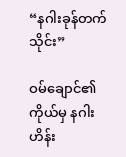“နဂါးခုန်တက်သိုင်း”

ဝမ်ချောင်၏ကိုယ်မှ နဂါးဟိန်း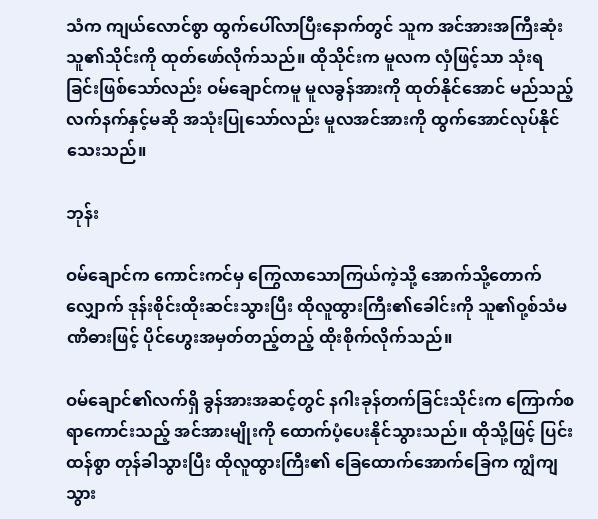သံက ကျယ်လောင်စွာ ထွက်ပေါ်လာပြီးနောက်တွင် သူက အင်အားအကြီးဆုံး သူ၏သိုင်းကို ထုတ်ဖော်လိုက်သည်။ ထိုသိုင်းက မူလက လှံဖြင့်သာ သုံးရခြင်းဖြစ်သော်လည်း ဝမ်ချောင်ကမူ မူလခွန်အားကို ထုတ်နိုင်အောင် မည်သည့်လက်နက်နှင့်မဆို အသုံးပြုသော်လည်း မူလအင်အားကို ထွက်အောင်လုပ်နိုင်သေးသည်။

ဘုန်း

ဝမ်ချောင်က ကောင်းကင်မှ ကြွေလာသောကြယ်ကဲ့သို့ အောက်သို့တောက်လျှောက် ဒုန်းစိုင်းထိုးဆင်းသွားပြီး ထိုလူထွားကြီး၏ခေါင်းကို သူ၏ဝု့စ်သံမဏိဓားဖြင့် ပိုင်ဟွေးအမှတ်တည့်တည့် ထိုးစိုက်လိုက်သည်။

ဝမ်ချောင်၏လက်ရှိ ခွန်အားအဆင့်တွင် နဂါးခုန်တက်ခြင်းသိုင်းက ကြောက်စရာကောင်းသည့် အင်အားမျိုးကို ထောက်ပံ့ပေးနိုင်သွားသည်။ ထိုသို့ဖြင့် ပြင်းထန်စွာ တုန်ခါသွားပြီး ထိုလူထွားကြီး၏ ခြေထောက်အောက်ခြေက ကျွံကျသွား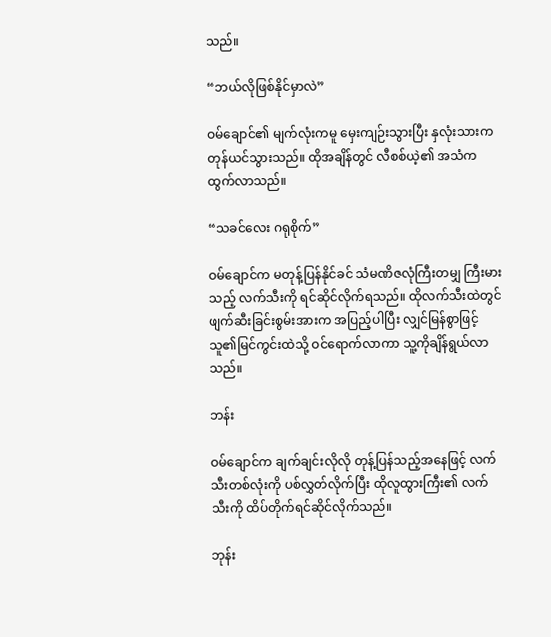သည်။

“ဘယ်လိုဖြစ်နိုင်မှာလဲ”

ဝမ်ချောင်၏ မျက်လုံးကမူ မှေးကျဉ်းသွားပြီး နှလုံးသားက တုန်ယင်သွားသည်။ ထိုအချိန်တွင် လီစစ်ယဲ့၏ အသံက ထွက်လာသည်။

“သခင်လေး ဂရုစိုက်”

ဝမ်ချောင်က မတုန့်ပြန်နိုင်ခင် သံမဏိဇလုံကြီးတမျှ ကြီးမားသည့် လက်သီးကို ရင်ဆိုင်လိုက်ရသည်။ ထိုလက်သီးထဲတွင် ဖျက်ဆီးခြင်းစွမ်းအားက အပြည့်ပါပြီး လျှင်မြန်စွာဖြင့် သူ၏မြင်ကွင်းထဲသို့ ဝင်ရောက်လာကာ သူ့ကိုချိန်ရွယ်လာသည်။

ဘန်း

ဝမ်ချောင်က ချက်ချင်းလိုလို တုန့်ပြန်သည့်အနေဖြင့် လက်သီးတစ်လုံးကို ပစ်လွှတ်လိုက်ပြီး ထိုလူထွားကြီး၏ လက်သီးကို ထိပ်တိုက်ရင်ဆိုင်လိုက်သည်။

ဘုန်း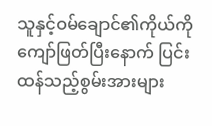သူနှင့်ဝမ်ချောင်၏ကိုယ်ကို ကျော်ဖြတ်ပြီးနောက် ပြင်းထန်သည့်စွမ်းအားများ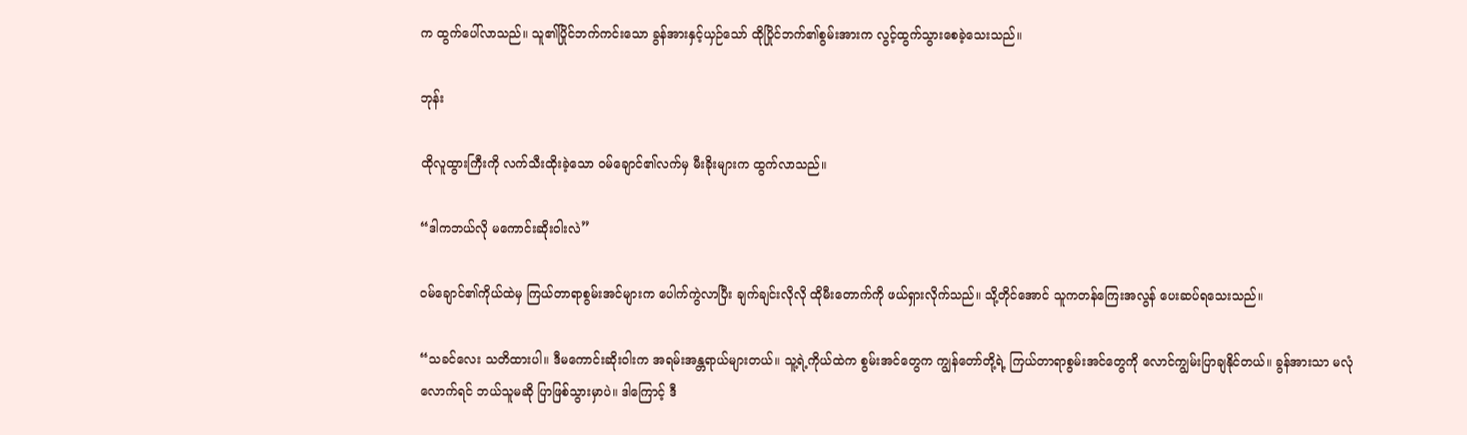က ထွက်ပေါ်လာသည်။ သူ၏ပြိုင်ဘက်ကင်းသော ခွန်အားနှင့်ယှဉ်သော် ထိုပြိုင်ဘက်၏စွမ်းအားက လွင့်ထွက်သွားစေခဲ့သေးသည်။

ဘုန်း

ထိုလူထွားကြီးကို လက်သီးထိုးခဲ့သော ဝမ်ချောင်၏လက်မှ မီးခိုးများက ထွက်လာသည်။

“ဒါကဘယ်လို မကောင်းဆိုးဝါးလဲ”

ဝမ်ချောင်၏ကိုယ်ထဲမှ ကြယ်တာရာစွမ်းအင်များက ပေါက်ကွဲလာပြီး ချက်ချင်းလိုလို ထိုမီးတောက်ကို ဖယ်ရှားလိုက်သည်။ သို့တိုင်အောင် သူကတန်ကြေးအလွန် ပေးဆပ်ရသေးသည်။

“သခင်လေး သတိထားပါ။ ဒီမကောင်းဆိုးဝါးက အရမ်းအန္တရာယ်များတယ်။ သူ့ရဲ့ကိုယ်ထဲက စွမ်းအင်တွေက ကျွန်တော်တို့ရဲ့ ကြယ်တာရာစွမ်းအင်တွေကို လောင်ကျွမ်းပြာချနိုင်တယ်။ ခွန်အားသာ မလုံလောက်ရင် ဘယ်သူမဆို ပြာဖြစ်သွားမှာပဲ။ ဒါကြောင့် ဒီ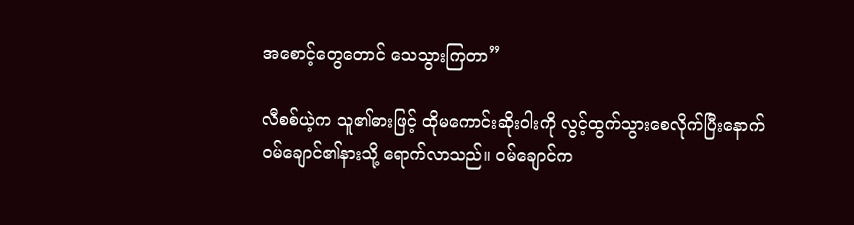အစောင့်တွေတောင် သေသွားကြတာ”

လီစစ်ယဲ့က သူ၏ဓားဖြင့် ထိုမကောင်းဆိုးဝါးကို လွင့်ထွက်သွားစေလိုက်ပြီးနောက် ဝမ်ချောင်၏နားသို့ ရောက်လာသည်။ ဝမ်ချောင်က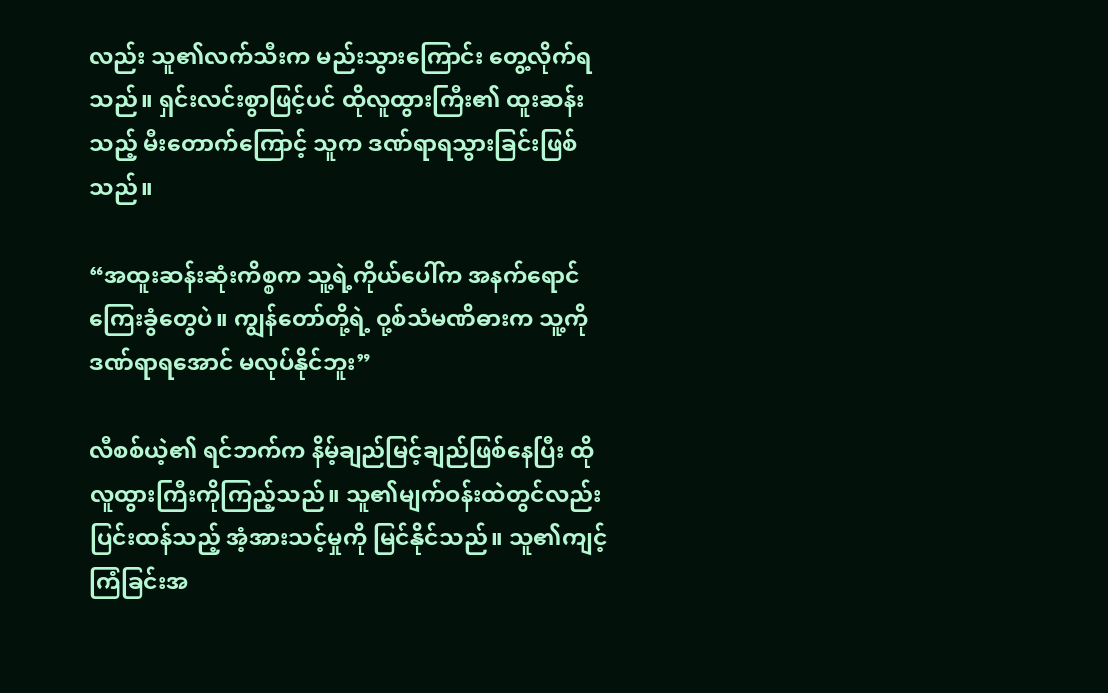လည်း သူ၏လက်သီးက မည်းသွားကြောင်း တွေ့လိုက်ရသည်။ ရှင်းလင်းစွာဖြင့်ပင် ထိုလူထွားကြီး၏ ထူးဆန်းသည့် မီးတောက်ကြောင့် သူက ဒဏ်ရာရသွားခြင်းဖြစ်သည်။

“အထူးဆန်းဆုံးကိစ္စက သူ့ရဲ့ကိုယ်ပေါ်က အနက်ရောင် ကြေးခွံတွေပဲ။ ကျွန်တော်တို့ရဲ့ ဝု့စ်သံမဏိဓားက သူ့ကိုဒဏ်ရာရအောင် မလုပ်နိုင်ဘူး”

လီစစ်ယဲ့၏ ရင်ဘက်က နိမ့်ချည်မြင့်ချည်ဖြစ်နေပြီး ထိုလူထွားကြီးကိုကြည့်သည်။ သူ၏မျက်ဝန်းထဲတွင်လည်း ပြင်းထန်သည့် အံ့အားသင့်မှုကို မြင်နိုင်သည်။ သူ၏ကျင့်ကြံခြင်းအ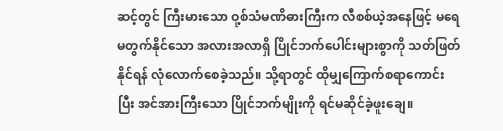ဆင့်တွင် ကြီးမားသော ဝု့စ်သံမဏိဓားကြီးက လီစစ်ယဲ့အနေဖြင့် မရေမတွက်နိုင်သော အလားအလာရှိ ပြိုင်ဘက်ပေါင်းများစွာကို သတ်ဖြတ်နိုင်ရန် လုံလောက်စေခဲ့သည်။ သို့ရာတွင် ထိုမျှကြောက်စရာကောင်းပြီး အင်အားကြီးသော ပြိုင်ဘက်မျိုးကို ရင်မဆိုင်ခဲ့ဖူးချေ။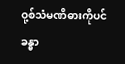ဝု့စ်သံမဏိဓားကိုပင် ခန္ဓာ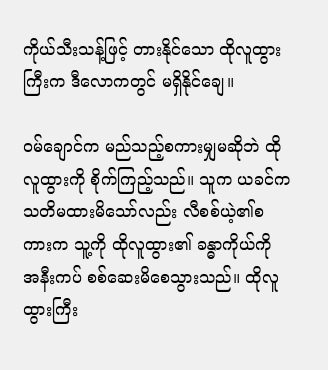ကိုယ်သီးသန့်ဖြင့် တားနိုင်သော ထိုလူထွားကြီးက ဒီလောကတွင် မရှိနိုင်ချေ။

ဝမ်ချောင်က မည်သည့်စကားမျှမဆိုဘဲ ထိုလူထွားကို စိုက်ကြည့်သည်။ သူက ယခင်က သတိမထားမိသော်လည်း လီစစ်ယဲ့၏စကားက သူ့ကို ထိုလူထွား၏ ခန္ဓာကိုယ်ကို အနီးကပ် စစ်ဆေးမိစေသွားသည်။ ထိုလူထွားကြီး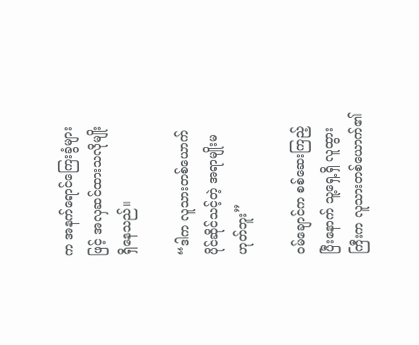က အနက်ရောင်ကြေးခွံများဖြင့် အလှဆင်ထားသလိုမျိုး ရှိနေသည်။

“ဒါက လူသားတစ်ယောက် ပိုင်ဆိုင်သင့်တဲ့ အရာမျိုးမဟုတ်ဘူး”

ဝမ်ချောင်က စစ်ဆေးကြည့်ပြီးနောက် သူ့ရှေ့ရှိ လူထွားကြီးက လူသားတစ်ယောက်၏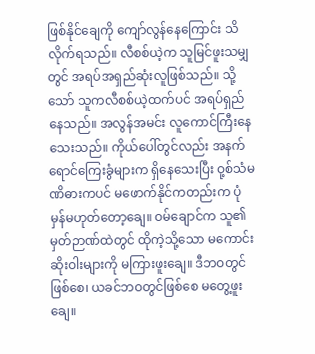ဖြစ်နိုင်ချေကို ကျော်လွန်နေကြောင်း သိလိုက်ရသည်။ လီစစ်ယဲ့က သူမြင်ဖူးသမျှတွင် အရပ်အရှည်ဆုံးလူဖြစ်သည်။ သို့သော် သူကလီစစ်ယဲ့ထက်ပင် အရပ်ရှည်နေသည်။ အလွန်အမင်း လူကောင်ကြီးနေသေးသည်။ ကိုယ်ပေါ်တွင်လည်း အနက်ရောင်ကြေးခွံများက ရှိနေသေးပြီး ဝု့စ်သံမဏိဓားကပင် မဖောက်နိုင်ကတည်းက ပုံမှန်မဟုတ်တော့ချေ။ ဝမ်ချောင်က သူ၏မှတ်ဉာဏ်ထဲတွင် ထိုကဲ့သို့သော မကောင်းဆိုးဝါးများကို မကြားဖူးချေ။ ဒီဘဝတွင်ဖြစ်စေ၊ ယခင်ဘဝတွင်ဖြစ်စေ မတွေ့ဖူးချေ။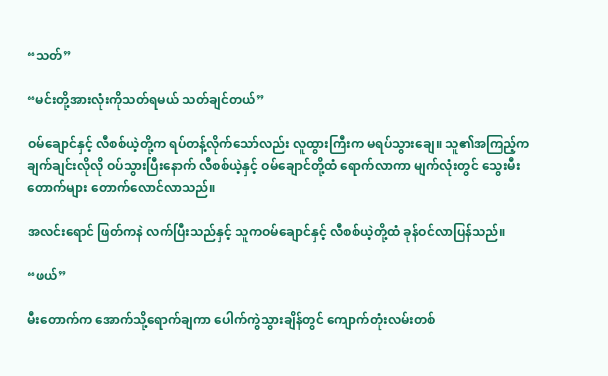“သတ်”

“မင်းတို့အားလုံးကိုသတ်ရမယ် သတ်ချင်တယ်”

ဝမ်ချောင်နှင့် လီစစ်ယဲ့တို့က ရပ်တန့်လိုက်သော်လည်း လူထွားကြီးက မရပ်သွားချေ။ သူ၏အကြည့်က ချက်ချင်းလိုလို ဝပ်သွားပြီးနောက် လီစစ်ယဲ့နှင့် ဝမ်ချောင်တို့ထံ ရောက်လာကာ မျက်လုံးတွင် သွေးမီးတောက်များ တောက်လောင်လာသည်။

အလင်းရောင် ဖြတ်ကနဲ လက်ပြီးသည်နှင့် သူကဝမ်ချောင်နှင့် လီစစ်ယဲ့တို့ထံ ခုန်ဝင်လာပြန်သည်။

“ဖယ်”

မီးတောက်က အောက်သို့ရောက်ချကာ ပေါက်ကွဲသွားချိန်တွင် ကျောက်တုံးလမ်းတစ်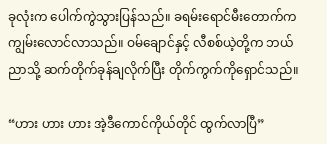ခုလုံးက ပေါက်ကွဲသွားပြန်သည်။ ခရမ်းရောင်မီးတောက်က ကျွမ်းလောင်လာသည်။ ဝမ်ချောင်နှင့် လီစစ်ယဲ့တို့က ဘယ်ညာသို့ ဆက်တိုက်ခုန်ချလိုက်ပြီး တိုက်ကွက်ကိုရှောင်သည်။

“ဟား ဟား ဟား အဲ့ဒီကောင်ကိုယ်တိုင် ထွက်လာပြီ”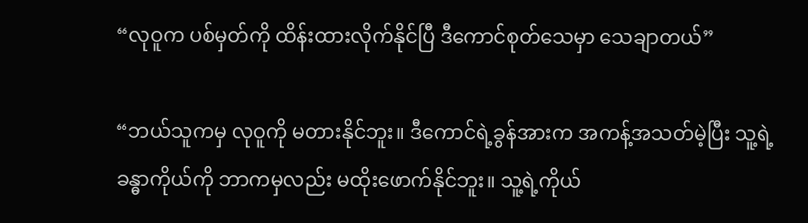“လုဝူက ပစ်မှတ်ကို ထိန်းထားလိုက်နိုင်ပြီ ဒီကောင်စုတ်သေမှာ သေချာတယ်”

“ဘယ်သူကမှ လုဝူကို မတားနိုင်ဘူး။ ဒီကောင်ရဲ့ခွန်အားက အကန့်အသတ်မဲ့ပြီး သူ့ရဲ့ခန္ဓာကိုယ်ကို ဘာကမှလည်း မထိုးဖောက်နိုင်ဘူး။ သူ့ရဲ့ကိုယ်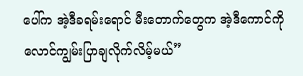ပေါ်က အဲ့ဒီခရမ်းရောင် မီးတောက်တွေက အဲ့ဒီကောင်ကို လောင်ကျွမ်းပြာချလိုက်လိမ့်မယ်”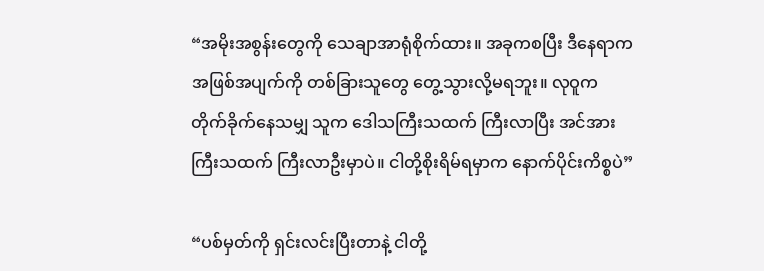“အမိုးအစွန်းတွေကို သေချာအာရုံစိုက်ထား။ အခုကစပြီး ဒီနေရာက အဖြစ်အပျက်ကို တစ်ခြားသူတွေ တွေ့သွားလို့မရဘူး။ လုဝူက တိုက်ခိုက်နေသမျှ သူက ဒေါသကြီးသထက် ကြီးလာပြီး အင်အားကြီးသထက် ကြီးလာဦးမှာပဲ။ ငါတို့စိုးရိမ်ရမှာက နောက်ပိုင်းကိစ္စပဲ”

“ပစ်မှတ်ကို ရှင်းလင်းပြီးတာနဲ့ ငါတို့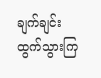ချက်ချင်း ထွက်သွားကြ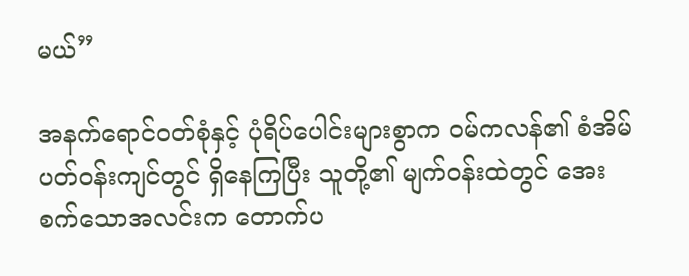မယ်”

အနက်ရောင်ဝတ်စုံနှင့် ပုံရိပ်ပေါင်းများစွာက ဝမ်ကလန်၏ စံအိမ်ပတ်ဝန်းကျင်တွင် ရှိနေကြပြီး သူတို့၏ မျက်ဝန်းထဲတွင် အေးစက်သောအလင်းက တောက်ပ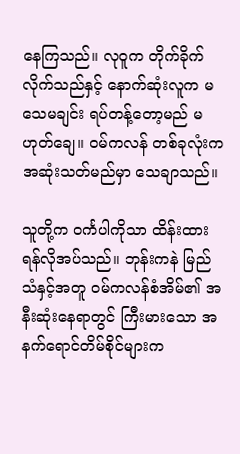နေကြသည်။ လုဝူက တိုက်ခိုက်လိုက်သည်နှင့် နောက်ဆုံးလူက မသေမချင်း ရပ်တန့်တော့မည် မဟုတ်ချေ။ ဝမ်ကလန် တစ်ခုလုံးက အဆုံးသတ်မည်မှာ သေချာသည်။

သူတို့က ဝင်္ကပါကိုသာ ထိန်းထားရန်လိုအပ်သည်။ ဘုန်းကနဲ မြည်သံနှင့်အတူ ဝမ်ကလန်စံအိမ်၏ အနီးဆုံးနေရာတွင် ကြီးမားသော အနက်ရောင်တိမ်စိုင်များက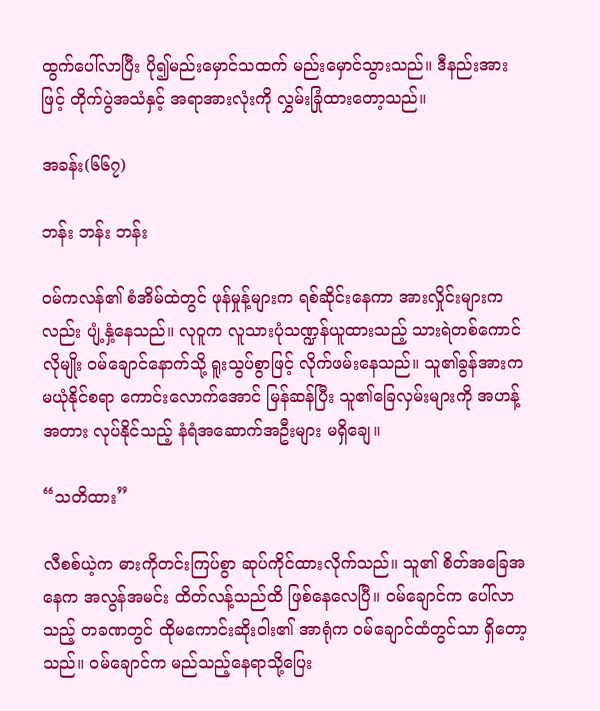ထွက်ပေါ်လာပြီး ပို၍မည်းမှောင်သထက် မည်းမှောင်သွားသည်။ ဒီနည်းအားဖြင့် တိုက်ပွဲအသံနှင့် အရာအားလုံးကို လွှမ်းခြုံထားတော့သည်။

အခန်း(၆၆၇)

ဘန်း ဘန်း ဘန်း

ဝမ်ကလန်၏ စံအိမ်ထဲတွင် ဖုန်မှုန့်များက ရစ်ဆိုင်းနေကာ အားလှိုင်းများကလည်း ပျံ့နှံ့နေသည်။ လုဝူက လူသားပုံသဏ္ဍန်ယူထားသည့် သားရဲတစ်ကောင်လိုမျိုး ဝမ်ချောင်နောက်သို့ ရူးသွပ်စွာဖြင့် လိုက်ဖမ်းနေသည်။ သူ၏ခွန်အားက မယုံနိုင်စရာ ကောင်းလောက်အောင် မြန်ဆန်ပြီး သူ၏ခြေလှမ်းများကို အဟန့်အတား လုပ်နိုင်သည့် နံရံအဆောက်အဦးများ မရှိချေ။

“သတိထား”

လီစစ်ယဲ့က ဓားကိုတင်းကြပ်စွာ ဆုပ်ကိုင်ထားလိုက်သည်။ သူ၏ စိတ်အခြေအနေက အလွန်အမင်း ထိတ်လန့်သည်ထိ ဖြစ်နေလေပြီ။ ဝမ်ချောင်က ပေါ်လာသည့် တခဏတွင် ထိုမကောင်းဆိုးဝါး၏ အာရုံက ဝမ်ချောင်ထံတွင်သာ ရှိတော့သည်။ ဝမ်ချောင်က မည်သည့်နေရာသို့ပြေး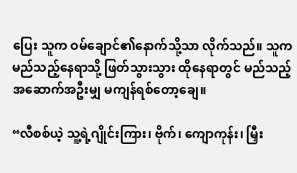ပြေး သူက ဝမ်ချောင်၏နောက်သို့သာ လိုက်သည်။ သူက မည်သည့်နေရာသို့ ဖြတ်သွားသွား ထိုနေရာတွင် မည်သည့် အဆောက်အဦးမျှ မကျန်ရစ်တော့ချေ။

“လီစစ်ယဲ့ သူ့ရဲ့ဂျိုင်းကြား၊ ဗိုက်၊ ကျောကုန်း၊ မြှီး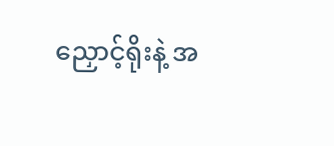ညှောင့်ရိုးနဲ့ အ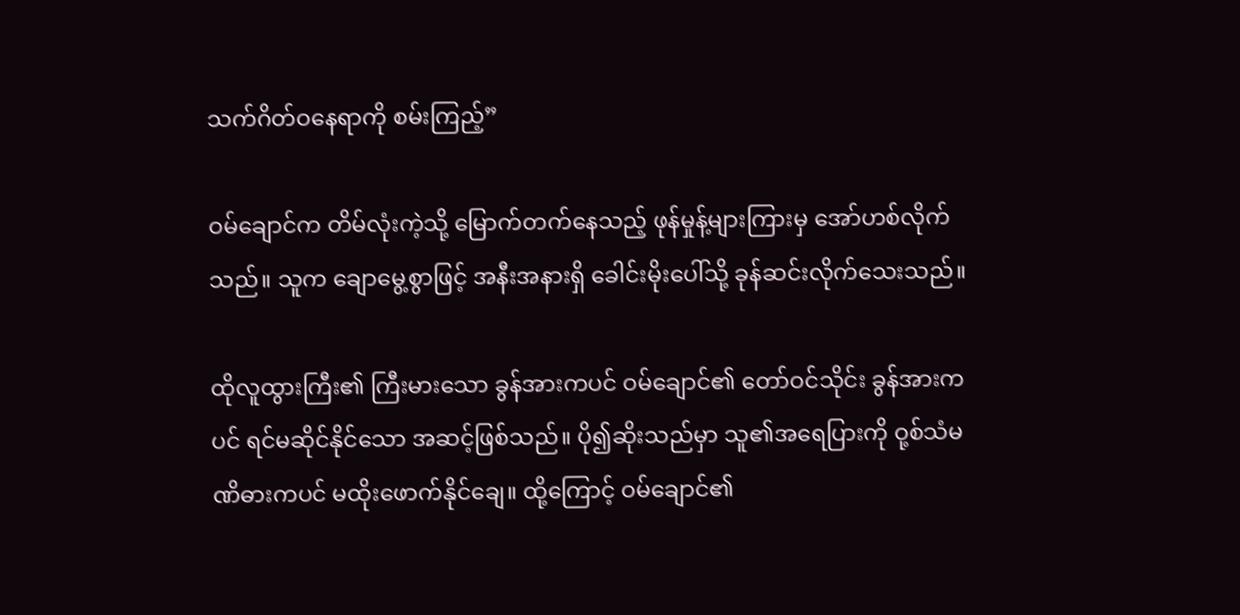သက်ဂိတ်ဝနေရာကို စမ်းကြည့်”

ဝမ်ချောင်က တိမ်လုံးကဲ့သို့ မြောက်တက်နေသည့် ဖုန်မှုန့်များကြားမှ အော်ဟစ်လိုက်သည်။ သူက ချောမွေ့စွာဖြင့် အနီးအနားရှိ ခေါင်းမိုးပေါ်သို့ ခုန်ဆင်းလိုက်သေးသည်။

ထိုလူထွားကြီး၏ ကြီးမားသော ခွန်အားကပင် ဝမ်ချောင်၏ တော်ဝင်သိုင်း ခွန်အားကပင် ရင်မဆိုင်နိုင်သော အဆင့်ဖြစ်သည်။ ပို၍ဆိုးသည်မှာ သူ၏အရေပြားကို ဝု့စ်သံမဏိဓားကပင် မထိုးဖောက်နိုင်ချေ။ ထို့ကြောင့် ဝမ်ချောင်၏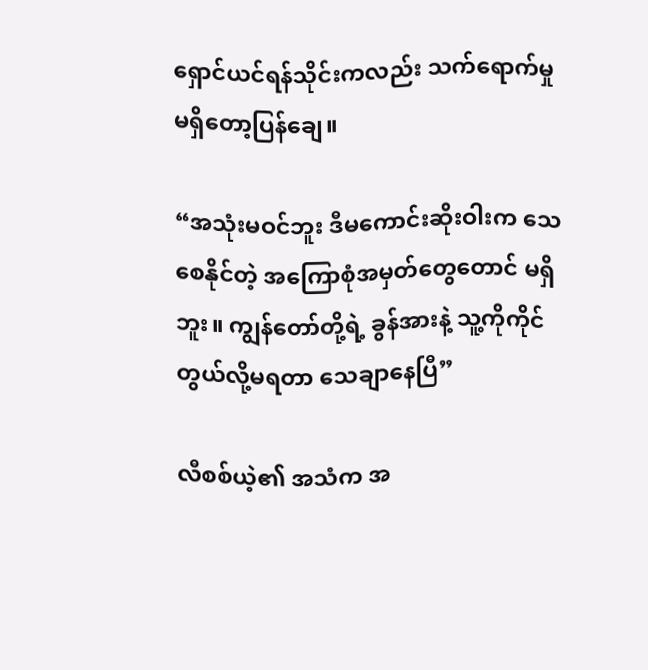ရှောင်ယင်ရန်သိုင်းကလည်း သက်ရောက်မှု မရှိတော့ပြန်ချေ။

“အသုံးမဝင်ဘူး ဒီမကောင်းဆိုးဝါးက သေစေနိုင်တဲ့ အကြောစုံအမှတ်တွေတောင် မရှိဘူး။ ကျွန်တော်တို့ရဲ့ ခွန်အားနဲ့ သူ့ကိုကိုင်တွယ်လို့မရတာ သေချာနေပြီ”

လီစစ်ယဲ့၏ အသံက အ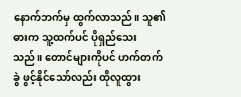နောက်ဘက်မှ ထွက်လာသည်။ သူ၏ဓားက သူ့ထက်ပင် ပိုရှည်သေးသည်။ တောင်များကိုပင် ဟက်တက်ခွဲ ဖွင့်နိုင်သော်လည်း ထိုလူထွား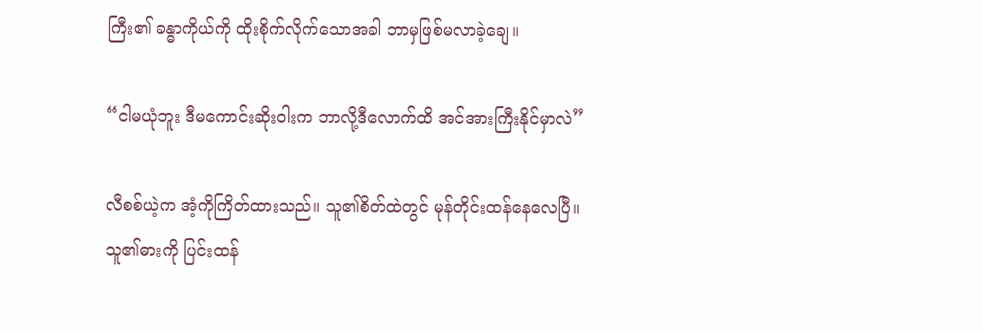ကြီး၏ ခန္ဓာကိုယ်ကို ထိုးစိုက်လိုက်သောအခါ ဘာမှဖြစ်မလာခဲ့ချေ။

“ငါမယုံဘူး ဒီမကောင်းဆိုးဝါးက ဘာလို့ဒီလောက်ထိ အင်အားကြီးနိုင်မှာလဲ”

လီစစ်ယဲ့က အံ့ကိုကြိတ်ထားသည်။ သူ၏စိတ်ထဲတွင် မုန်တိုင်းထန်နေလေပြီ။ သူ၏ဓားကို ပြင်းထန်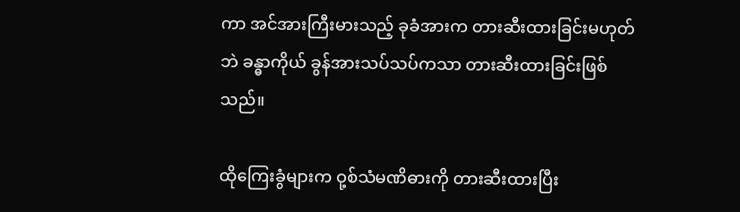ကာ အင်အားကြီးမားသည့် ခုခံအားက တားဆီးထားခြင်းမဟုတ်ဘဲ ခန္ဓာကိုယ် ခွန်အားသပ်သပ်ကသာ တားဆီးထားခြင်းဖြစ်သည်။

ထိုကြေးခွံများက ဝု့စ်သံမဏိဓားကို တားဆီးထားပြီး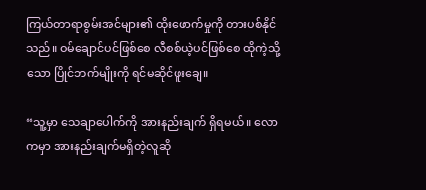ကြယ်တာရာစွမ်းအင်များ၏ ထိုးဖောက်မှုကို တားပစ်နိုင်သည်။ ဝမ်ချောင်ပင်ဖြစ်စေ လီစစ်ယဲ့ပင်ဖြစ်စေ ထိုကဲ့သို့သော ပြိုင်ဘက်မျိုးကို ရင်မဆိုင်ဖူးချေ။

“သူ့မှာ သေချာပေါက်ကို အားနည်းချက် ရှိရမယ်။ လောကမှာ အားနည်းချက်မရှိတဲ့လူဆို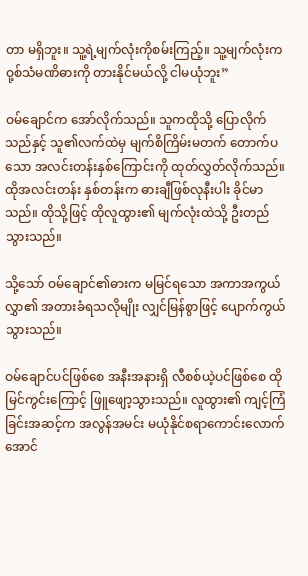တာ မရှိဘူး။ သူ့ရဲ့မျက်လုံးကိုစမ်းကြည့်။ သူ့မျက်လုံးက ဝု့စ်သံမဏိဓားကို တားနိုင်မယ်လို့ ငါမယုံဘူး”

ဝမ်ချောင်က အော်လိုက်သည်။ သူကထိုသို့ ပြောလိုက်သည်နှင့် သူ၏လက်ထဲမှ မျက်စိကြိမ်းမတက် တောက်ပသော အလင်းတန်းနှစ်ကြောင်းကို ထုတ်လွှတ်လိုက်သည်။ ထိုအလင်းတန်း နှစ်တန်းက ဓားချီဖြစ်လုနီးပါး ခိုင်မာသည်။ ထိုသို့ဖြင့် ထိုလူထွား၏ မျက်လုံးထဲသို့ ဦးတည်သွားသည်။

သို့သော် ဝမ်ချောင်၏ဓားက မမြင်ရသော အကာအကွယ်လွှာ၏ အတားခံရသလိုမျိုး လျှင်မြန်စွာဖြင့် ပျောက်ကွယ်သွားသည်။

ဝမ်ချောင်ပင်ဖြစ်စေ အနီးအနားရှိ လီစစ်ယဲ့ပင်ဖြစ်စေ ထိုမြင်ကွင်းကြောင့် ဖြူဖျော့သွားသည်။ လူထွား၏ ကျင့်ကြံခြင်းအဆင့်က အလွန်အမင်း မယုံနိုင်စရာကောင်းလောက်အောင်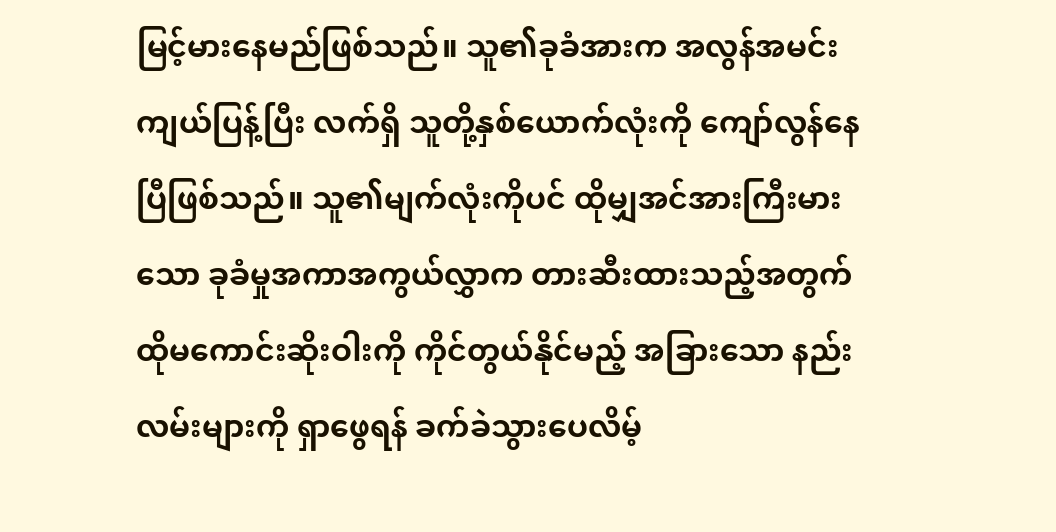မြင့်မားနေမည်ဖြစ်သည်။ သူ၏ခုခံအားက အလွန်အမင်း ကျယ်ပြန့်ပြီး လက်ရှိ သူတို့နှစ်ယောက်လုံးကို ကျော်လွန်နေပြီဖြစ်သည်။ သူ၏မျက်လုံးကိုပင် ထိုမျှအင်အားကြီးမားသော ခုခံမှုအကာအကွယ်လွှာက တားဆီးထားသည့်အတွက် ထိုမကောင်းဆိုးဝါးကို ကိုင်တွယ်နိုင်မည့် အခြားသော နည်းလမ်းများကို ရှာဖွေရန် ခက်ခဲသွားပေလိမ့်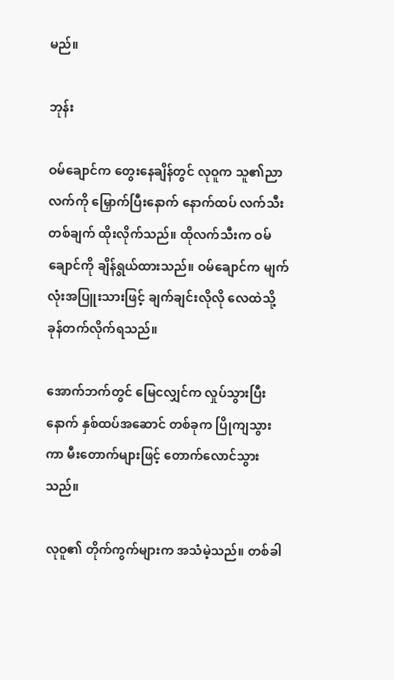မည်။

ဘုန်း

ဝမ်ချောင်က တွေးနေချိန်တွင် လုဝူက သူ၏ညာလက်ကို မြှောက်ပြီးနောက် နောက်ထပ် လက်သီးတစ်ချက် ထိုးလိုက်သည်။ ထိုလက်သီးက ဝမ်ချောင်ကို ချိန်ရွယ်ထားသည်။ ဝမ်ချောင်က မျက်လုံးအပြူးသားဖြင့် ချက်ချင်းလိုလို လေထဲသို့ ခုန်တက်လိုက်ရသည်။

အောက်ဘက်တွင် မြေငလျှင်က လှုပ်သွားပြီးနောက် နှစ်ထပ်အဆောင် တစ်ခုက ပြိုကျသွားကာ မီးတောက်များဖြင့် တောက်လောင်သွားသည်။

လုဝူ၏ တိုက်ကွက်များက အသံမဲ့သည်။ တစ်ခါ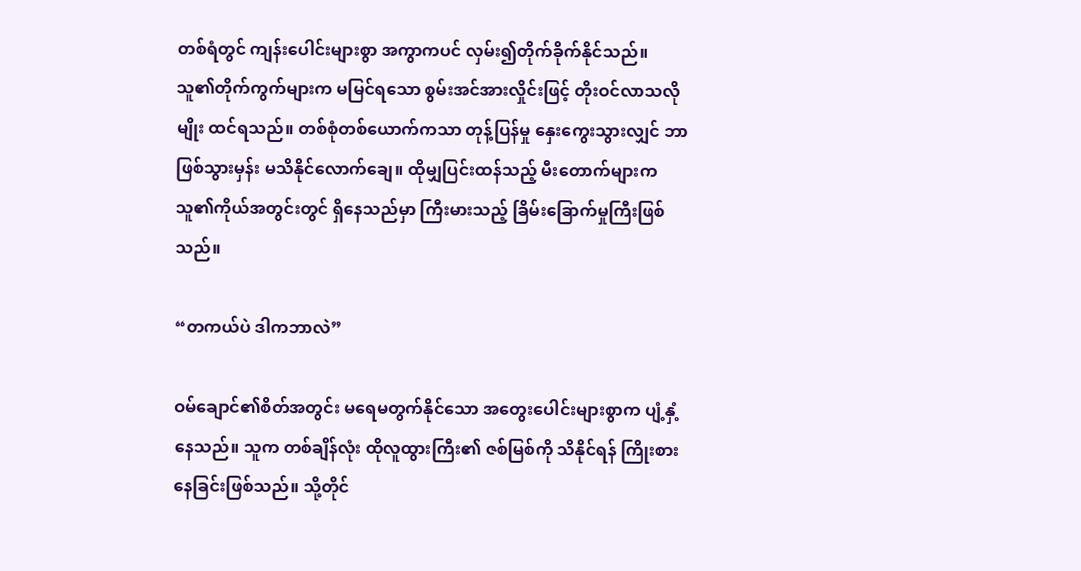တစ်ရံတွင် ကျန်းပေါင်းများစွာ အကွာကပင် လှမ်း၍တိုက်ခိုက်နိုင်သည်။ သူ၏တိုက်ကွက်များက မမြင်ရသော စွမ်းအင်အားလှိုင်းဖြင့် တိုးဝင်လာသလိုမျိုး ထင်ရသည်။ တစ်စုံတစ်ယောက်ကသာ တုန့်ပြန်မှု နှေးကွေးသွားလျှင် ဘာဖြစ်သွားမှန်း မသိနိုင်လောက်ချေ။ ထိုမျှပြင်းထန်သည့် မီးတောက်များက သူ၏ကိုယ်အတွင်းတွင် ရှိနေသည်မှာ ကြီးမားသည့် ခြိမ်းခြောက်မှုကြီးဖြစ်သည်။

“တကယ်ပဲ ဒါကဘာလဲ”

ဝမ်ချောင်၏စိတ်အတွင်း မရေမတွက်နိုင်သော အတွေးပေါင်းများစွာက ပျံ့နှံ့နေသည်။ သူက တစ်ချိန်လုံး ထိုလူထွားကြီး၏ ဇစ်မြစ်ကို သိနိုင်ရန် ကြိုးစားနေခြင်းဖြစ်သည်။ သို့တိုင်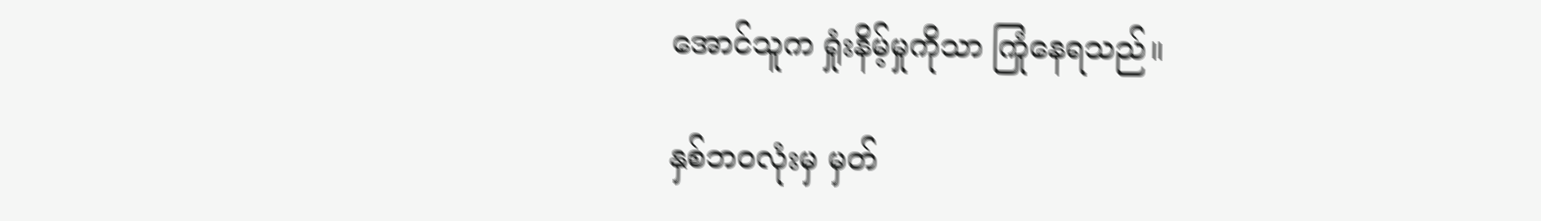အောင်သူက ရှုံးနိမ့်မှုကိုသာ ကြုံနေရသည်။

နှစ်ဘဝလုံးမှ မှတ်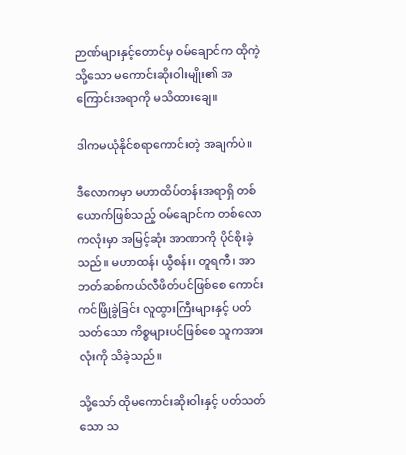ဉာဏ်များနှင့်တောင်မှ ဝမ်ချောင်က ထိုကဲ့သို့သော မကောင်းဆိုးဝါးမျိုး၏ အကြောင်းအရာကို မသိထားချေ။

ဒါကမယုံနိုင်စရာကောင်းတဲ့ အချက်ပဲ။

ဒီလောကမှာ မဟာထိပ်တန်းအရာရှိ တစ်ယောက်ဖြစ်သည့် ဝမ်ချောင်က တစ်လောကလုံးမှာ အမြင့်ဆုံး အာဏာကို ပိုင်စိုးခဲ့သည်။ မဟာထန်၊ ယွီစန်း၊ တူရကီ၊ အာဘတ်ဆစ်ကယ်လီဖိတ်ပင်ဖြစ်စေ ကောင်းကင်ဖြိုခွဲခြင်း လူထွားကြီးများနှင့် ပတ်သတ်သော ကိစ္စများပင်ဖြစ်စေ သူကအားလုံးကို သိခဲ့သည်။

သို့သော် ထိုမကောင်းဆိုးဝါးနှင့် ပတ်သတ်သော သ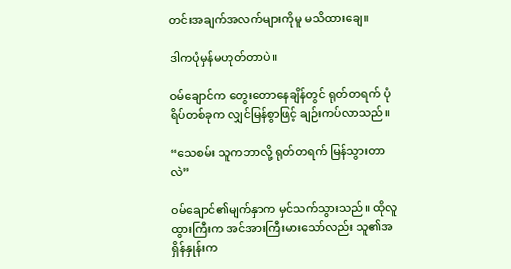တင်းအချက်အလက်များကိုမူ မသိထားချေ။

ဒါကပုံမှန်မဟုတ်တာပဲ။

ဝမ်ချောင်က တွေးတောနေချိန်တွင် ရုတ်တရက် ပုံရိပ်တစ်ခုက လျှင်မြန်စွာဖြင့် ချဉ်းကပ်လာသည်။

“သေစမ်း သူကဘာလို့ ရုတ်တရက် မြန်သွားတာလဲ”

ဝမ်ချောင်၏မျက်နှာက မှင်သက်သွားသည်။ ထိုလူထွားကြီးက အင်အားကြီးမားသော်လည်း သူ၏အရှိန်နှုန်းက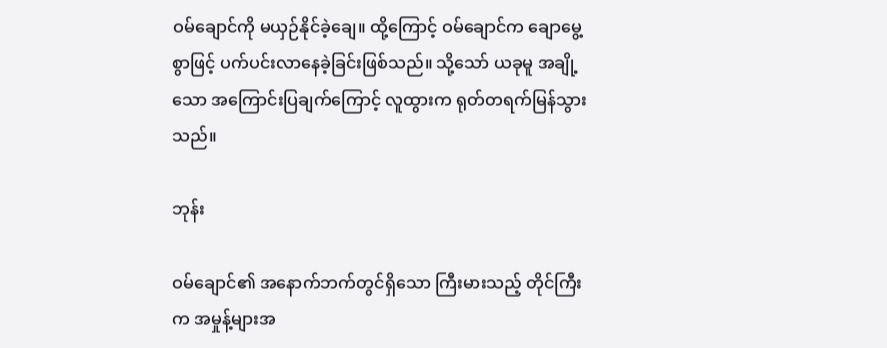ဝမ်ချောင်ကို မယှဉ်နိုင်ခဲ့ချေ။ ထို့ကြောင့် ဝမ်ချောင်က ချောမွေ့စွာဖြင့် ပက်ပင်းလာနေခဲ့ခြင်းဖြစ်သည်။ သို့သော် ယခုမူ အချို့သော အကြောင်းပြချက်ကြောင့် လူထွားက ရုတ်တရက်မြန်သွားသည်။

ဘုန်း

ဝမ်ချောင်၏ အနောက်ဘက်တွင်ရှိသော ကြီးမားသည့် တိုင်ကြီးက အမှုန့်များအ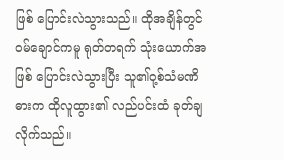ဖြစ် ပြောင်းလဲသွားသည်။ ထိုအချိန်တွင် ဝမ်ချောင်ကမူ ရုတ်တရက် သုံးယောက်အဖြစ် ပြောင်းလဲသွားပြီး သူ၏ဝု့စ်သံမဏိဓားက ထိုလူထွား၏ လည်ပင်းထံ ခုတ်ချလိုက်သည်။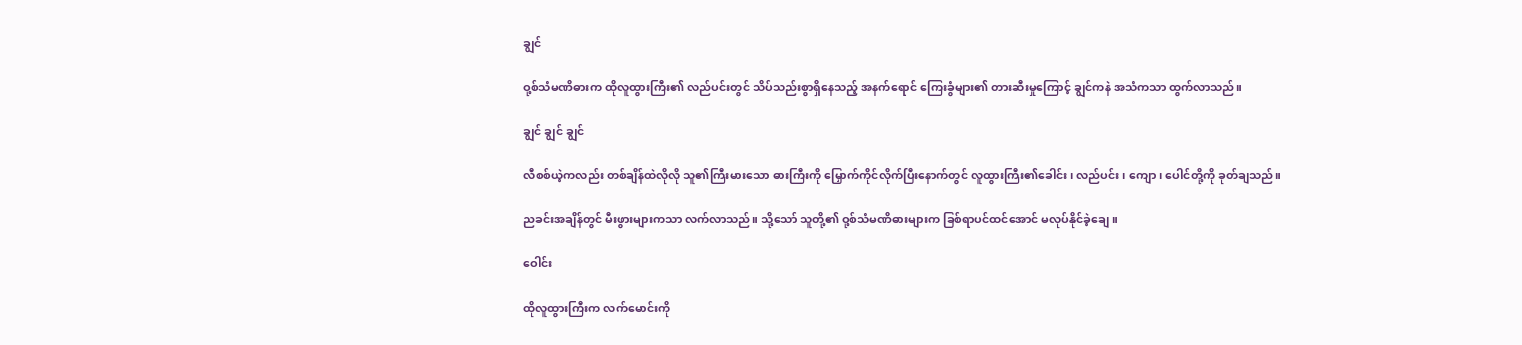ချွင်

ဝု့စ်သံမဏိဓားက ထိုလူထွားကြီး၏ လည်ပင်းတွင် သိပ်သည်းစွာရှိနေသည့် အနက်ရောင် ကြေးခွံများ၏ တားဆီးမှုကြောင့် ချွင်ကနဲ အသံကသာ ထွက်လာသည်။

ချွင် ချွင် ချွင်

လီစစ်ယဲ့ကလည်း တစ်ချိန်ထဲလိုလို သူ၏ကြီးမားသော ဓားကြီးကို မြှောက်ကိုင်လိုက်ပြီးနောက်တွင် လူထွားကြီး၏ခေါင်း၊ လည်ပင်း၊ ကျော၊ ပေါင်တို့ကို ခုတ်ချသည်။

ညခင်းအချိန်တွင် မီးဖွားများကသာ လက်လာသည်။ သို့သော် သူတို့၏ ဝု့စ်သံမဏိဓားများက ခြစ်ရာပင်ထင်အောင် မလုပ်နိုင်ခဲ့ချေ။

ဝေါင်း

ထိုလူထွားကြီးက လက်မောင်းကို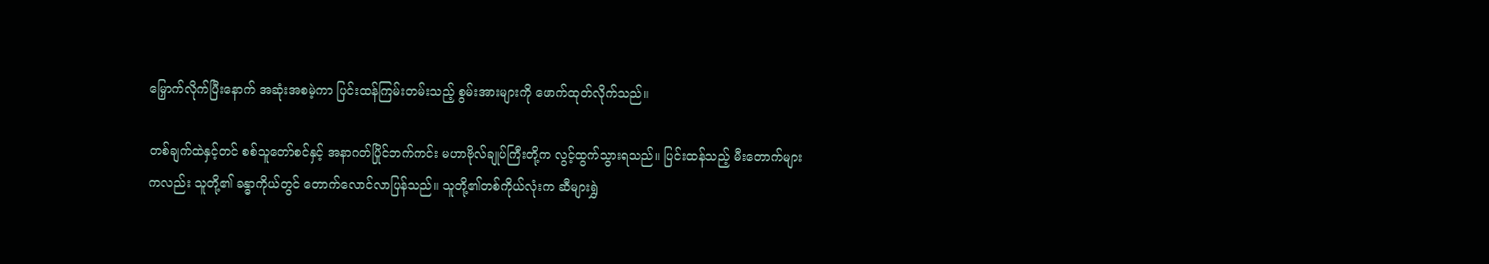မြှောက်လိုက်ပြီးနောက် အဆုံးအစမဲ့ကာ ပြင်းထန်ကြမ်းတမ်းသည့် စွမ်းအားများကို ဖောက်ထုတ်လိုက်သည်။

တစ်ချက်ထဲနှင့်တင် စစ်သူတော်စင်နှင့် အနာဂတ်ပြိုင်ဘက်ကင်း မဟာဗိုလ်ချုပ်ကြီးတို့က လွင့်ထွက်သွားရသည်။ ပြင်းထန်သည့် မီးတောက်များကလည်း သူတို့၏ ခန္ဓာကိုယ်တွင် တောက်လောင်လာပြန်သည်။ သူတို့၏တစ်ကိုယ်လုံးက ဆီများရွှဲ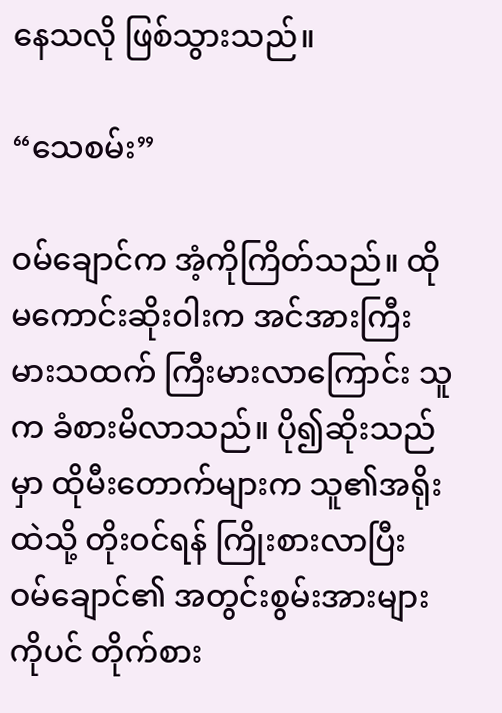နေသလို ဖြစ်သွားသည်။

“သေစမ်း”

ဝမ်ချောင်က အံ့ကိုကြိတ်သည်။ ထိုမကောင်းဆိုးဝါးက အင်အားကြီးမားသထက် ကြီးမားလာကြောင်း သူက ခံစားမိလာသည်။ ပို၍ဆိုးသည်မှာ ထိုမီးတောက်များက သူ၏အရိုးထဲသို့ တိုးဝင်ရန် ကြိုးစားလာပြီး ဝမ်ချောင်၏ အတွင်းစွမ်းအားများကိုပင် တိုက်စား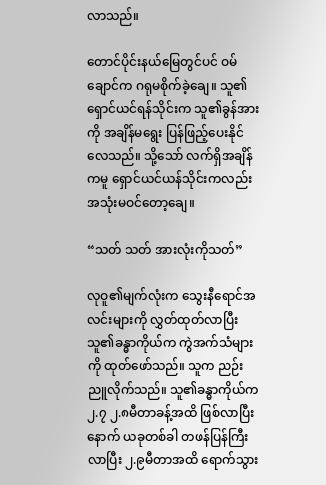လာသည်။

တောင်ပိုင်းနယ်မြေတွင်ပင် ဝမ်ချောင်က ဂရုမစိုက်ခဲ့ချေ။ သူ၏ရှောင်ယင်ရန်သိုင်းက သူ၏ခွန်အားကို အချိန်မရွေး ပြန်ဖြည့်ပေးနိုင်လေသည်။ သို့သော် လက်ရှိအချိန်ကမူ ရှောင်ယင်ယန်သိုင်းကလည်း အသုံးမဝင်တော့ချေ။

“သတ် သတ် အားလုံးကိုသတ်”

လုဝူ၏မျက်လုံးက သွေးနီရောင်အလင်းများကို လွှတ်ထုတ်လာပြီး သူ၏ခန္ဓာကိုယ်က ကွဲအက်သံများကို ထုတ်ဖော်သည်။ သူက ညဉ်းညူလိုက်သည်။ သူ၏ခန္ဓာကိုယ်က ၂.၇ ၂.၈မီတာခန့်အထိ ဖြစ်လာပြီးနောက် ယခုတစ်ခါ တဖန်ပြန်ကြီးလာပြီး ၂.၉မီတာအထိ ရောက်သွား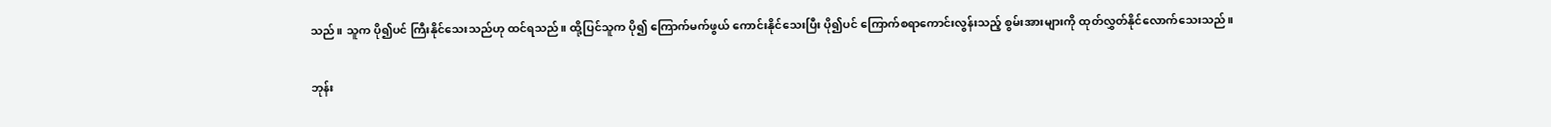သည်။ သူက ပို၍ပင် ကြီးနိုင်သေးသည်ဟု ထင်ရသည်။ ထို့ပြင်သူက ပို၍ ကြောက်မက်ဖွယ် ကောင်းနိုင်သေးပြီး ပို၍ပင် ကြောက်စရာကောင်းလွန်းသည့် စွမ်းအားများကို ထုတ်လွှတ်နိုင်လောက်သေးသည်။

ဘုန်း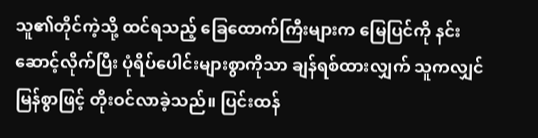သူ၏တိုင်ကဲ့သို့ ထင်ရသည့် ခြေထောက်ကြီးများက မြေပြင်ကို နင်းဆောင့်လိုက်ပြီး ပုံရိပ်ပေါင်းများစွာကိုသာ ချန်ရစ်ထားလျှက် သူကလျှင်မြန်စွာဖြင့် တိုးဝင်လာခဲ့သည်။ ပြင်းထန်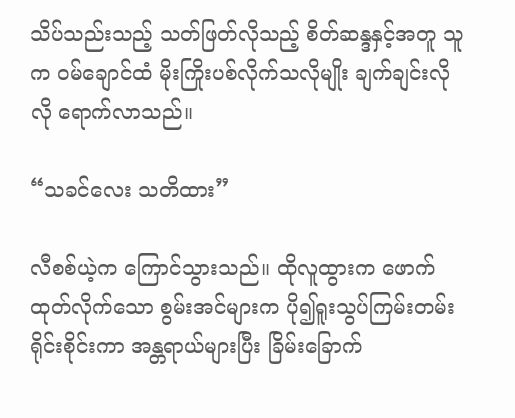သိပ်သည်းသည့် သတ်ဖြတ်လိုသည့် စိတ်ဆန္ဒနှင့်အတူ သူက ဝမ်ချောင်ထံ မိုးကြိုးပစ်လိုက်သလိုမျိုး ချက်ချင်းလိုလို ရောက်လာသည်။

“သခင်လေး သတိထား”

လီစစ်ယဲ့က ကြောင်သွားသည်။ ထိုလူထွားက ဖောက်ထုတ်လိုက်သော စွမ်းအင်များက ပို၍ရူးသွပ်ကြမ်းတမ်း ရိုင်းစိုင်းကာ အန္တရာယ်များပြီး ခြိမ်းခြောက်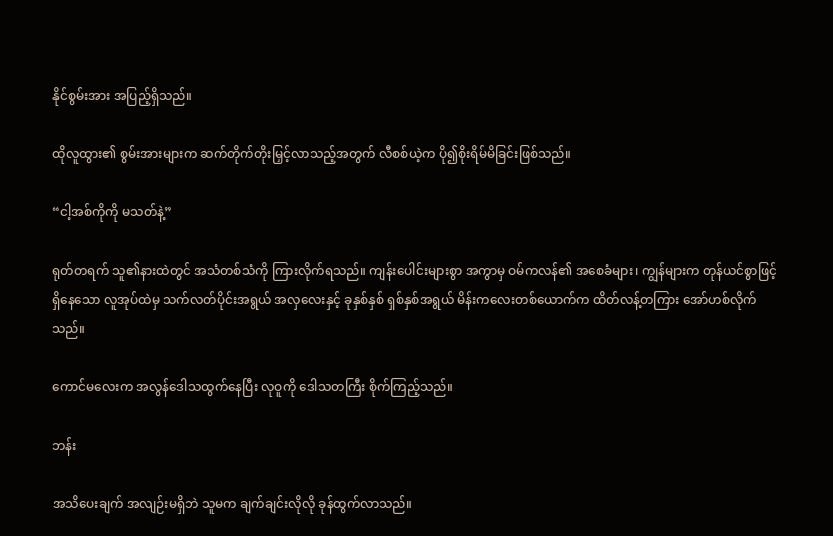နိုင်စွမ်းအား အပြည့်ရှိသည်။

ထိုလူထွား၏ စွမ်းအားများက ဆက်တိုက်တိုးမြှင့်လာသည့်အတွက် လီစစ်ယဲ့က ပို၍စိုးရိမ်မိခြင်းဖြစ်သည်။

“ငါ့အစ်ကိုကို မသတ်နဲ့”

ရုတ်တရက် သူ၏နားထဲတွင် အသံတစ်သံကို ကြားလိုက်ရသည်။ ကျန်းပေါင်းများစွာ အကွာမှ ဝမ်ကလန်၏ အစေခံများ၊ ကျွန်များက တုန်ယင်စွာဖြင့် ရှိနေသော လူအုပ်ထဲမှ သက်လတ်ပိုင်းအရွယ် အလှလေးနှင့် ခုနှစ်နှစ် ရှစ်နှစ်အရွယ် မိန်းကလေးတစ်ယောက်က ထိတ်လန့်တကြား အော်ဟစ်လိုက်သည်။

ကောင်မလေးက အလွန်ဒေါသထွက်နေပြီး လုဝူကို ဒေါသတကြီး စိုက်ကြည့်သည်။

ဘန်း

အသိပေးချက် အလျဉ်းမရှိဘဲ သူမက ချက်ချင်းလိုလို ခုန်ထွက်လာသည်။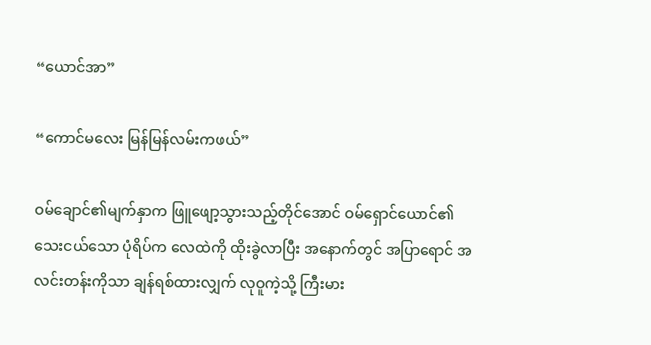“ယောင်အာ”

“ကောင်မလေး မြန်မြန်လမ်းကဖယ်”

ဝမ်ချောင်၏မျက်နှာက ဖြူဖျော့သွားသည့်တိုင်အောင် ဝမ်ရှောင်ယောင်၏ သေးငယ်သော ပုံရိပ်က လေထဲကို ထိုးခွဲလာပြီး အနောက်တွင် အပြာရောင် အလင်းတန်းကိုသာ ချန်ရစ်ထားလျှက် လုဝူကဲ့သို့ ကြီးမား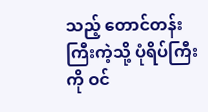သည့် တောင်တန်းကြီးကဲ့သို့ ပုံရိပ်ကြီးကို ဝင်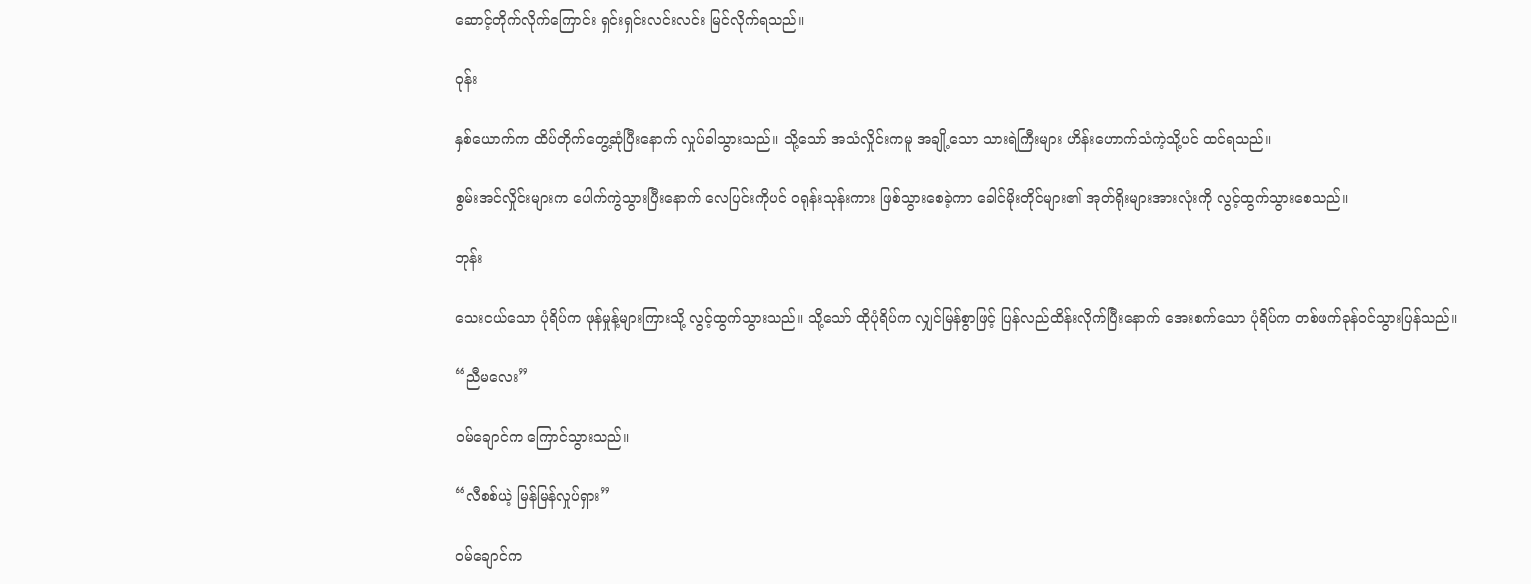ဆောင့်တိုက်လိုက်ကြောင်း ရှင်းရှင်းလင်းလင်း မြင်လိုက်ရသည်။

ဝုန်း

နှစ်ယောက်က ထိပ်တိုက်တွေ့ဆုံပြီးနောက် လှုပ်ခါသွားသည်။ သို့သော် အသံလှိုင်းကမူ အချို့သော သားရဲကြီးများ ဟိန်းဟောက်သံကဲ့သို့ပင် ထင်ရသည်။

စွမ်းအင်လှိုင်းများက ပေါက်ကွဲသွားပြီးနောက် လေပြင်းကိုပင် ဝရုန်းသုန်းကား ဖြစ်သွားစေခဲ့ကာ ခေါင်မိုးတိုင်များ၏ အုတ်ရိုးများအားလုံးကို လွင့်ထွက်သွားစေသည်။

ဘုန်း

သေးငယ်သော ပုံရိပ်က ဖုန်မှုန့်များကြားသို့ လွင့်ထွက်သွားသည်။ သို့သော် ထိုပုံရိပ်က လျှင်မြန်စွာဖြင့် ပြန်လည်ထိန်းလိုက်ပြီးနောက် အေးစက်သော ပုံရိပ်က တစ်ဖက်ခုန်ဝင်သွားပြန်သည်။

“ညီမလေး”

ဝမ်ချောင်က ကြောင်သွားသည်။

“လီစစ်ယဲ့ မြန်မြန်လှုပ်ရှား”

ဝမ်ချောင်က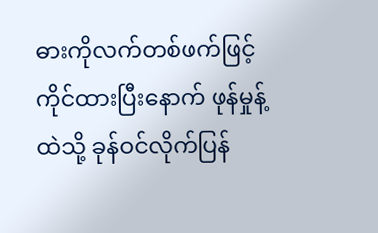ဓားကိုလက်တစ်ဖက်ဖြင့် ကိုင်ထားပြီးနောက် ဖုန်မှုန့်ထဲသို့ ခုန်ဝင်လိုက်ပြန်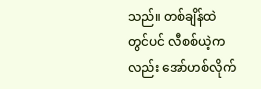သည်။ တစ်ချိန်ထဲတွင်ပင် လီစစ်ယဲ့ကလည်း အော်ဟစ်လိုက်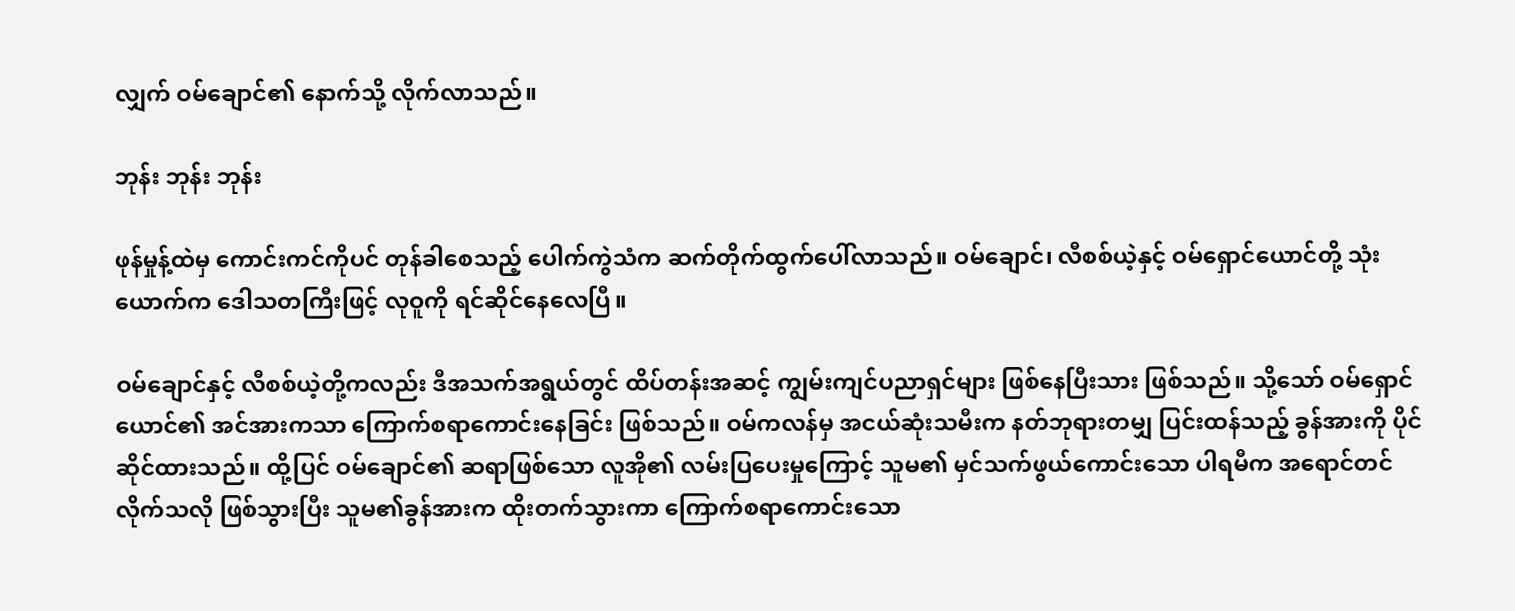လျှက် ဝမ်ချောင်၏ နောက်သို့ လိုက်လာသည်။

ဘုန်း ဘုန်း ဘုန်း

ဖုန်မှုန့်ထဲမှ ကောင်းကင်ကိုပင် တုန်ခါစေသည့် ပေါက်ကွဲသံက ဆက်တိုက်ထွက်ပေါ်လာသည်။ ဝမ်ချောင်၊ လီစစ်ယဲ့နှင့် ဝမ်ရှောင်ယောင်တို့ သုံးယောက်က ဒေါသတကြီးဖြင့် လုဝူကို ရင်ဆိုင်နေလေပြီ။

ဝမ်ချောင်နှင့် လီစစ်ယဲ့တို့ကလည်း ဒီအသက်အရွယ်တွင် ထိပ်တန်းအဆင့် ကျွမ်းကျင်ပညာရှင်များ ဖြစ်နေပြီးသား ဖြစ်သည်။ သို့သော် ဝမ်ရှောင်ယောင်၏ အင်အားကသာ ကြောက်စရာကောင်းနေခြင်း ဖြစ်သည်။ ဝမ်ကလန်မှ အငယ်ဆုံးသမီးက နတ်ဘုရားတမျှ ပြင်းထန်သည့် ခွန်အားကို ပိုင်ဆိုင်ထားသည်။ ထို့ပြင် ဝမ်ချောင်၏ ဆရာဖြစ်သော လူအို၏ လမ်းပြပေးမှုကြောင့် သူမ၏ မှင်သက်ဖွယ်ကောင်းသော ပါရမီက အရောင်တင်လိုက်သလို ဖြစ်သွားပြီး သူမ၏ခွန်အားက ထိုးတက်သွားကာ ကြောက်စရာကောင်းသော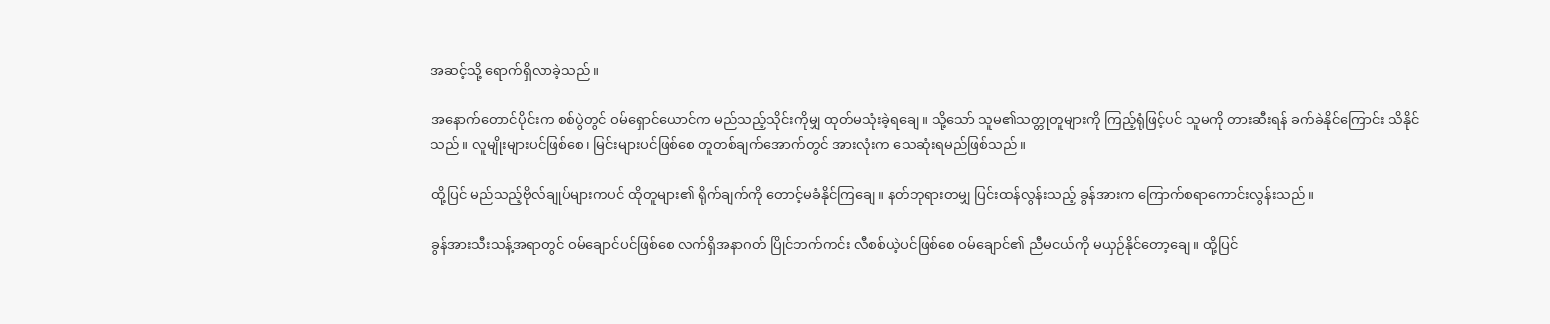အဆင့်သို့ ရောက်ရှိလာခဲ့သည်။

အနောက်တောင်ပိုင်းက စစ်ပွဲတွင် ဝမ်ရှောင်ယောင်က မည်သည့်သိုင်းကိုမျှ ထုတ်မသုံးခဲ့ရချေ။ သို့သော် သူမ၏သတ္တုတူများကို ကြည့်ရုံဖြင့်ပင် သူမကို တားဆီးရန် ခက်ခဲနိုင်ကြောင်း သိနိုင်သည်။ လူမျိုးများပင်ဖြစ်စေ၊ မြင်းများပင်ဖြစ်စေ တူတစ်ချက်အောက်တွင် အားလုံးက သေဆုံးရမည်ဖြစ်သည်။

ထို့ပြင် မည်သည့်ဗိုလ်ချုပ်များကပင် ထိုတူများ၏ ရိုက်ချက်ကို တောင့်မခံနိုင်ကြချေ။ နတ်ဘုရားတမျှ ပြင်းထန်လွန်းသည့် ခွန်အားက ကြောက်စရာကောင်းလွန်းသည်။

ခွန်အားသီးသန့်အရာတွင် ဝမ်ချောင်ပင်ဖြစ်စေ လက်ရှိအနာဂတ် ပြိုင်ဘက်ကင်း လီစစ်ယဲ့ပင်ဖြစ်စေ ဝမ်ချောင်၏ ညီမငယ်ကို မယှဉ်နိုင်တော့ချေ။ ထို့ပြင်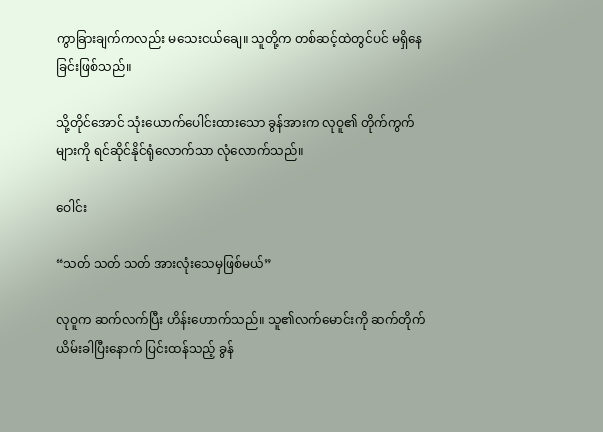ကွာခြားချက်ကလည်း မသေးငယ်ချေ။ သူတို့က တစ်ဆင့်ထဲတွင်ပင် မရှိနေခြင်းဖြစ်သည်။

သို့တိုင်အောင် သုံးယောက်ပေါင်းထားသော ခွန်အားက လုဝူ၏ တိုက်ကွက်များကို ရင်ဆိုင်နိုင်ရုံလောက်သာ လုံလောက်သည်။

ဝေါင်း

“သတ် သတ် သတ် အားလုံးသေမှဖြစ်မယ်”

လုဝူက ဆက်လက်ပြီး ဟိန်းဟောက်သည်။ သူ၏လက်မောင်းကို ဆက်တိုက် ယိမ်းခါပြီးနောက် ပြင်းထန်သည့် ခွန်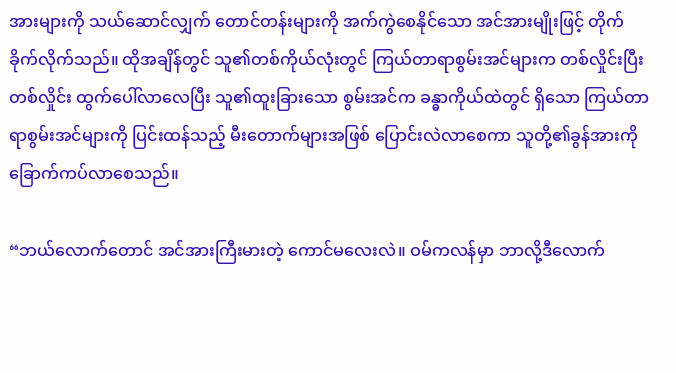အားများကို သယ်ဆောင်လျှက် တောင်တန်းများကို အက်ကွဲစေနိုင်သော အင်အားမျိုးဖြင့် တိုက်ခိုက်လိုက်သည်။ ထိုအချိန်တွင် သူ၏တစ်ကိုယ်လုံးတွင် ကြယ်တာရာစွမ်းအင်များက တစ်လှိုင်းပြီးတစ်လှိုင်း ထွက်ပေါ်လာလေပြီး သူ၏ထူးခြားသော စွမ်းအင်က ခန္ဓာကိုယ်ထဲတွင် ရှိသော ကြယ်တာရာစွမ်းအင်များကို ပြင်းထန်သည့် မီးတောက်များအဖြစ် ပြောင်းလဲလာစေကာ သူတို့၏ခွန်အားကို ခြောက်ကပ်လာစေသည်။

“ဘယ်လောက်တောင် အင်အားကြီးမားတဲ့ ကောင်မလေးလဲ။ ဝမ်ကလန်မှာ ဘာလို့ဒီလောက်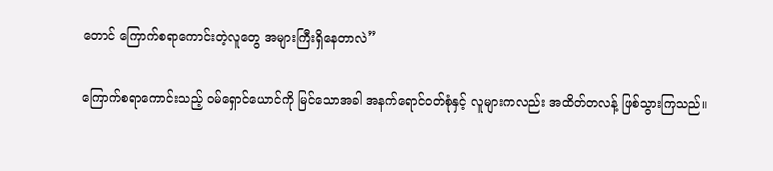တောင် ကြောက်စရာကောင်းတဲ့လူတွေ အများကြီးရှိနေတာလဲ”

ကြောက်စရာကောင်းသည့် ဝမ်ရှောင်ယောင်ကို မြင်သောအခါ အနက်ရောင်ဝတ်စုံနှင့် လူများကလည်း အထိတ်တလန့် ဖြစ်သွားကြသည်။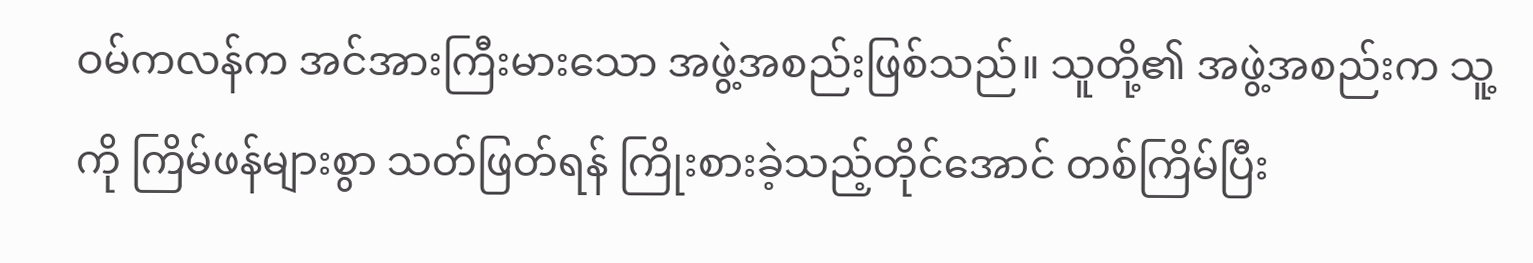ဝမ်ကလန်က အင်အားကြီးမားသော အဖွဲ့အစည်းဖြစ်သည်။ သူတို့၏ အဖွဲ့အစည်းက သူ့ကို ကြိမ်ဖန်များစွာ သတ်ဖြတ်ရန် ကြိုးစားခဲ့သည့်တိုင်အောင် တစ်ကြိမ်ပြီး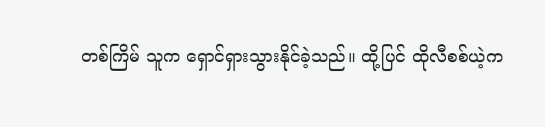တစ်ကြိမ် သူက ရှောင်ရှားသွားနိုင်ခဲ့သည်။ ထို့ပြင် ထိုလီစစ်ယဲ့က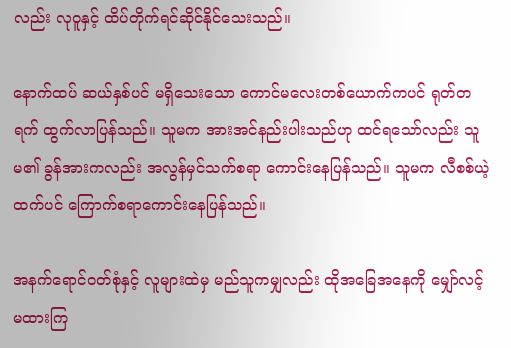လည်း လုဝူနှင့် ထိပ်တိုက်ရင်ဆိုင်နိုင်သေးသည်။

နောက်ထပ် ဆယ်နှစ်ပင် မရှိသေးသော ကောင်မလေးတစ်ယောက်ကပင် ရုတ်တရက် ထွက်လာပြန်သည်။ သူမက အားအင်နည်းပါးသည်ဟု ထင်ရသော်လည်း သူမ၏ ခွန်အားကလည်း အလွန်မှင်သက်စရာ ကောင်းနေပြန်သည်။ သူမက လီစစ်ယဲ့ထက်ပင် ကြောက်စရာကောင်းနေပြန်သည်။

အနက်ရောင်ဝတ်စုံနှင့် လူများထဲမှ မည်သူကမျှလည်း ထိုအခြေအနေကို မျှော်လင့်မထားကြ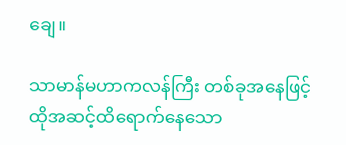ချေ။

သာမာန်မဟာကလန်ကြီး တစ်ခုအနေဖြင့် ထိုအဆင့်ထိရောက်နေသော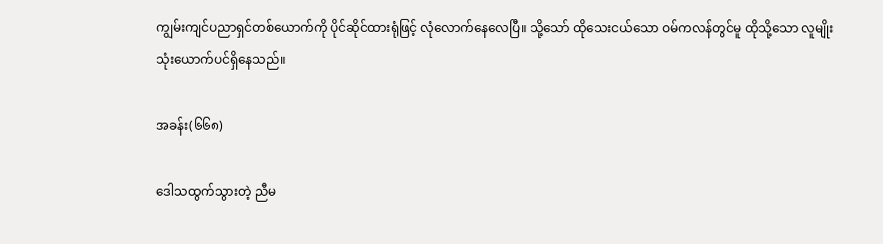ကျွမ်းကျင်ပညာရှင်တစ်ယောက်ကို ပိုင်ဆိုင်ထားရုံဖြင့် လုံလောက်နေလေပြီ။ သို့သော် ထိုသေးငယ်သော ဝမ်ကလန်တွင်မူ ထိုသို့သော လူမျိုး သုံးယောက်ပင်ရှိနေသည်။

အခန်း(၆၆၈)

ဒေါသထွက်သွားတဲ့ ညီမ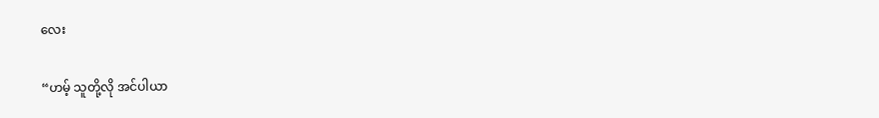လေး

“ဟမ့် သူတို့လို အင်ပါယာ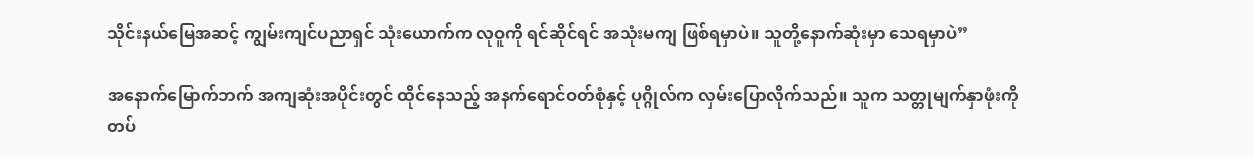သိုင်းနယ်မြေအဆင့် ကျွမ်းကျင်ပညာရှင် သုံးယောက်က လုဝူကို ရင်ဆိုင်ရင် အသုံးမကျ ဖြစ်ရမှာပဲ။ သူတို့နောက်ဆုံးမှာ သေရမှာပဲ”

အနောက်မြောက်ဘက် အကျဆုံးအပိုင်းတွင် ထိုင်နေသည့် အနက်ရောင်ဝတ်စုံနှင့် ပုဂ္ဂိုလ်က လှမ်းပြောလိုက်သည်။ သူက သတ္တုမျက်နှာဖုံးကို တပ်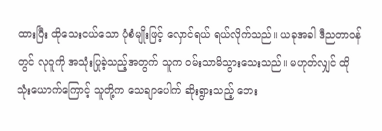ထားပြီး ထိုသေးငယ်သော ပုံစံမျိုးဖြင့် လှောင်ရယ် ရယ်လိုက်သည်။ ယခုအခါ ဒီညတာဝန်တွင် လုဝူကို အသုံးပြုခဲ့သည့်အတွက် သူက ဝမ်းသာမိသွားသေးသည်။ မဟုတ်လျှင် ထိုသုံးယောက်ကြောင့် သူတို့က သေချာပေါက် ဆိုးရွားသည့် ဘေး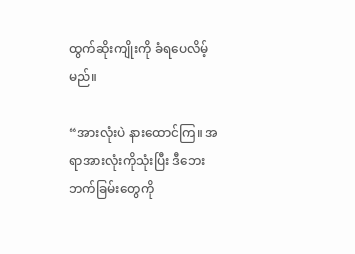ထွက်ဆိုးကျိုးကို ခံရပေလိမ့်မည်။

“အားလုံးပဲ နားထောင်ကြ။ အရာအားလုံးကိုသုံးပြီး ဒီဘေးဘက်ခြမ်းတွေကို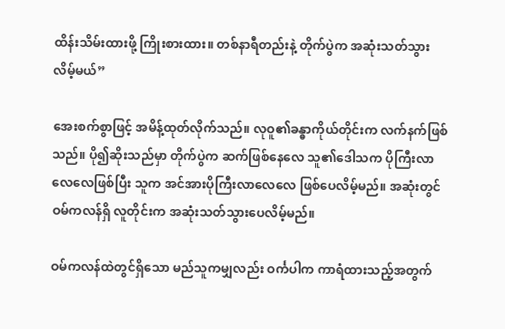ထိန်းသိမ်းထားဖို့ ကြိုးစားထား။ တစ်နာရီတည်းနဲ့ တိုက်ပွဲက အဆုံးသတ်သွားလိမ့်မယ်”

အေးစက်စွာဖြင့် အမိန့်ထုတ်လိုက်သည်။ လုဝူ၏ခန္ဓာကိုယ်တိုင်းက လက်နက်ဖြစ်သည်။ ပို၍ဆိုးသည်မှာ တိုက်ပွဲက ဆက်ဖြစ်နေလေ သူ၏ဒေါသက ပိုကြီးလာလေလေဖြစ်ပြီး သူက အင်အားပိုကြီးလာလေလေ ဖြစ်ပေလိမ့်မည်။ အဆုံးတွင် ဝမ်ကလန်ရှိ လူတိုင်းက အဆုံးသတ်သွားပေလိမ့်မည်။

ဝမ်ကလန်ထဲတွင်ရှိသော မည်သူကမျှလည်း ဝင်္ကပါက ကာရံထားသည့်အတွက်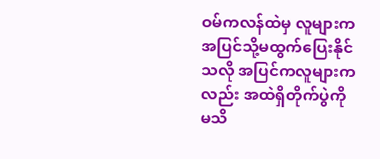ဝမ်ကလန်ထဲမှ လူများက အပြင်သို့မထွက်ပြေးနိုင်သလို အပြင်ကလူများကလည်း အထဲရှိတိုက်ပွဲကို မသိ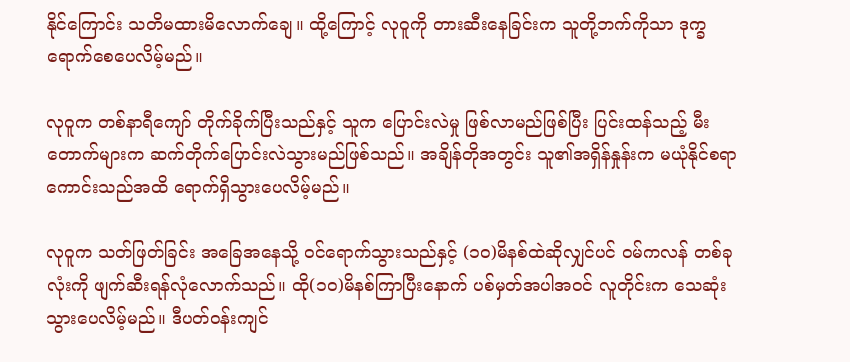နိုင်ကြောင်း သတိမထားမိလောက်ချေ။ ထို့ကြောင့် လုဝူကို တားဆီးနေခြင်းက သူတို့ဘက်ကိုသာ ဒုက္ခရောက်စေပေလိမ့်မည်။

လုဝူက တစ်နာရီကျော် တိုက်ခိုက်ပြီးသည်နှင့် သူက ပြောင်းလဲမှု ဖြစ်လာမည်ဖြစ်ပြီး ပြင်းထန်သည့် မီးတောက်များက ဆက်တိုက်ပြောင်းလဲသွားမည်ဖြစ်သည်။ အချိန်တိုအတွင်း သူ၏အရှိန်နှုန်းက မယုံနိုင်စရာ ကောင်းသည်အထိ ရောက်ရှိသွားပေလိမ့်မည်။

လုဝူက သတ်ဖြတ်ခြင်း အခြေအနေသို့ ဝင်ရောက်သွားသည်နှင့် (၁၀)မိနစ်ထဲဆိုလျှင်ပင် ဝမ်ကလန် တစ်ခုလုံးကို ဖျက်ဆီးရန်လုံလောက်သည်။ ထို(၁၀)မိနစ်ကြာပြီးနောက် ပစ်မှတ်အပါအဝင် လူတိုင်းက သေဆုံးသွားပေလိမ့်မည်။ ဒီပတ်ဝန်းကျင်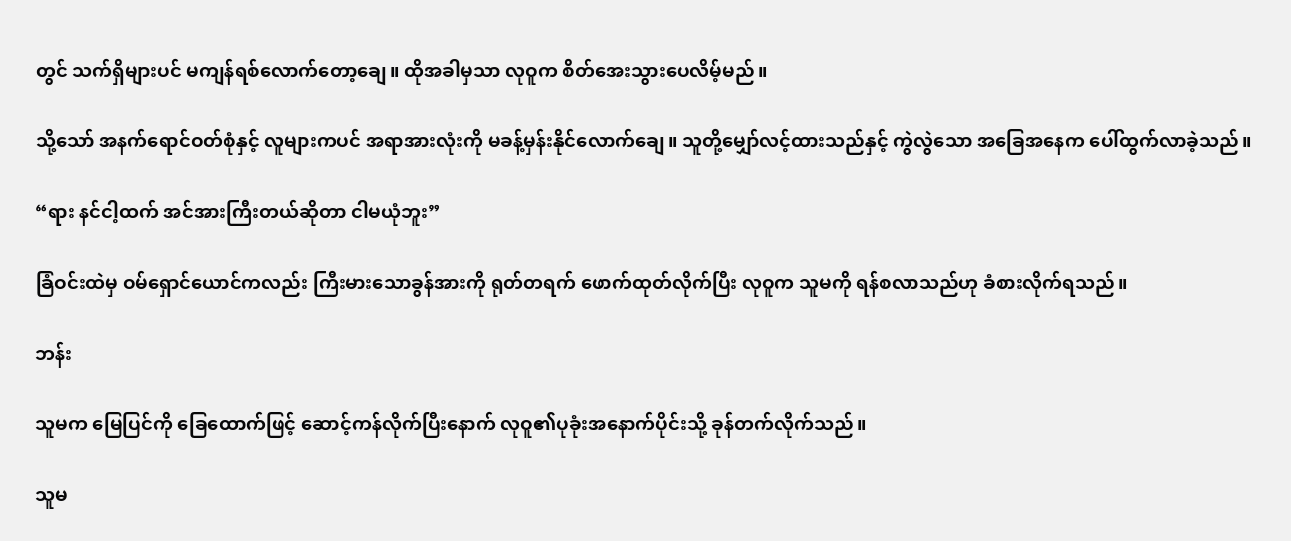တွင် သက်ရှိများပင် မကျန်ရစ်လောက်တော့ချေ။ ထိုအခါမှသာ လုဝူက စိတ်အေးသွားပေလိမ့်မည်။

သို့သော် အနက်ရောင်ဝတ်စုံနှင့် လူများကပင် အရာအားလုံးကို မခန့်မှန်းနိုင်လောက်ချေ။ သူတို့မျှော်လင့်ထားသည်နှင့် ကွဲလွဲသော အခြေအနေက ပေါ်ထွက်လာခဲ့သည်။

“ရား နင်ငါ့ထက် အင်အားကြီးတယ်ဆိုတာ ငါမယုံဘူး”

ခြံဝင်းထဲမှ ဝမ်ရှောင်ယောင်ကလည်း ကြီးမားသောခွန်အားကို ရုတ်တရက် ဖောက်ထုတ်လိုက်ပြီး လုဝူက သူမကို ရန်စလာသည်ဟု ခံစားလိုက်ရသည်။

ဘန်း

သူမက မြေပြင်ကို ခြေထောက်ဖြင့် ဆောင့်ကန်လိုက်ပြီးနောက် လုဝူ၏ပုခုံးအနောက်ပိုင်းသို့ ခုန်တက်လိုက်သည်။

သူမ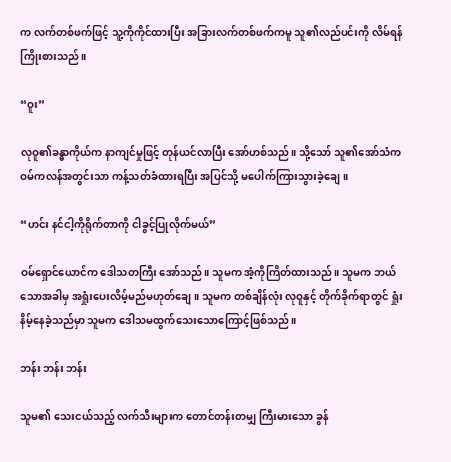က လက်တစ်ဖက်ဖြင့် သူ့ကိုကိုင်ထားပြီး အခြားလက်တစ်ဖက်ကမူ သူ၏လည်ပင်းကို လိမ်ရန်ကြိုးစားသည်။

“ဝူး”

လုဝူ၏ခန္ဓာကိုယ်က နာကျင်မှုဖြင့် တုန်ယင်လာပြီး အော်ဟစ်သည်။ သို့သော် သူ၏အော်သံက ဝမ်ကလန်အတွင်းသာ ကန့်သတ်ခံထားရပြီး အပြင်သို့ မပေါက်ကြားသွားခဲ့ချေ။

“ဟင်း နင်ငါ့ကိုရိုက်တာကို ငါခွင့်ပြုလိုက်မယ်”

ဝမ်ရှောင်ယောင်က ဒေါသတကြီး အော်သည်။ သူမက အံ့ကိုကြိတ်ထားသည်။ သူမက ဘယ်သောအခါမှ အရှုံးပေးလိမ့်မည်မဟုတ်ချေ။ သူမက တစ်ချိန်လုံး လုဝူနှင့် တိုက်ခိုက်ရာတွင် ရှုံးနိမ့်နေခဲ့သည်မှာ သူမက ဒေါသမထွက်သေးသောကြောင့်ဖြစ်သည်။

ဘန်း ဘန်း ဘန်း

သူမ၏ သေးငယ်သည့် လက်သီးများက တောင်တန်းတမျှ ကြီးမားသော ခွန်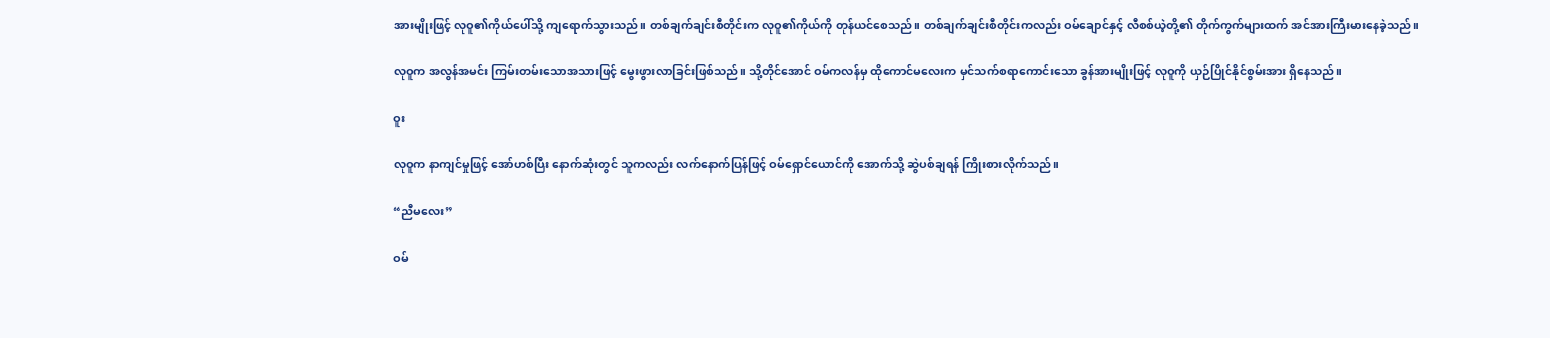အားမျိုးဖြင့် လုဝူ၏ကိုယ်ပေါ်သို့ ကျရောက်သွားသည်။ တစ်ချက်ချင်းစီတိုင်းက လုဝူ၏ကိုယ်ကို တုန်ယင်စေသည်။ တစ်ချက်ချင်းစီတိုင်းကလည်း ဝမ်ချောင်နှင့် လီစစ်ယဲ့တို့၏ တိုက်ကွက်များထက် အင်အားကြီးမားနေခဲ့သည်။

လုဝူက အလွန်အမင်း ကြမ်းတမ်းသောအသားဖြင့် မွေးဖွားလာခြင်းဖြစ်သည်။ သို့တိုင်အောင် ဝမ်ကလန်မှ ထိုကောင်မလေးက မှင်သက်စရာကောင်းသော ခွန်အားမျိုးဖြင့် လုဝူကို ယှဉ်ပြိုင်နိုင်စွမ်းအား ရှိနေသည်။

ဝူး

လုဝူက နာကျင်မှုဖြင့် အော်ဟစ်ပြီး နောက်ဆုံးတွင် သူကလည်း လက်နောက်ပြန်ဖြင့် ဝမ်ရှောင်ယောင်ကို အောက်သို့ ဆွဲပစ်ချရန် ကြိုးစားလိုက်သည်။

“ညီမလေး”

ဝမ်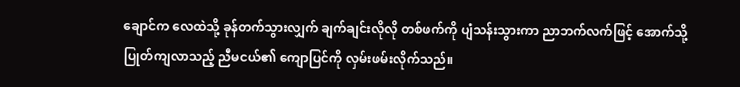ချောင်က လေထဲသို့ ခုန်တက်သွားလျှက် ချက်ချင်းလိုလို တစ်ဖက်ကို ပျံသန်းသွားကာ ညာဘက်လက်ဖြင့် အောက်သို့ပြုတ်ကျလာသည့် ညီမငယ်၏ ကျောပြင်ကို လှမ်းဖမ်းလိုက်သည်။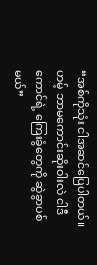“အစ်ကိုသုံး ငါအဆင်ပြေပါတယ်။ ဟမ့် ဘာမကောင်းဆိုးဝါးလဲ ငါဒီကောင်ရဲ့ ကြေးခွံတွေကို ဆွဲခွာပစ်မယ်”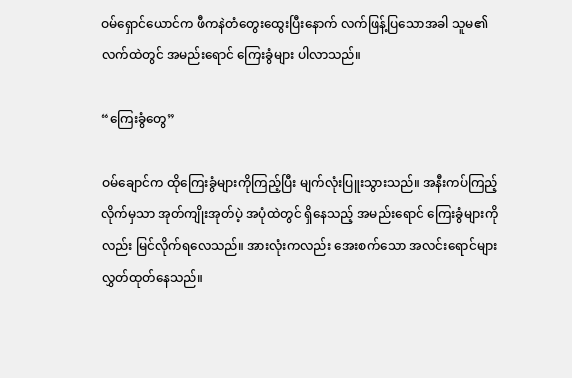ဝမ်ရှောင်ယောင်က ဖီကနဲတံတွေးထွေးပြီးနောက် လက်ဖြန့်ပြသောအခါ သူမ၏လက်ထဲတွင် အမည်းရောင် ကြေးခွံများ ပါလာသည်။

“ကြေးခွံတွေ”

ဝမ်ချောင်က ထိုကြေးခွံများကိုကြည့်ပြီး မျက်လုံးပြူးသွားသည်။ အနီးကပ်ကြည့်လိုက်မှသာ အုတ်ကျိုးအုတ်ပဲ့ အပုံထဲတွင် ရှိနေသည့် အမည်းရောင် ကြေးခွံများကိုလည်း မြင်လိုက်ရလေသည်။ အားလုံးကလည်း အေးစက်သော အလင်းရောင်များ လွှတ်ထုတ်နေသည်။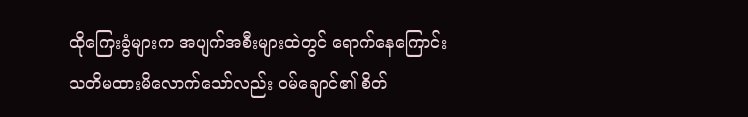ထိုကြေးခွံများက အပျက်အစီးများထဲတွင် ရောက်နေကြောင်း သတိမထားမိလောက်သော်လည်း ဝမ်ချောင်၏ စိတ်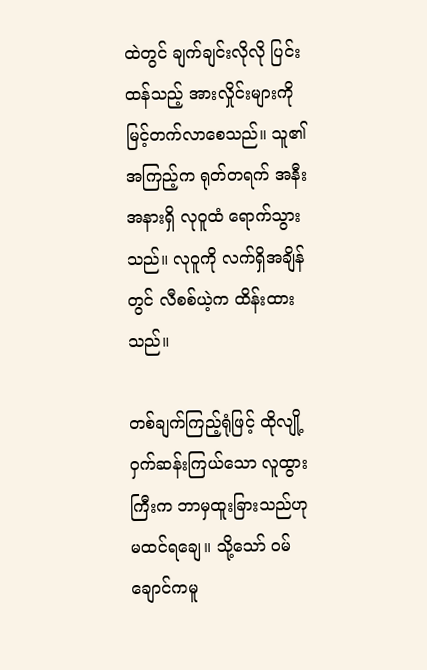ထဲတွင် ချက်ချင်းလိုလို ပြင်းထန်သည့် အားလှိုင်းများကို မြင့်တက်လာစေသည်။ သူ၏အကြည့်က ရုတ်တရက် အနီးအနားရှိ လုဝူထံ ရောက်သွားသည်။ လုဝူကို လက်ရှိအချိန်တွင် လီစစ်ယဲ့က ထိန်းထားသည်။

တစ်ချက်ကြည့်ရုံဖြင့် ထိုလျို့ဝှက်ဆန်းကြယ်သော လူထွားကြီးက ဘာမှထူးခြားသည်ဟု မထင်ရချေ။ သို့သော် ဝမ်ချောင်ကမူ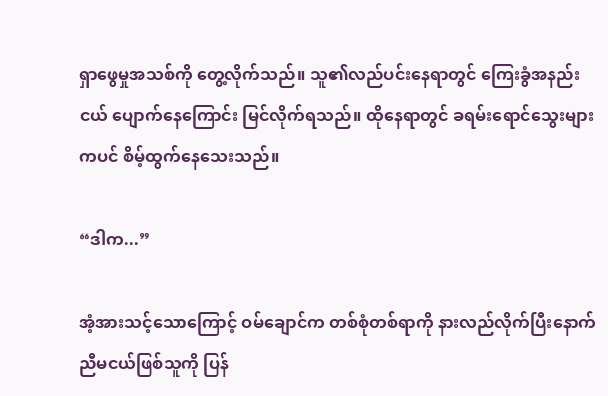ရှာဖွေမှုအသစ်ကို တွေ့လိုက်သည်။ သူ၏လည်ပင်းနေရာတွင် ကြေးခွံအနည်းငယ် ပျောက်နေကြောင်း မြင်လိုက်ရသည်။ ထိုနေရာတွင် ခရမ်းရောင်သွေးများကပင် စိမ့်ထွက်နေသေးသည်။

“ဒါက...”

အံ့အားသင့်သောကြောင့် ဝမ်ချောင်က တစ်စုံတစ်ရာကို နားလည်လိုက်ပြီးနောက် ညီမငယ်ဖြစ်သူကို ပြန်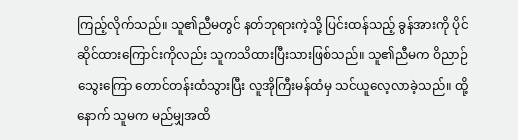ကြည့်လိုက်သည်။ သူ၏ညီမတွင် နတ်ဘုရားကဲ့သို့ ပြင်းထန်သည့် ခွန်အားကို ပိုင်ဆိုင်ထားကြောင်းကိုလည်း သူကသိထားပြီးသားဖြစ်သည်။ သူ၏ညီမက ဝိညာဉ်သွေးကြော တောင်တန်းထံသွားပြီး လူအိုကြီးမန်ထံမှ သင်ယူလေ့လာခဲ့သည်။ ထို့နောက် သူမက မည်မျှအထိ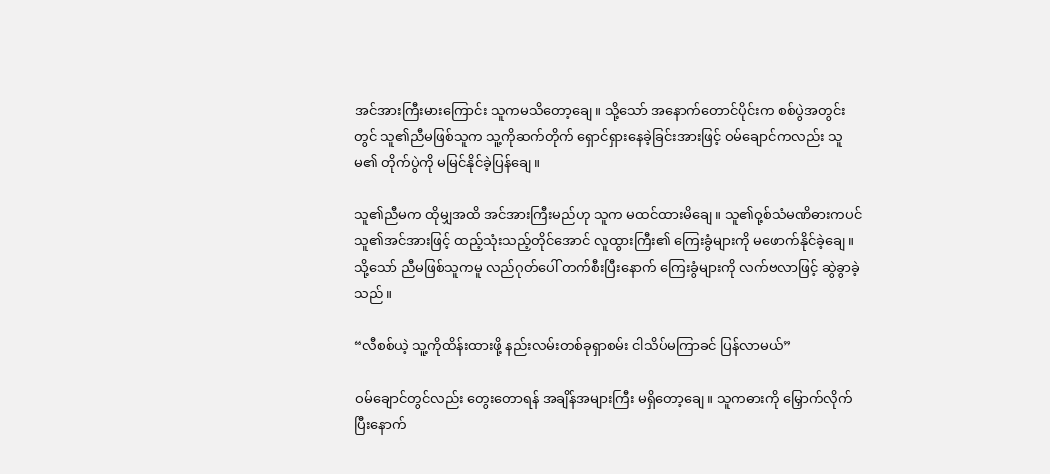အင်အားကြီးမားကြောင်း သူကမသိတော့ချေ။ သို့သော် အနောက်တောင်ပိုင်းက စစ်ပွဲအတွင်းတွင် သူ၏ညီမဖြစ်သူက သူ့ကိုဆက်တိုက် ရှောင်ရှားနေခဲ့ခြင်းအားဖြင့် ဝမ်ချောင်ကလည်း သူမ၏ တိုက်ပွဲကို မမြင်နိုင်ခဲ့ပြန်ချေ။

သူ၏ညီမက ထိုမျှအထိ အင်အားကြီးမည်ဟု သူက မထင်ထားမိချေ။ သူ၏ဝု့စ်သံမဏိဓားကပင် သူ၏အင်အားဖြင့် ထည့်သုံးသည့်တိုင်အောင် လူထွားကြီး၏ ကြေးခွံများကို မဖောက်နိုင်ခဲ့ချေ။ သို့သော် ညီမဖြစ်သူကမူ လည်ဂုတ်ပေါ် တက်စီးပြီးနောက် ကြေးခွံများကို လက်ဗလာဖြင့် ဆွဲခွာခဲ့သည်။

“လီစစ်ယဲ့ သူ့ကိုထိန်းထားဖို့ နည်းလမ်းတစ်ခုရှာစမ်း ငါသိပ်မကြာခင် ပြန်လာမယ်”

ဝမ်ချောင်တွင်လည်း တွေးတောရန် အချိန်အများကြီး မရှိတော့ချေ။ သူကဓားကို မြှောက်လိုက်ပြီးနောက်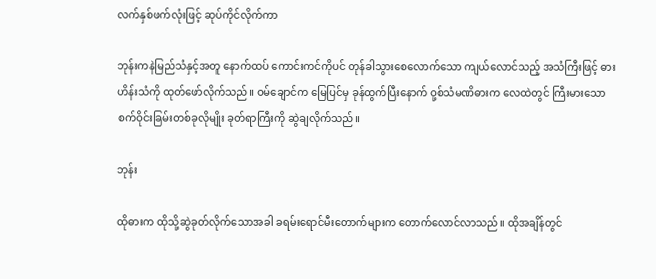လက်နှစ်ဖက်လုံးဖြင့် ဆုပ်ကိုင်လိုက်ကာ

ဘုန်းကနဲမြည်သံနှင့်အတူ နောက်ထပ် ကောင်းကင်ကိုပင် တုန်ခါသွားစေလောက်သော ကျယ်လောင်သည့် အသံကြီးဖြင့် ဓားဟိန်းသံကို ထုတ်ဖော်လိုက်သည်။ ဝမ်ချောင်က မြေပြင်မှ ခုန်ထွက်ပြီးနောက် ဝု့စ်သံမဏိဓားက လေထဲတွင် ကြီးမားသော စက်ဝိုင်းခြမ်းတစ်ခုလိုမျိုး ခုတ်ရာကြီးကို ဆွဲချလိုက်သည်။

ဘုန်း

ထိုဓားက ထိုသို့ဆွဲခုတ်လိုက်သောအခါ ခရမ်းရောင်မီးတောက်များက တောက်လောင်လာသည်။ ထိုအချိန်တွင်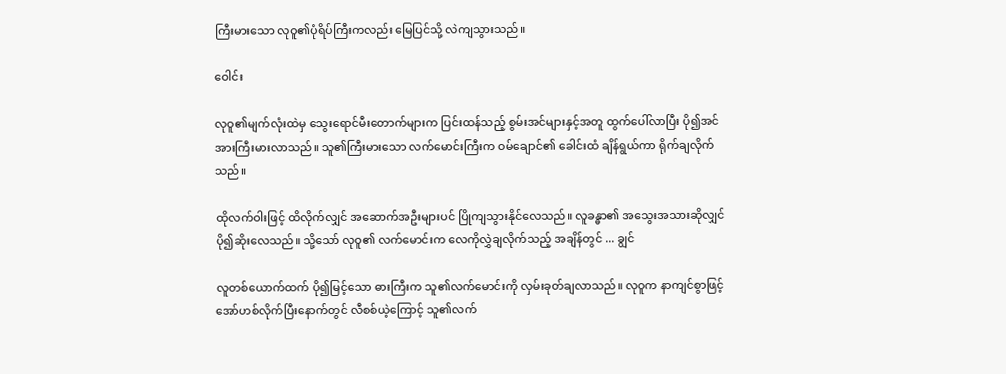ကြီးမားသော လုဝူ၏ပုံရိပ်ကြီးကလည်း မြေပြင်သို့ လဲကျသွားသည်။

ဝေါင်း

လုဝူ၏မျက်လုံးထဲမှ သွေးရောင်မီးတောက်များက ပြင်းထန်သည့် စွမ်းအင်များနှင့်အတူ ထွက်ပေါ်လာပြီး ပို၍အင်အားကြီးမားလာသည်။ သူ၏ကြီးမားသော လက်မောင်းကြီးက ဝမ်ချောင်၏ ခေါင်းထံ ချိန်ရွယ်ကာ ရိုက်ချလိုက်သည်။

ထိုလက်ဝါးဖြင့် ထိလိုက်လျှင် အဆောက်အဦးများပင် ပြိုကျသွားနိုင်လေသည်။ လူခန္ဓာ၏ အသွေးအသားဆိုလျှင် ပို၍ဆိုးလေသည်။ သို့သော် လုဝူ၏ လက်မောင်းက လေကိုလွှဲချလိုက်သည့် အချိန်တွင် ... ချွင်

လူတစ်ယောက်ထက် ပို၍မြင့်သော ဓားကြီးက သူ၏လက်မောင်းကို လှမ်းခုတ်ချလာသည်။ လုဝူက နာကျင်စွာဖြင့် အော်ဟစ်လိုက်ပြီးနောက်တွင် လီစစ်ယဲ့ကြောင့် သူ၏လက်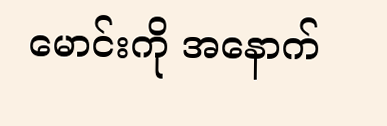မောင်းကို အနောက်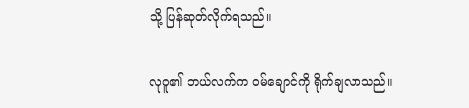သို့ ပြန်ဆုတ်လိုက်ရသည်။

လုဝူ၏ ဘယ်လက်က ဝမ်ချောင်ကို ရိုက်ချလာသည်။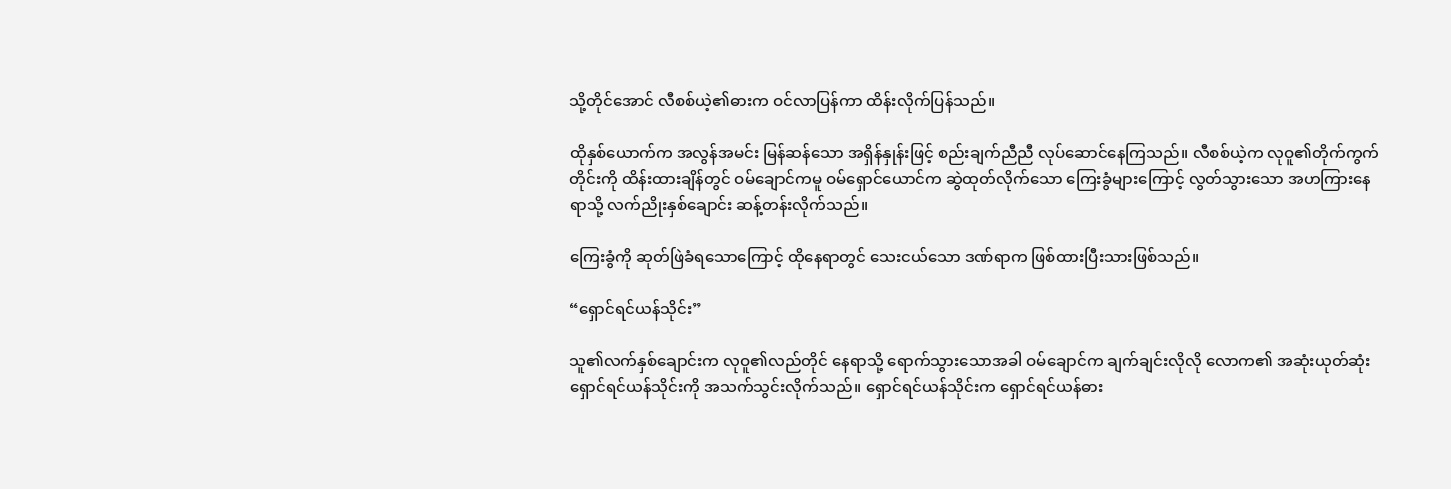သို့တိုင်အောင် လီစစ်ယဲ့၏ဓားက ဝင်လာပြန်ကာ ထိန်းလိုက်ပြန်သည်။

ထိုနှစ်ယောက်က အလွန်အမင်း မြန်ဆန်သော အရှိန်နှုန်းဖြင့် စည်းချက်ညီညီ လုပ်ဆောင်နေကြသည်။ လီစစ်ယဲ့က လုဝူ၏တိုက်ကွက်တိုင်းကို ထိန်းထားချိန်တွင် ဝမ်ချောင်ကမူ ဝမ်ရှောင်ယောင်က ဆွဲထုတ်လိုက်သော ကြေးခွံများကြောင့် လွတ်သွားသော အဟကြားနေရာသို့ လက်ညိုးနှစ်ချောင်း ဆန့်တန်းလိုက်သည်။

ကြေးခွံကို ဆုတ်ဖြဲခံရသောကြောင့် ထိုနေရာတွင် သေးငယ်သော ဒဏ်ရာက ဖြစ်ထားပြီးသားဖြစ်သည်။

“ရှောင်ရင်ယန်သိုင်း”

သူ၏လက်နှစ်ချောင်းက လုဝူ၏လည်တိုင် နေရာသို့ ရောက်သွားသောအခါ ဝမ်ချောင်က ချက်ချင်းလိုလို လောက၏ အဆုံးယုတ်ဆုံး ရှောင်ရင်ယန်သိုင်းကို အသက်သွင်းလိုက်သည်။ ရှောင်ရင်ယန်သိုင်းက ရှောင်ရင်ယန်ဓား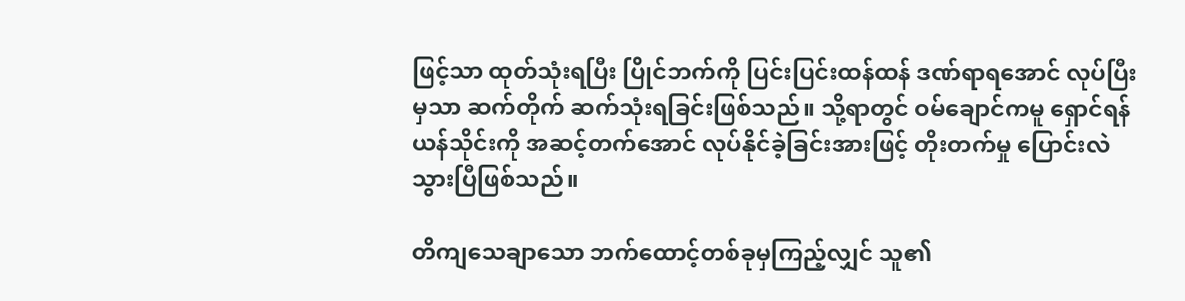ဖြင့်သာ ထုတ်သုံးရပြီး ပြိုင်ဘက်ကို ပြင်းပြင်းထန်ထန် ဒဏ်ရာရအောင် လုပ်ပြီးမှသာ ဆက်တိုက် ဆက်သုံးရခြင်းဖြစ်သည်။ သို့ရာတွင် ဝမ်ချောင်ကမူ ရှောင်ရန်ယန်သိုင်းကို အဆင့်တက်အောင် လုပ်နိုင်ခဲ့ခြင်းအားဖြင့် တိုးတက်မှု ပြောင်းလဲသွားပြီဖြစ်သည်။

တိကျသေချာသော ဘက်ထောင့်တစ်ခုမှကြည့်လျှင် သူ၏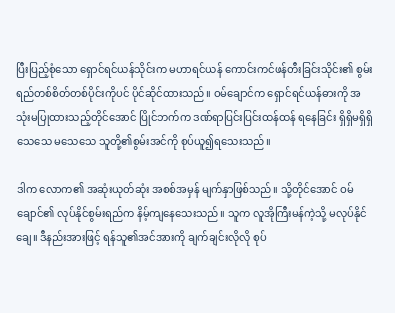ပြီးပြည့်စုံသော ရှောင်ရင်ယန်သိုင်းက မဟာရင်ယန် ကောင်းကင်ဖန်တီးခြင်းသိုင်း၏ စွမ်းရည်တစ်စိတ်တစ်ပိုင်းကိုပင် ပိုင်ဆိုင်ထားသည်။ ဝမ်ချောင်က ရှောင်ရင်ယန်ဓားကို အသုံးမပြုထားသည့်တိုင်အောင် ပြိုင်ဘက်က ဒဏ်ရာပြင်းပြင်းထန်ထန် ရနေခြင်း ရှိရှိမရှိရှိ သေသေ မသေသေ သူတို့၏စွမ်းအင်ကို စုပ်ယူ၍ရသေးသည်။

ဒါက လောက၏ အဆုံးယုတ်ဆုံး အစစ်အမှန် မျက်နှာဖြစ်သည်။ သို့တိုင်အောင် ဝမ်ချောင်၏ လုပ်နိုင်စွမ်းရည်က နိမ့်ကျနေသေးသည်။ သူက လူအိုကြီးမန်ကဲ့သို့ မလုပ်နိုင်ချေ။ ဒီနည်းအားဖြင့် ရန်သူ၏အင်အားကို ချက်ချင်းလိုလို စုပ်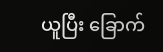ယူပြီး ခြောက်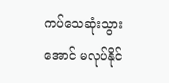ကပ်သေဆုံးသွားအောင် မလုပ်နိုင်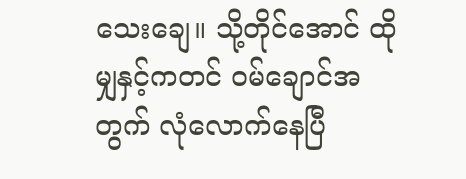သေးချေ။ သို့တိုင်အောင် ထိုမျှနှင့်ကတင် ဝမ်ချောင်အတွက် လုံလောက်နေပြီ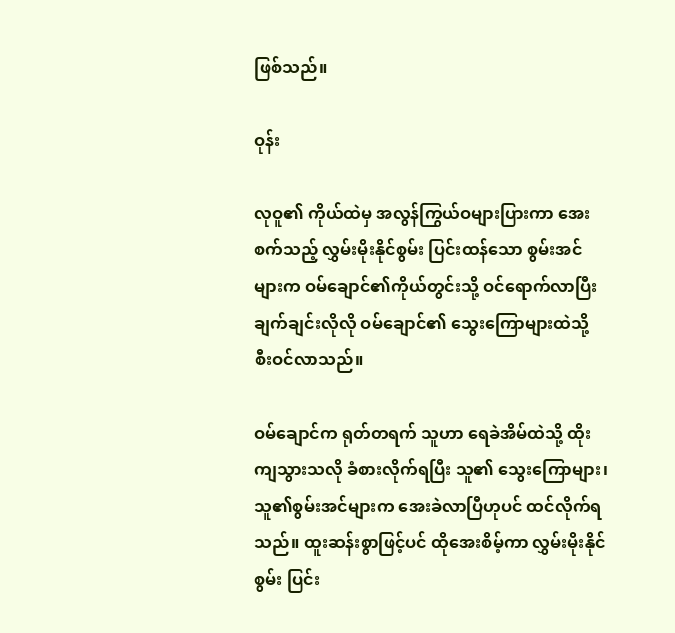ဖြစ်သည်။

ဝုန်း

လုဝူ၏ ကိုယ်ထဲမှ အလွန်ကြွယ်ဝများပြားကာ အေးစက်သည့် လွှမ်းမိုးနိုင်စွမ်း ပြင်းထန်သော စွမ်းအင်များက ဝမ်ချောင်၏ကိုယ်တွင်းသို့ ဝင်ရောက်လာပြီး ချက်ချင်းလိုလို ဝမ်ချောင်၏ သွေးကြောများထဲသို့ စီးဝင်လာသည်။

ဝမ်ချောင်က ရုတ်တရက် သူဟာ ရေခဲအိမ်ထဲသို့ ထိုးကျသွားသလို ခံစားလိုက်ရပြီး သူ၏ သွေးကြောများ၊ သူ၏စွမ်းအင်များက အေးခဲလာပြီဟုပင် ထင်လိုက်ရသည်။ ထူးဆန်းစွာဖြင့်ပင် ထိုအေးစိမ့်ကာ လွှမ်းမိုးနိုင်စွမ်း ပြင်း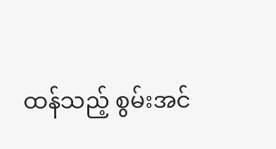ထန်သည့် စွမ်းအင်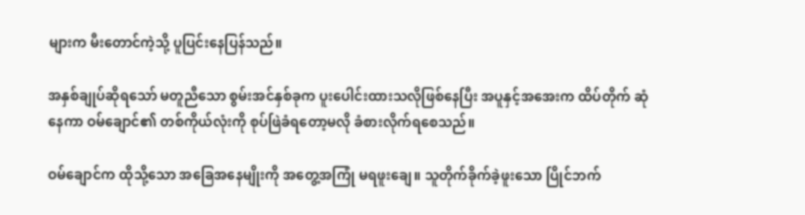များက မီးတောင်ကဲ့သို့ ပူပြင်းနေပြန်သည်။

အနှစ်ချုပ်ဆိုရသော် မတူညီသော စွမ်းအင်နှစ်ခုက ပူးပေါင်းထားသလိုဖြစ်နေပြီး အပူနှင့်အအေးက ထိပ်တိုက် ဆုံနေကာ ဝမ်ချောင်၏ တစ်ကိုယ်လုံးကို စုပ်ဖြဲခံရတော့မလို ခံစားလိုက်ရစေသည်။

ဝမ်ချောင်က ထိုသို့သော အခြေအနေမျိုးကို အတွေ့အကြုံ မရဖူးချေ။ သူတိုက်ခိုက်ခဲ့ဖူးသော ပြိုင်ဘက်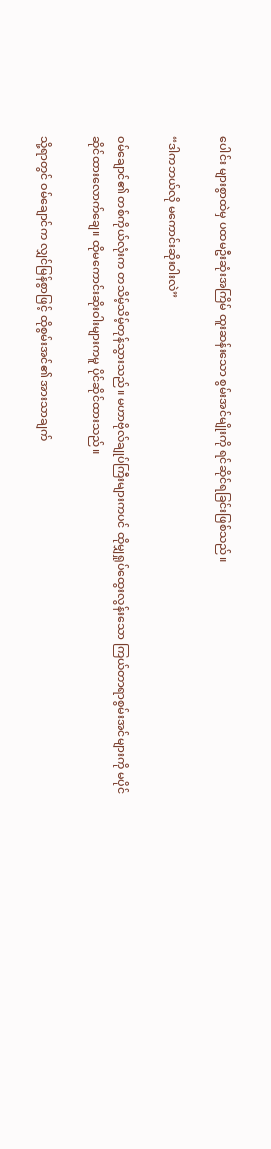ပေါင်း များစွာထဲမှ ပထမဦးဆုံးအကြိမ် ထူးဆန်းသော စွမ်းအင်မျိုးကို ရင်ဆိုင်ရခြင်းဖြစ်သည်။

“ဒါကဘယ်လို မကောင်းဆိုးဝါးလဲ”

ဝမ်ချောင်၏ တစ်ကိုယ်လုံးက တသိမ့်သိမ့်တုန်သွားသည်။ မဟာဗိုလ်ချုပ်ကြီးများကပင် ထိုမျှရှုပ်ထွေးလွန်းသော ကြယ်တာရာစွမ်းအင်များကို မပိုင်ဆိုင်ထားလောက်ချေ။ ထိုမကောင်းဆိုးဝါးများကမူ ပိုင်ဆိုင်ထားသည်။

သို့ရာတွင် ဝမ်ချောင်က လျှင်မြန်စွာဖြင့် ထိုစွမ်းအင်၏ အားသာချက်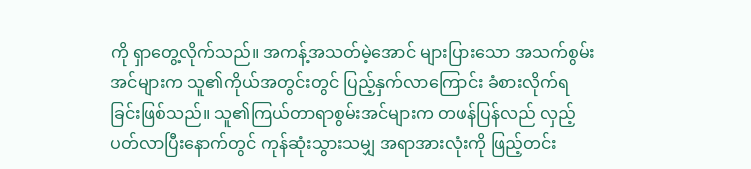ကို ရှာတွေ့လိုက်သည်။ အကန့်အသတ်မဲ့အောင် များပြားသော အသက်စွမ်းအင်များက သူ၏ကိုယ်အတွင်းတွင် ပြည့်နှက်လာကြောင်း ခံစားလိုက်ရခြင်းဖြစ်သည်။ သူ၏ကြယ်တာရာစွမ်းအင်များက တဖန်ပြန်လည် လှည့်ပတ်လာပြီးနောက်တွင် ကုန်ဆုံးသွားသမျှ အရာအားလုံးကို ဖြည့်တင်း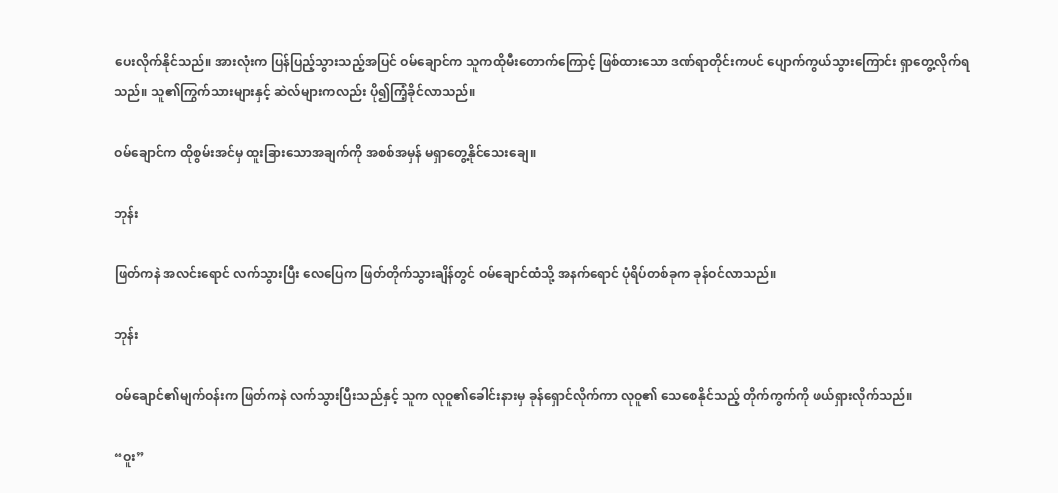ပေးလိုက်နိုင်သည်။ အားလုံးက ပြန်ပြည့်သွားသည့်အပြင် ဝမ်ချောင်က သူကထိုမီးတောက်ကြောင့် ဖြစ်ထားသော ဒဏ်ရာတိုင်းကပင် ပျောက်ကွယ်သွားကြောင်း ရှာတွေ့လိုက်ရသည်။ သူ၏ကြွက်သားများနှင့် ဆဲလ်များကလည်း ပို၍ကြံ့ခိုင်လာသည်။

ဝမ်ချောင်က ထိုစွမ်းအင်မှ ထူးခြားသောအချက်ကို အစစ်အမှန် မရှာတွေ့နိုင်သေးချေ။

ဘုန်း

ဖြတ်ကနဲ အလင်းရောင် လက်သွားပြီး လေပြေက ဖြတ်တိုက်သွားချိန်တွင် ဝမ်ချောင်ထံသို့ အနက်ရောင် ပုံရိပ်တစ်ခုက ခုန်ဝင်လာသည်။

ဘုန်း

ဝမ်ချောင်၏မျက်ဝန်းက ဖြတ်ကနဲ လက်သွားပြီးသည်နှင့် သူက လုဝူ၏ခေါင်းနားမှ ခုန်ရှောင်လိုက်ကာ လုဝူ၏ သေစေနိုင်သည့် တိုက်ကွက်ကို ဖယ်ရှားလိုက်သည်။

“ဝူး”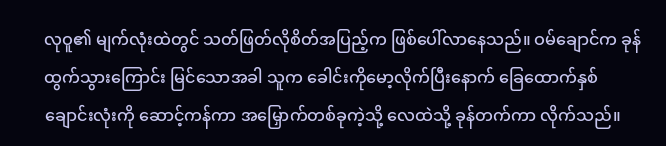လုဝူ၏ မျက်လုံးထဲတွင် သတ်ဖြတ်လိုစိတ်အပြည့်က ဖြစ်ပေါ်လာနေသည်။ ဝမ်ချောင်က ခုန်ထွက်သွားကြောင်း မြင်သောအခါ သူက ခေါင်းကိုမော့လိုက်ပြီးနောက် ခြေထောက်နှစ်ချောင်းလုံးကို ဆောင့်ကန်ကာ အမြှောက်တစ်ခုကဲ့သို့ လေထဲသို့ ခုန်တက်ကာ လိုက်သည်။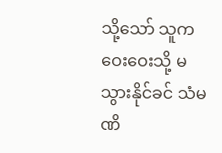သို့သော် သူက ဝေးဝေးသို့ မသွားနိုင်ခင် သံမဏိ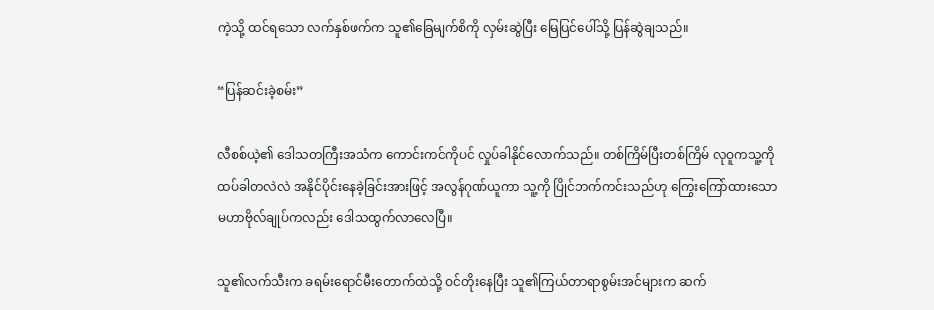ကဲ့သို့ ထင်ရသော လက်နှစ်ဖက်က သူ၏ခြေမျက်စိကို လှမ်းဆွဲပြီး မြေပြင်ပေါ်သို့ ပြန်ဆွဲချသည်။

“ပြန်ဆင်းခဲ့စမ်း”

လီစစ်ယဲ့၏ ဒေါသတကြီးအသံက ကောင်းကင်ကိုပင် လှုပ်ခါနိုင်လောက်သည်။ တစ်ကြိမ်ပြီးတစ်ကြိမ် လုဝူကသူ့ကို ထပ်ခါတလဲလဲ အနိုင်ပိုင်းနေခဲ့ခြင်းအားဖြင့် အလွန်ဂုဏ်ယူကာ သူ့ကို ပြိုင်ဘက်ကင်းသည်ဟု ကြွေးကြော်ထားသော မဟာဗိုလ်ချုပ်ကလည်း ဒေါသထွက်လာလေပြီ။

သူ၏လက်သီးက ခရမ်းရောင်မီးတောက်ထဲသို့ ဝင်တိုးနေပြီး သူ၏ကြယ်တာရာစွမ်းအင်များက ဆက်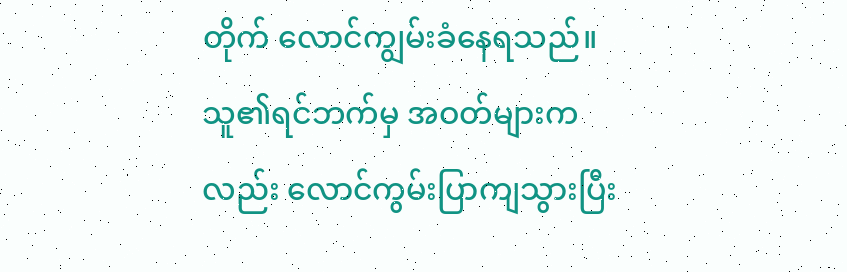တိုက် လောင်ကျွမ်းခံနေရသည်။ သူ၏ရင်ဘက်မှ အဝတ်များကလည်း လောင်ကွမ်းပြာကျသွားပြီး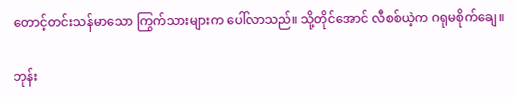တောင့်တင်းသန်မာသော ကြွက်သားများက ပေါ်လာသည်။ သို့တိုင်အောင် လီစစ်ယဲ့က ဂရုမစိုက်ချေ။

ဘုန်း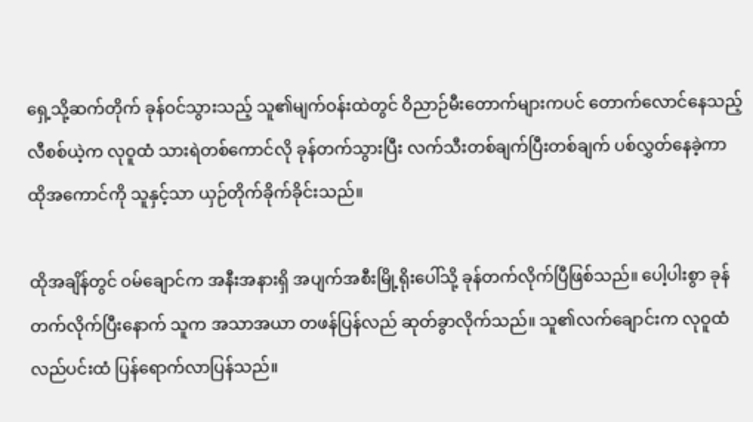ရှေ့သို့ဆက်တိုက် ခုန်ဝင်သွားသည့် သူ၏မျက်ဝန်းထဲတွင် ဝိညာဉ်မီးတောက်များကပင် တောက်လောင်နေသည့် လီစစ်ယဲ့က လုဝူထံ သားရဲတစ်ကောင်လို ခုန်တက်သွားပြီး လက်သီးတစ်ချက်ပြီးတစ်ချက် ပစ်လွှတ်နေခဲ့ကာ ထိုအကောင်ကို သူနှင့်သာ ယှဉ်တိုက်ခိုက်ခိုင်းသည်။

ထိုအချိန်တွင် ဝမ်ချောင်က အနီးအနားရှိ အပျက်အစီးမြို့ရိုးပေါ်သို့ ခုန်တက်လိုက်ပြီဖြစ်သည်။ ပေါ့ပါးစွာ ခုန်တက်လိုက်ပြီးနောက် သူက အသာအယာ တဖန်ပြန်လည် ဆုတ်ခွာလိုက်သည်။ သူ၏လက်ချောင်းက လုဝူထံ လည်ပင်းထံ ပြန်ရောက်လာပြန်သည်။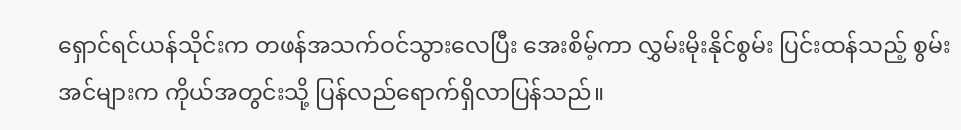ရှောင်ရင်ယန်သိုင်းက တဖန်အသက်ဝင်သွားလေပြီး အေးစိမ့်ကာ လွှမ်းမိုးနိုင်စွမ်း ပြင်းထန်သည့် စွမ်းအင်များက ကိုယ်အတွင်းသို့ ပြန်လည်ရောက်ရှိလာပြန်သည်။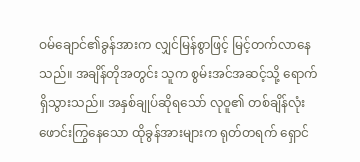ဝမ်ချောင်၏ခွန်အားက လျှင်မြန်စွာဖြင့် မြင့်တက်လာနေသည်။ အချိန်တိုအတွင်း သူက စွမ်းအင်အဆင့်သို့ ရောက်ရှိသွားသည်။ အနှစ်ချုပ်ဆိုရသော် လုဝူ၏ တစ်ချိန်လုံး ဖောင်းကြွနေသော ထိုခွန်အားများက ရုတ်တရက် ရှောင်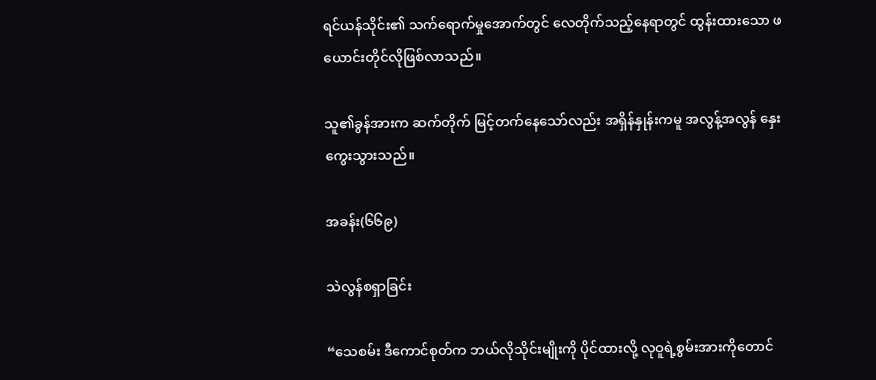ရင်ယန်သိုင်း၏ သက်ရောက်မှုအောက်တွင် လေတိုက်သည့်နေရာတွင် ထွန်းထားသော ဖယောင်းတိုင်လိုဖြစ်လာသည်။

သူ၏ခွန်အားက ဆက်တိုက် မြင့်တက်နေသော်လည်း အရှိန်နှုန်းကမူ အလွန့်အလွန် နှေးကွေးသွားသည်။

အခန်း(၆၆၉)

သဲလွန်စရှာခြင်း

“သေစမ်း ဒီကောင်စုတ်က ဘယ်လိုသိုင်းမျိုးကို ပိုင်ထားလို့ လုဝူရဲ့စွမ်းအားကိုတောင်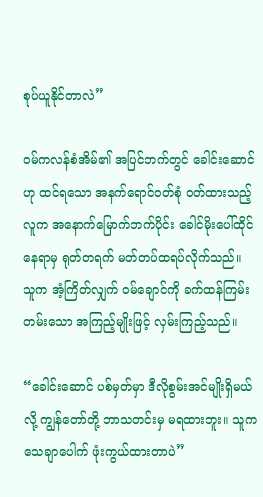စုပ်ယူနိုင်တာလဲ”

ဝမ်ကလန်စံအိမ်၏ အပြင်ဘက်တွင် ခေါင်းဆောင်ဟု ထင်ရသော အနက်ရောင်ဝတ်စုံ ဝတ်ထားသည့် လူက အနောက်မြောက်ဘက်ပိုင်း ခေါင်မိုးပေါ်ထိုင်နေရာမှ ရုတ်တရက် မတ်တပ်ထရပ်လိုက်သည်။ သူက အံ့ကြိတ်လျှက် ဝမ်ချောင်ကို ခက်ထန်ကြမ်းတမ်းသော အကြည့်မျိုးဖြင့် လှမ်းကြည့်သည်။

“ခေါင်းဆောင် ပစ်မှတ်မှာ ဒီလိုစွမ်းအင်မျိုးရှိမယ်လို့ ကျွန်တော်တို့ ဘာသတင်းမှ မရထားဘူး။ သူက သေချာပေါက် ဖုံးကွယ်ထားတာပဲ”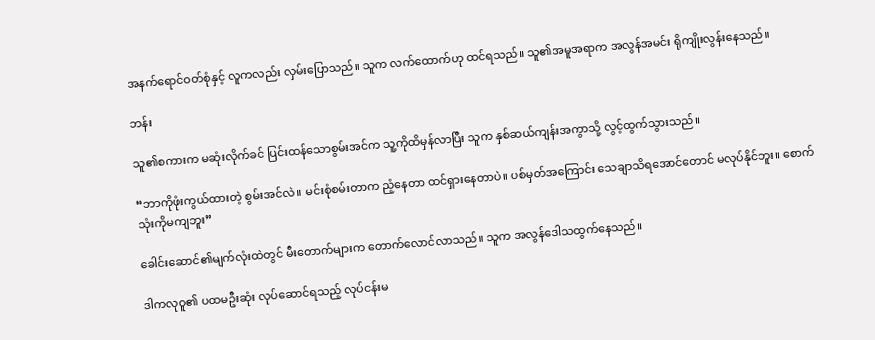အနက်ရောင်ဝတ်စုံနှင့် လူကလည်း လှမ်းပြောသည်။ သူက လက်ထောက်ဟု ထင်ရသည်။ သူ၏အမူအရာက အလွန်အမင်း ရိုကျိုးလွန်းနေသည်။

ဘန်း

သူ၏စကားက မဆုံးလိုက်ခင် ပြင်းထန်သောစွမ်းအင်က သူ့ကိုထိမှန်လာပြီး သူက နှစ်ဆယ်ကျန်းအကွာသို့ လွင့်ထွက်သွားသည်။

“ဘာကိုဖုံးကွယ်ထားတဲ့ စွမ်းအင်လဲ။ မင်းစုံစမ်းတာက ညံ့နေတာ ထင်ရှားနေတာပဲ။ ပစ်မှတ်အကြောင်း သေချာသိရအောင်တောင် မလုပ်နိုင်ဘူး။ စောက်သုံးကိုမကျဘူး”

ခေါင်းဆောင်၏မျက်လုံးထဲတွင် မီးတောက်များက တောက်လောင်လာသည်။ သူက အလွန်ဒေါသထွက်နေသည်။

ဒါကလုဝူ၏ ပထမဦးဆုံး လုပ်ဆောင်ရသည့် လုပ်ငန်းမ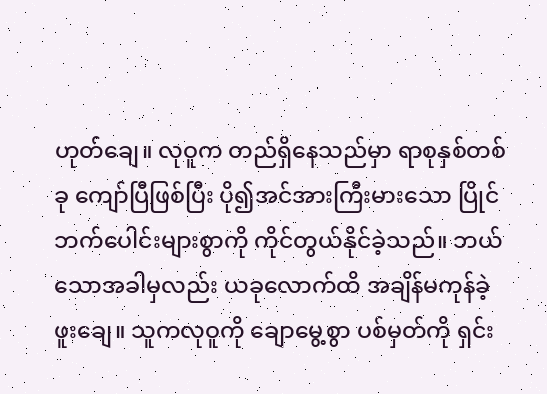ဟုတ်ချေ။ လုဝူက တည်ရှိနေသည်မှာ ရာစုနှစ်တစ်ခု ကျော်ပြီဖြစ်ပြီး ပို၍အင်အားကြီးမားသော ပြိုင်ဘက်ပေါင်းများစွာကို ကိုင်တွယ်နိုင်ခဲ့သည်။ ဘယ်သောအခါမှလည်း ယခုလောက်ထိ အချိန်မကုန်ခဲ့ဖူးချေ။ သူကလုဝူကို ချောမွေ့စွာ ပစ်မှတ်ကို ရှင်း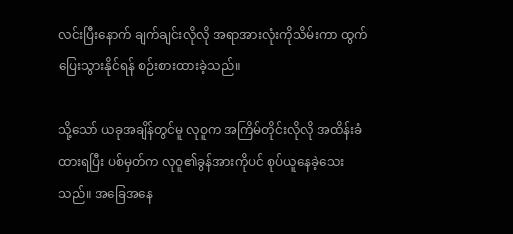လင်းပြီးနောက် ချက်ချင်းလိုလို အရာအားလုံးကိုသိမ်းကာ ထွက်ပြေးသွားနိုင်ရန် စဉ်းစားထားခဲ့သည်။

သို့သော် ယခုအချိန်တွင်မူ လုဝူက အကြိမ်တိုင်းလိုလို အထိန်းခံထားရပြီး ပစ်မှတ်က လုဝူ၏ခွန်အားကိုပင် စုပ်ယူနေခဲ့သေးသည်။ အခြေအနေ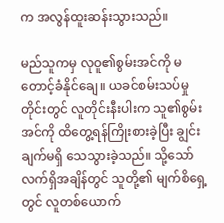က အလွန်ထူးဆန်းသွားသည်။

မည်သူကမှ လုဝူ၏စွမ်းအင်ကို မတောင့်ခံနိုင်ချေ။ ယခင်စမ်းသပ်မှုတိုင်းတွင် လူတိုင်းနီးပါးက သူ၏စွမ်းအင်ကို ထိတွေ့ရန်ကြိုးစားခဲ့ပြီး ချွင်းချက်မရှိ သေသွားခဲ့သည်။ သို့သော် လက်ရှိအချိန်တွင် သူတို့၏ မျက်စိရှေ့တွင် လူတစ်ယောက်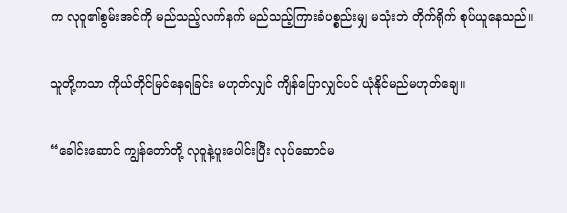က လုဝူ၏စွမ်းအင်ကို မည်သည့်လက်နက် မည်သည့်ကြားခံပစ္စည်းမျှ မသုံးဘဲ တိုက်ရိုက် စုပ်ယူနေသည်။

သူတို့ကသာ ကိုယ်တိုင်မြင်နေရခြင်း မဟုတ်လျှင် ကျိန်ပြောလျှင်ပင် ယုံနိုင်မည်မဟုတ်ချေ။

“ခေါင်းဆောင် ကျွန်တော်တို့ လုဝူနဲ့ပူးပေါင်းပြီး လုပ်ဆောင်မ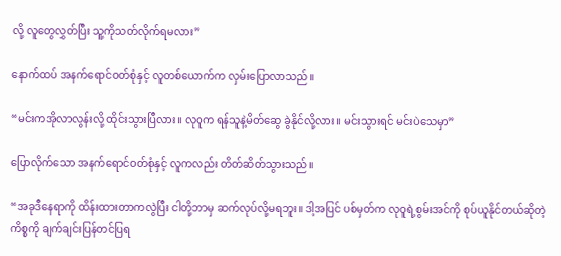လို့ လူတွေလွှတ်ပြီး သူ့ကိုသတ်လိုက်ရမလား”

နောက်ထပ် အနက်ရောင်ဝတ်စုံနှင့် လူတစ်ယောက်က လှမ်းပြောလာသည်။

“မင်းကအိုလာလွန်းလို့ ထိုင်းသွားပြီလား။ လုဝူက ရန်သူနဲ့မိတ်ဆွေ ခွဲနိုင်လို့လား။ မင်းသွားရင် မင်းပဲသေမှာ”

ပြောလိုက်သော အနက်ရောင်ဝတ်စုံနှင့် လူကလည်း တိတ်ဆိတ်သွားသည်။

“အခုဒီနေရာကို ထိန်းထားတာကလွဲပြီး ငါတို့ဘာမှ ဆက်လုပ်လို့မရဘူး။ ဒါ့အပြင် ပစ်မှတ်က လုဝူရဲ့စွမ်းအင်ကို စုပ်ယူနိုင်တယ်ဆိုတဲ့ကိစ္စကို ချက်ချင်းပြန်တင်ပြရ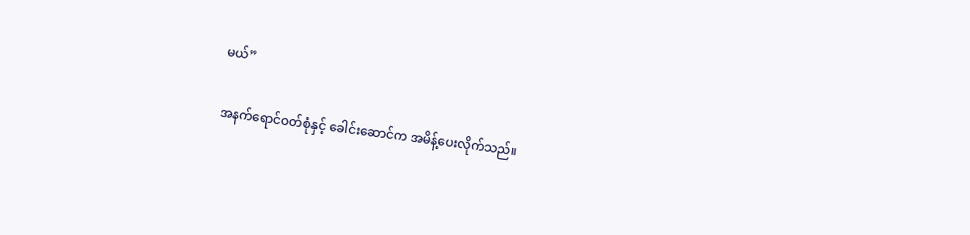မယ်”

အနက်ရောင်ဝတ်စုံနှင့် ခေါင်းဆောင်က အမိန့်ပေးလိုက်သည်။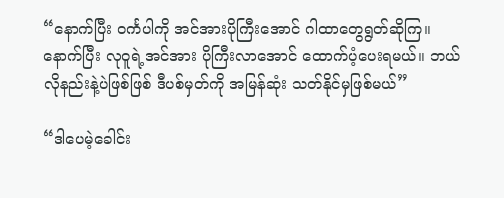“နောက်ပြီး ဝင်္ကပါကို အင်အားပိုကြီးအောင် ဂါထာတွေရွတ်ဆိုကြ။ နောက်ပြီး လုဝူရဲ့အင်အား ပိုကြီးလာအောင် ထောက်ပံ့ပေးရမယ်။ ဘယ်လိုနည်းနဲ့ပဲဖြစ်ဖြစ် ဒီပစ်မှတ်ကို အမြန်ဆုံး သတ်နိုင်မှဖြစ်မယ်”

“ဒါပေမဲ့ခေါင်း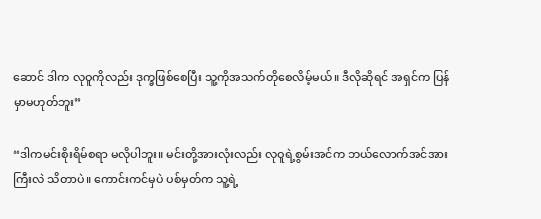ဆောင် ဒါက လုဝူကိုလည်း ဒုက္ခဖြစ်စေပြီး သူ့ကိုအသက်တိုစေလိမ့်မယ်။ ဒီလိုဆိုရင် အရှင်က ပြန်မှာမဟုတ်ဘူး”

“ဒါကမင်းစိုးရိမ်စရာ မလိုပါဘူး။ မင်းတို့အားလုံးလည်း လုဝူရဲ့စွမ်းအင်က ဘယ်လောက်အင်အားကြီးလဲ သိတာပဲ။ ကောင်းကင်မှပဲ ပစ်မှတ်က သူ့ရဲ့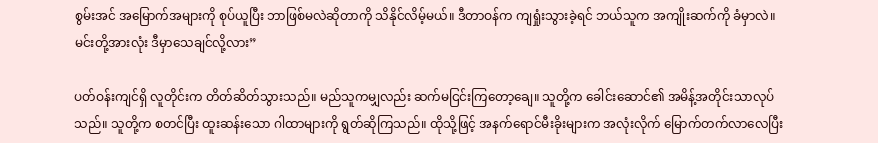စွမ်းအင် အမြောက်အများကို စုပ်ယူပြီး ဘာဖြစ်မလဲဆိုတာကို သိနိုင်လိမ့်မယ်။ ဒီတာဝန်က ကျရှုံးသွားခဲ့ရင် ဘယ်သူက အကျိုးဆက်ကို ခံမှာလဲ။ မင်းတို့အားလုံး ဒီမှာသေချင်လို့လား”

ပတ်ဝန်းကျင်ရှိ လူတိုင်းက တိတ်ဆိတ်သွားသည်။ မည်သူကမျှလည်း ဆက်မငြင်းကြတော့ချေ။ သူတို့က ခေါင်းဆောင်၏ အမိန့်အတိုင်းသာလုပ်သည်။ သူတို့က စတင်ပြီး ထူးဆန်းသော ဂါထာများကို ရွတ်ဆိုကြသည်။ ထိုသို့ဖြင့် အနက်ရောင်မီးခိုးများက အလုံးလိုက် မြောက်တက်လာလေပြီး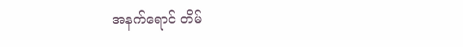အနက်ရောင် တိမ်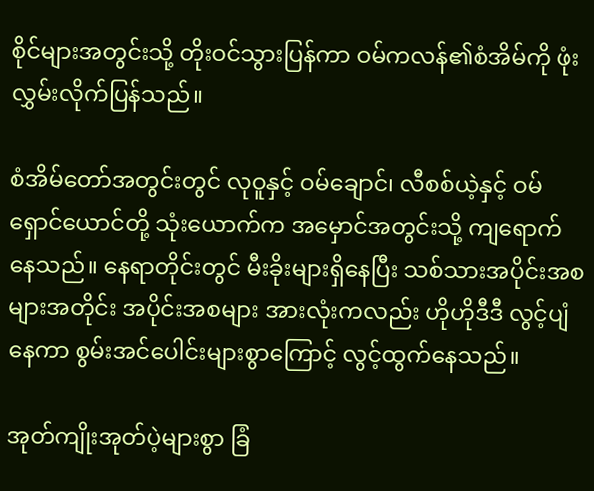စိုင်များအတွင်းသို့ တိုးဝင်သွားပြန်ကာ ဝမ်ကလန်၏စံအိမ်ကို ဖုံးလွှမ်းလိုက်ပြန်သည်။

စံအိမ်တော်အတွင်းတွင် လုဝူနှင့် ဝမ်ချောင်၊ လီစစ်ယဲ့နှင့် ဝမ်ရှောင်ယောင်တို့ သုံးယောက်က အမှောင်အတွင်းသို့ ကျရောက်နေသည်။ နေရာတိုင်းတွင် မီးခိုးများရှိနေပြီး သစ်သားအပိုင်းအစများအတိုင်း အပိုင်းအစများ အားလုံးကလည်း ဟိုဟိုဒီဒီ လွင့်ပျံနေကာ စွမ်းအင်ပေါင်းများစွာကြောင့် လွင့်ထွက်နေသည်။

အုတ်ကျိုးအုတ်ပဲ့များစွာ ခြံ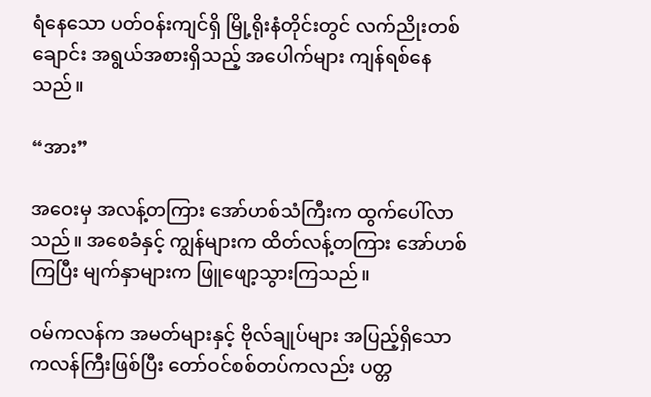ရံနေသော ပတ်ဝန်းကျင်ရှိ မြို့ရိုးနံတိုင်းတွင် လက်ညိုးတစ်ချောင်း အရွယ်အစားရှိသည့် အပေါက်များ ကျန်ရစ်နေသည်။

“အား”

အဝေးမှ အလန့်တကြား အော်ဟစ်သံကြီးက ထွက်ပေါ်လာသည်။ အစေခံနှင့် ကျွန်များက ထိတ်လန့်တကြား အော်ဟစ်ကြပြီး မျက်နှာများက ဖြူဖျော့သွားကြသည်။

ဝမ်ကလန်က အမတ်များနှင့် ဗိုလ်ချုပ်များ အပြည့်ရှိသော ကလန်ကြီးဖြစ်ပြီး တော်ဝင်စစ်တပ်ကလည်း ပတ္တ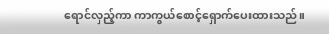ရောင်လှည့်ကာ ကာကွယ်စောင့်ရှောက်ပေးထားသည်။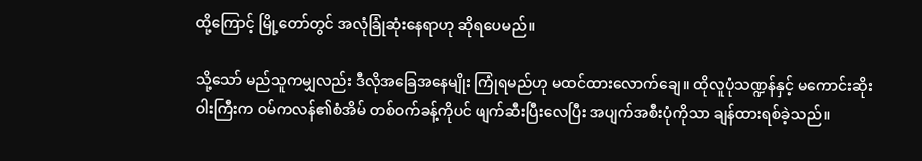ထို့ကြောင့် မြို့တော်တွင် အလုံခြုံဆုံးနေရာဟု ဆိုရပေမည်။

သို့သော် မည်သူကမျှလည်း ဒီလိုအခြေအနေမျိုး ကြုံရမည်ဟု မထင်ထားလောက်ချေ။ ထိုလူပုံသဏ္ဍန်နှင့် မကောင်းဆိုးဝါးကြီးက ဝမ်ကလန်၏စံအိမ် တစ်ဝက်ခန့်ကိုပင် ဖျက်ဆီးပြီးလေပြီး အပျက်အစီးပုံကိုသာ ချန်ထားရစ်ခဲ့သည်။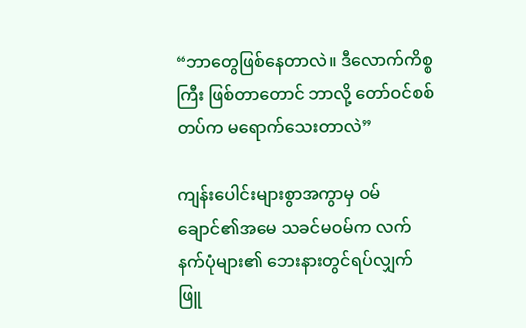“ဘာတွေဖြစ်နေတာလဲ။ ဒီလောက်ကိစ္စကြီး ဖြစ်တာတောင် ဘာလို့ တော်ဝင်စစ်တပ်က မရောက်သေးတာလဲ”

ကျန်းပေါင်းများစွာအကွာမှ ဝမ်ချောင်၏အမေ သခင်မဝမ်က လက်နက်ပုံများ၏ ဘေးနားတွင်ရပ်လျှက် ဖြူ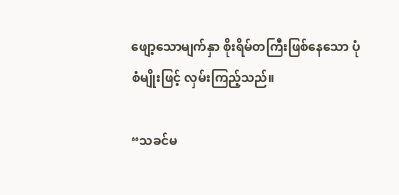ဖျော့သောမျက်နှာ စိုးရိမ်တကြီးဖြစ်နေသော ပုံစံမျိုးဖြင့် လှမ်းကြည့်သည်။

“သခင်မ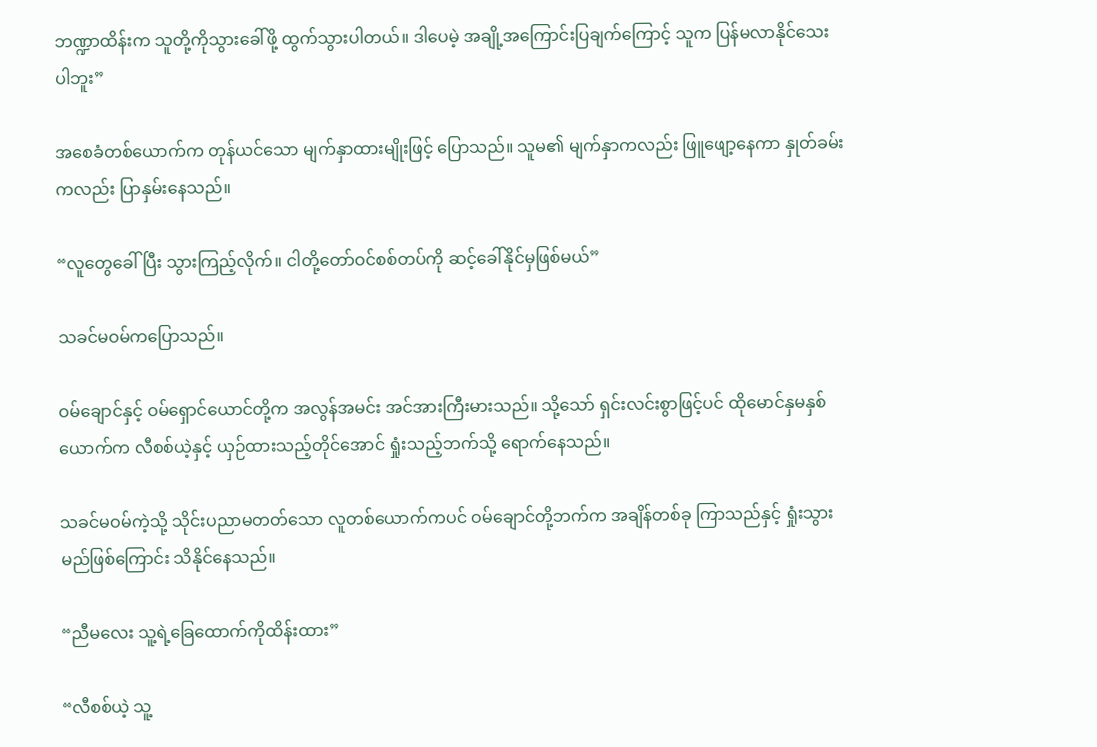ဘဏ္ဍာထိန်းက သူတို့ကိုသွားခေါ်ဖို့ ထွက်သွားပါတယ်။ ဒါပေမဲ့ အချို့အကြောင်းပြချက်ကြောင့် သူက ပြန်မလာနိုင်သေးပါဘူး”

အစေခံတစ်ယောက်က တုန်ယင်သော မျက်နှာထားမျိုးဖြင့် ပြောသည်။ သူမ၏ မျက်နှာကလည်း ဖြူဖျော့နေကာ နှုတ်ခမ်းကလည်း ပြာနှမ်းနေသည်။

“လူတွေခေါ်ပြီး သွားကြည့်လိုက်။ ငါတို့တော်ဝင်စစ်တပ်ကို ဆင့်ခေါ်နိုင်မှဖြစ်မယ်”

သခင်မဝမ်ကပြောသည်။

ဝမ်ချောင်နှင့် ဝမ်ရှောင်ယောင်တို့က အလွန်အမင်း အင်အားကြီးမားသည်။ သို့သော် ရှင်းလင်းစွာဖြင့်ပင် ထိုမောင်နှမနှစ်ယောက်က လီစစ်ယဲ့နှင့် ယှဉ်ထားသည့်တိုင်အောင် ရှုံးသည့်ဘက်သို့ ရောက်နေသည်။

သခင်မဝမ်ကဲ့သို့ သိုင်းပညာမတတ်သော လူတစ်ယောက်ကပင် ဝမ်ချောင်တို့ဘက်က အချိန်တစ်ခု ကြာသည်နှင့် ရှုံးသွားမည်ဖြစ်ကြောင်း သိနိုင်နေသည်။

“ညီမလေး သူ့ရဲ့ခြေထောက်ကိုထိန်းထား”

“လီစစ်ယဲ့ သူ့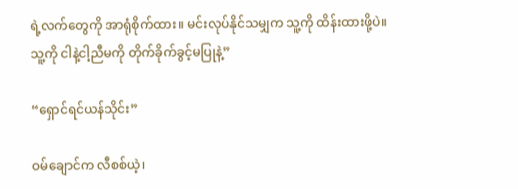ရဲ့လက်တွေကို အာရုံစိုက်ထား။ မင်းလုပ်နိုင်သမျှက သူ့ကို ထိန်းထားဖို့ပဲ။ သူ့ကို ငါနဲ့ငါ့ညီမကို တိုက်ခိုက်ခွင့်မပြုနဲ့”

“ရှောင်ရင်ယန်သိုင်း”

ဝမ်ချောင်က လီစစ်ယဲ့၊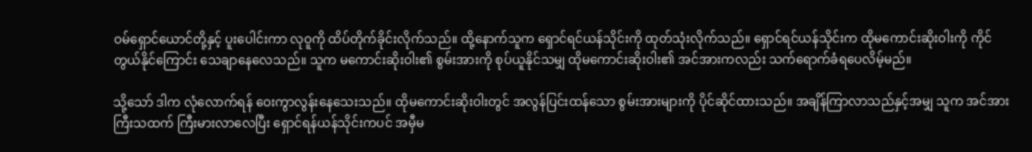ဝမ်ရှောင်ယောင်တို့နှင့် ပူးပေါင်းကာ လုဝူကို ထိပ်တိုက်ခိုင်းလိုက်သည်။ ထို့နောက်သူက ရှောင်ရင်ယန်သိုင်းကို ထုတ်သုံးလိုက်သည်။ ရှောင်ရင်ယန်သိုင်းက ထိုမကောင်းဆိုးဝါးကို ကိုင်တွယ်နိုင်ကြောင်း သေချာနေလေသည်။ သူက မကောင်းဆိုးဝါး၏ စွမ်းအားကို စုပ်ယူနိုင်သမျှ ထိုမကောင်းဆိုးဝါး၏ အင်အားကလည်း သက်ရောက်ခံရပေလိမ့်မည်။

သို့သော် ဒါက လုံလောက်ရန် ဝေးကွာလွန်းနေသေးသည်။ ထိုမကောင်းဆိုးဝါးတွင် အလွန်ပြင်းထန်သော စွမ်းအားများကို ပိုင်ဆိုင်ထားသည်။ အချိန်ကြာလာသည်နှင့်အမျှ သူက အင်အားကြီးသထက် ကြီးမားလာလေပြီး ရှောင်ရန်ယန်သိုင်းကပင် အမှီမ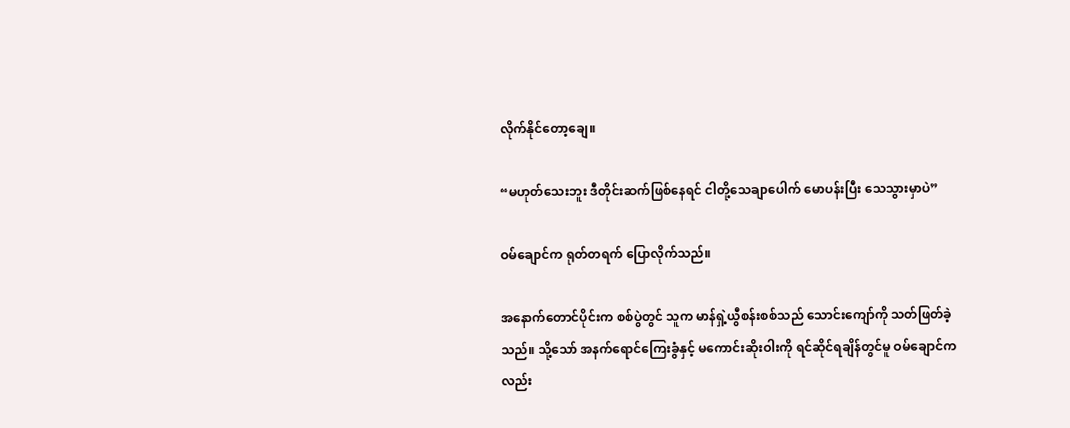လိုက်နိုင်တော့ချေ။

“မဟုတ်သေးဘူး ဒီတိုင်းဆက်ဖြစ်နေရင် ငါတို့သေချာပေါက် မောပန်းပြီး သေသွားမှာပဲ”

ဝမ်ချောင်က ရုတ်တရက် ပြောလိုက်သည်။

အနောက်တောင်ပိုင်းက စစ်ပွဲတွင် သူက မာန်ရှဲ့ယွီစန်းစစ်သည် သောင်းကျော်ကို သတ်ဖြတ်ခဲ့သည်။ သို့သော် အနက်ရောင်ကြေးခွံနှင့် မကောင်းဆိုးဝါးကို ရင်ဆိုင်ရချိန်တွင်မူ ဝမ်ချောင်ကလည်း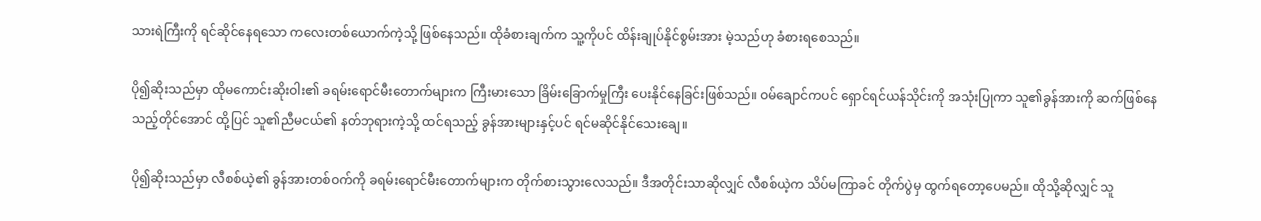သားရဲကြီးကို ရင်ဆိုင်နေရသော ကလေးတစ်ယောက်ကဲ့သို့ ဖြစ်နေသည်။ ထိုခံစားချက်က သူ့ကိုပင် ထိန်းချုပ်နိုင်စွမ်းအား မဲ့သည်ဟု ခံစားရစေသည်။

ပို၍ဆိုးသည်မှာ ထိုမကောင်းဆိုးဝါး၏ ခရမ်းရောင်မီးတောက်များက ကြီးမားသော ခြိမ်းခြောက်မှုကြီး ပေးနိုင်နေခြင်းဖြစ်သည်။ ဝမ်ချောင်ကပင် ရှောင်ရင်ယန်သိုင်းကို အသုံးပြုကာ သူ၏ခွန်အားကို ဆက်ဖြစ်နေသည့်တိုင်အောင် ထို့ပြင် သူ၏ညီမငယ်၏ နတ်ဘုရားကဲ့သို့ ထင်ရသည့် ခွန်အားများနှင့်ပင် ရင်မဆိုင်နိုင်သေးချေ။

ပို၍ဆိုးသည်မှာ လီစစ်ယဲ့၏ ခွန်အားတစ်ဝက်ကို ခရမ်းရောင်မီးတောက်များက တိုက်စားသွားလေသည်။ ဒီအတိုင်းသာဆိုလျှင် လီစစ်ယဲ့က သိပ်မကြာခင် တိုက်ပွဲမှ ထွက်ရတော့ပေမည်။ ထိုသို့ဆိုလျှင် သူ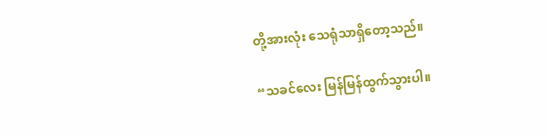တို့အားလုံး သေရုံသာရှိတော့သည်။

“သခင်လေး မြန်မြန်ထွက်သွားပါ။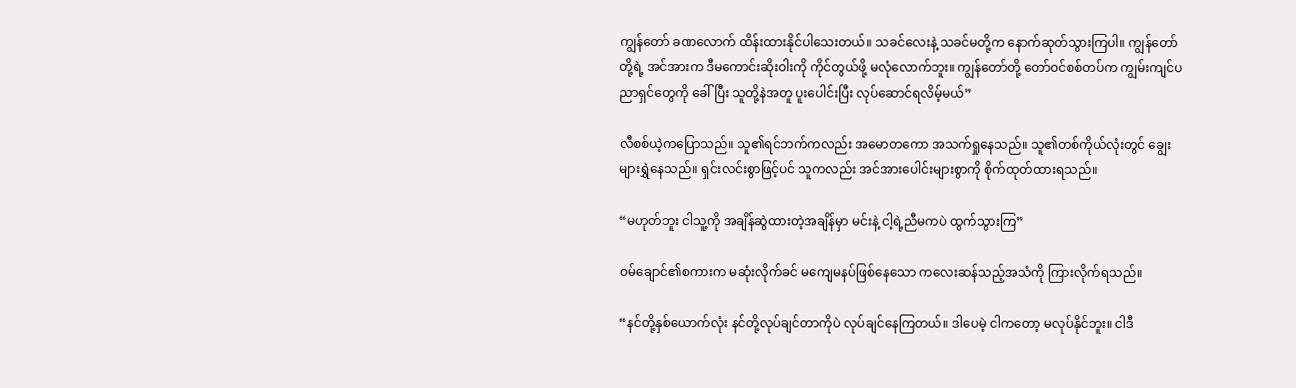ကျွန်တော် ခဏလောက် ထိန်းထားနိုင်ပါသေးတယ်။ သခင်လေးနဲ့ သခင်မတို့က နောက်ဆုတ်သွားကြပါ။ ကျွန်တော်တို့ရဲ့ အင်အားက ဒီမကောင်းဆိုးဝါးကို ကိုင်တွယ်ဖို့ မလုံလောက်ဘူး။ ကျွန်တော်တို့ တော်ဝင်စစ်တပ်က ကျွမ်းကျင်ပညာရှင်တွေကို ခေါ်ပြီး သူတို့နဲအတူ ပူးပေါင်းပြီး လုပ်ဆောင်ရလိမ့်မယ်”

လီစစ်ယဲ့ကပြောသည်။ သူ၏ရင်ဘက်ကလည်း အမောတကော အသက်ရှုနေသည်။ သူ၏တစ်ကိုယ်လုံးတွင် ချွေးများရွှဲနေသည်။ ရှင်းလင်းစွာဖြင့်ပင် သူကလည်း အင်အားပေါင်းများစွာကို စိုက်ထုတ်ထားရသည်။

“မဟုတ်ဘူး ငါသူ့ကို အချိန်ဆွဲထားတဲ့အချိန်မှာ မင်းနဲ့ ငါ့ရဲ့ညီမကပဲ ထွက်သွားကြ”

ဝမ်ချောင်၏စကားက မဆုံးလိုက်ခင် မကျေမနပ်ဖြစ်နေသော ကလေးဆန်သည့်အသံကို ကြားလိုက်ရသည်။

“နင်တို့နှစ်ယောက်လုံး နင်တို့လုပ်ချင်တာကိုပဲ လုပ်ချင်နေကြတယ်။ ဒါပေမဲ့ ငါကတော့ မလုပ်နိုင်ဘူး။ ငါဒီ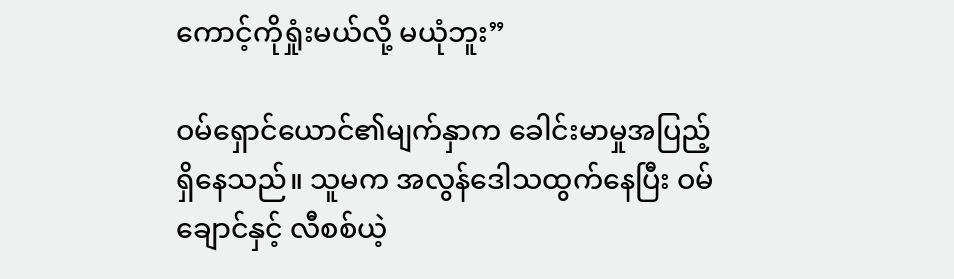ကောင့်ကိုရှုံးမယ်လို့ မယုံဘူး”

ဝမ်ရှောင်ယောင်၏မျက်နှာက ခေါင်းမာမှုအပြည့် ရှိနေသည်။ သူမက အလွန်ဒေါသထွက်နေပြီး ဝမ်ချောင်နှင့် လီစစ်ယဲ့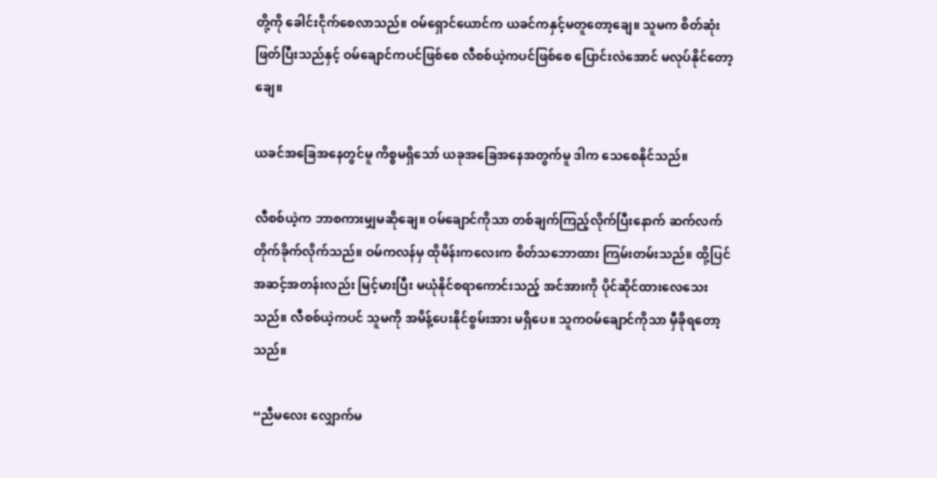တို့ကို ခေါင်းငိုက်စေလာသည်။ ဝမ်ရှောင်ယောင်က ယခင်ကနှင့်မတူတော့ချေ။ သူမက စိတ်ဆုံးဖြတ်ပြီးသည်နှင့် ဝမ်ချောင်ကပင်ဖြစ်စေ လီစစ်ယဲ့ကပင်ဖြစ်စေ ပြောင်းလဲအောင် မလုပ်နိုင်တော့ချေ။

ယခင်အခြေအနေတွင်မူ ကိစ္စမရှိသော် ယခုအခြေအနေအတွက်မူ ဒါက သေစေနိုင်သည်။

လီစစ်ယဲ့က ဘာစကားမျှမဆိုချေ။ ဝမ်ချောင်ကိုသာ တစ်ချက်ကြည့်လိုက်ပြီးနောက် ဆက်လက် တိုက်ခိုက်လိုက်သည်။ ဝမ်ကလန်မှ ထိုမိန်းကလေးက စိတ်သဘောထား ကြမ်းတမ်းသည်။ ထို့ပြင် အဆင့်အတန်းလည်း မြင့်မားပြီး မယုံနိုင်စရာကောင်းသည့် အင်အားကို ပိုင်ဆိုင်ထားလေသေးသည်။ လီစစ်ယဲ့ကပင် သူမကို အမိန့်ပေးနိုင်စွမ်းအား မရှိပေ။ သူကဝမ်ချောင်ကိုသာ မှီခိုရတော့သည်။

“ညီမလေး လျှောက်မ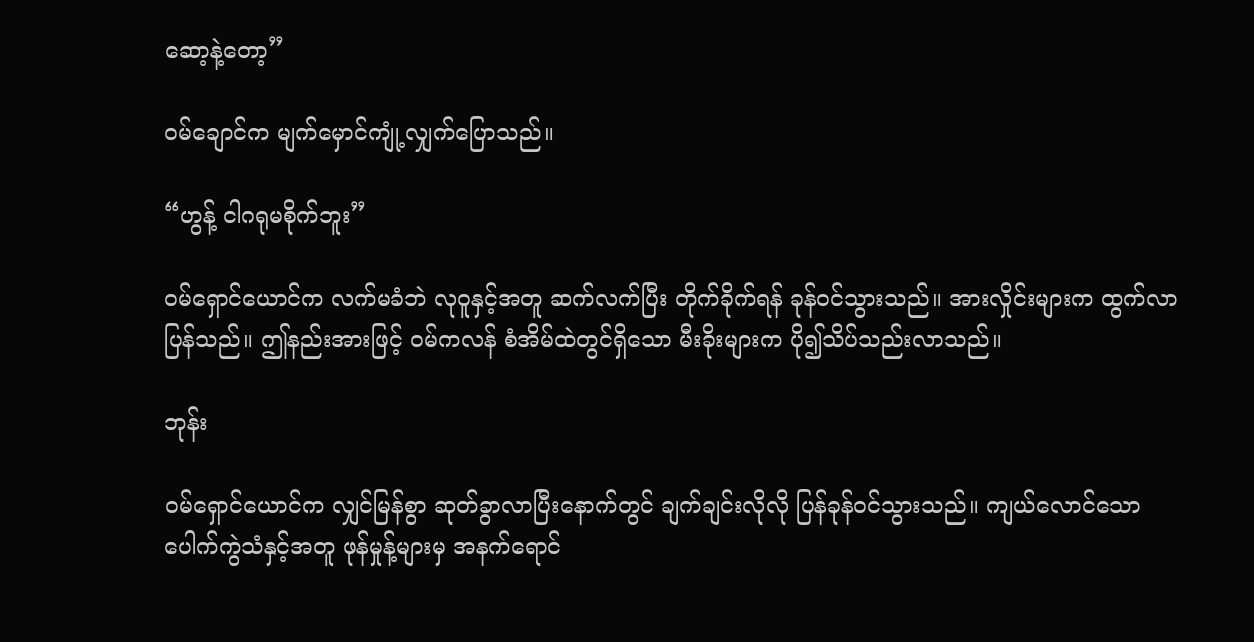ဆော့နဲ့တော့”

ဝမ်ချောင်က မျက်မှောင်ကျုံ့လျှက်ပြောသည်။

“ဟွန့် ငါဂရုမစိုက်ဘူး”

ဝမ်ရှောင်ယောင်က လက်မခံဘဲ လုဝူနှင့်အတူ ဆက်လက်ပြီး တိုက်ခိုက်ရန် ခုန်ဝင်သွားသည်။ အားလှိုင်းများက ထွက်လာပြန်သည်။ ဤနည်းအားဖြင့် ဝမ်ကလန် စံအိမ်ထဲတွင်ရှိသော မီးခိုးများက ပို၍သိပ်သည်းလာသည်။

ဘုန်း

ဝမ်ရှောင်ယောင်က လျှင်မြန်စွာ ဆုတ်ခွာလာပြီးနောက်တွင် ချက်ချင်းလိုလို ပြန်ခုန်ဝင်သွားသည်။ ကျယ်လောင်သော ပေါက်ကွဲသံနှင့်အတူ ဖုန်မှုန့်များမှ အနက်ရောင်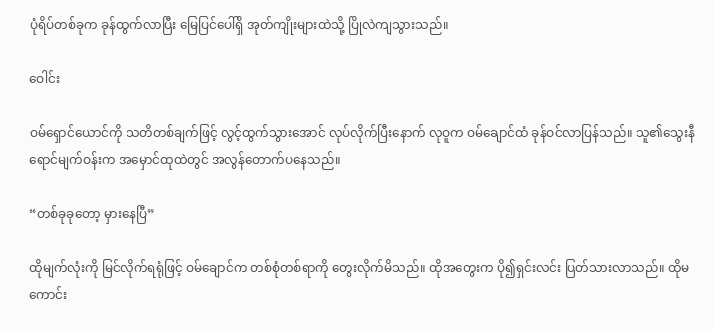ပုံရိပ်တစ်ခုက ခုန်ထွက်လာပြီး မြေပြင်ပေါ်ရှိ အုတ်ကျိုးများထဲသို့ ပြိုလဲကျသွားသည်။

ဝေါင်း

ဝမ်ရှောင်ယောင်ကို သတိတစ်ချက်ဖြင့် လွင့်ထွက်သွားအောင် လုပ်လိုက်ပြီးနောက် လုဝူက ဝမ်ချောင်ထံ ခုန်ဝင်လာပြန်သည်။ သူ၏သွေးနီရောင်မျက်ဝန်းက အမှောင်ထုထဲတွင် အလွန်တောက်ပနေသည်။

“တစ်ခုခုတော့ မှားနေပြီ”

ထိုမျက်လုံးကို မြင်လိုက်ရရုံဖြင့် ဝမ်ချောင်က တစ်စုံတစ်ရာကို တွေးလိုက်မိသည်။ ထိုအတွေးက ပို၍ရှင်းလင်း ပြတ်သားလာသည်။ ထိုမကောင်း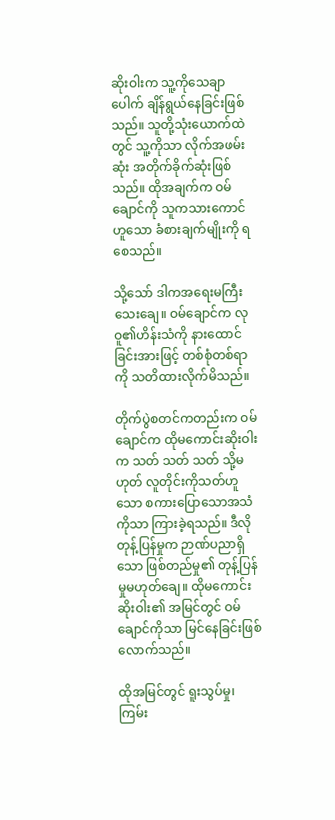ဆိုးဝါးက သူ့ကိုသေချာပေါက် ချိန်ရွယ်နေခြင်းဖြစ်သည်။ သူတို့သုံးယောက်ထဲတွင် သူ့ကိုသာ လိုက်အဖမ်းဆုံး အတိုက်ခိုက်ဆုံးဖြစ်သည်။ ထိုအချက်က ဝမ်ချောင်ကို သူကသားကောင်ဟူသော ခံစားချက်မျိုးကို ရစေသည်။

သို့သော် ဒါကအရေးမကြီးသေးချေ။ ဝမ်ချောင်က လုဝူ၏ဟိန်းသံကို နားထောင်ခြင်းအားဖြင့် တစ်စုံတစ်ရာကို သတိထားလိုက်မိသည်။

တိုက်ပွဲစတင်ကတည်းက ဝမ်ချောင်က ထိုမကောင်းဆိုးဝါးက သတ် သတ် သတ် သို့မဟုတ် လူတိုင်းကိုသတ်ဟူသော စကားပြောသောအသံကိုသာ ကြားခဲ့ရသည်။ ဒီလိုတုန့်ပြန်မှုက ဉာဏ်ပညာရှိသော ဖြစ်တည်မှု၏ တုန့်ပြန်မှုမဟုတ်ချေ။ ထိုမကောင်းဆိုးဝါး၏ အမြင်တွင် ဝမ်ချောင်ကိုသာ မြင်နေခြင်းဖြစ်လောက်သည်။

ထိုအမြင်တွင် ရူးသွပ်မှု၊ ကြမ်း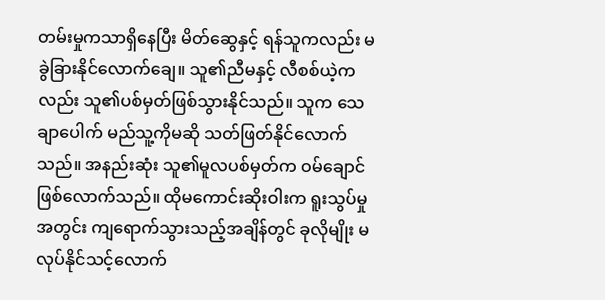တမ်းမှုကသာရှိနေပြီး မိတ်ဆွေနှင့် ရန်သူကလည်း မခွဲခြားနိုင်လောက်ချေ။ သူ၏ညီမနှင့် လီစစ်ယဲ့ကလည်း သူ၏ပစ်မှတ်ဖြစ်သွားနိုင်သည်။ သူက သေချာပေါက် မည်သူ့ကိုမဆို သတ်ဖြတ်နိုင်လောက်သည်။ အနည်းဆုံး သူ၏မူလပစ်မှတ်က ဝမ်ချောင်ဖြစ်လောက်သည်။ ထိုမကောင်းဆိုးဝါးက ရူးသွပ်မှုအတွင်း ကျရောက်သွားသည့်အချိန်တွင် ခုလိုမျိုး မလုပ်နိုင်သင့်လောက်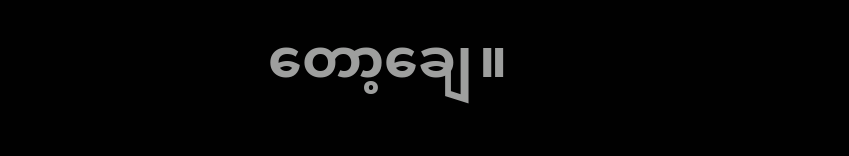တော့ချေ။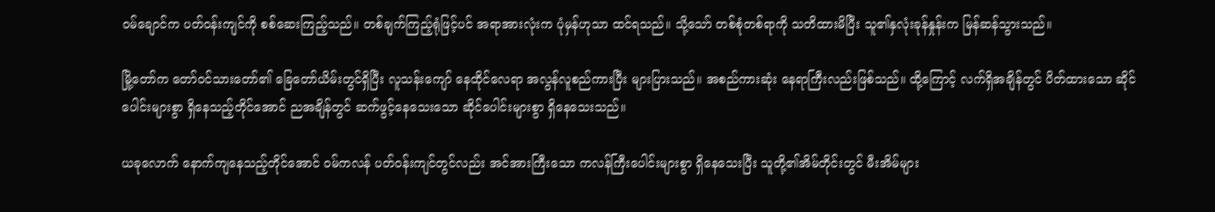ဝမ်ချောင်က ပတ်ဝန်းကျင်ကို စစ်ဆေးကြည့်သည်။ တစ်ချက်ကြည့်ရုံဖြင့်ပင် အရာအားလုံးက ပုံမှန်ဟုသာ ထင်ရသည်။ သို့သော် တစ်စုံတစ်ရာကို သတိထားမိပြီး သူ၏နှလုံးခုန်နှုန်းက မြန်ဆန်သွားသည်။

မြို့တော်က တော်ဝင်သားတော်၏ ခြေတော်ယိမ်းတွင်ရှိပြီး လူသန်းကျော် နေထိုင်လေရာ အလွန်လူစည်ကားပြီး များပြားသည်။ အစည်ကားဆုံး နေရာကြီးလည်းဖြစ်သည်။ ထို့ကြောင့် လက်ရှိအချိန်တွင် ပိတ်ထားသော ဆိုင်ပေါင်းများစွာ ရှိနေသည့်တိုင်အောင် ညအချိန်တွင် ဆက်ဖွင့်နေသေးသော ဆိုင်ပေါင်းများစွာ ရှိနေသေးသည်။

ယခုလောက် နောက်ကျနေသည့်တိုင်အောင် ဝမ်ကလန် ပတ်ဝန်းကျင်တွင်လည်း အင်အားကြီးသော ကလန်ကြီးပေါင်းများစွာ ရှိနေသေးပြီး သူတို့၏အိမ်တိုင်းတွင် မီးအိမ်များ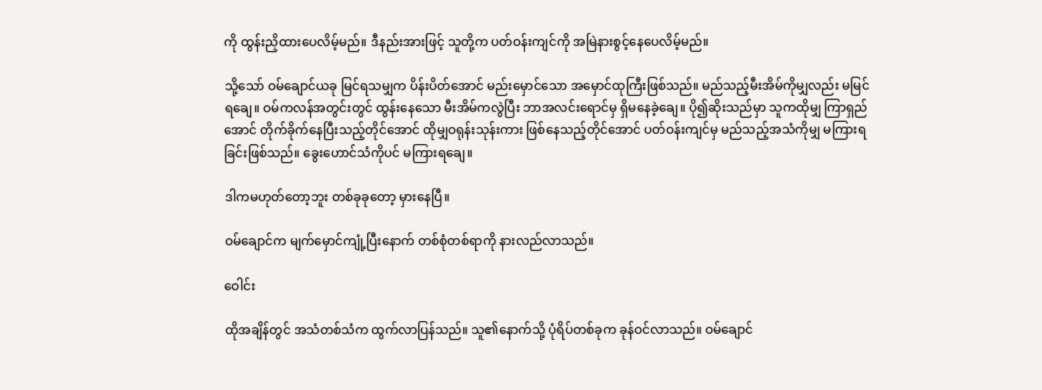ကို ထွန်းညှိထားပေလိမ့်မည်။ ဒီနည်းအားဖြင့် သူတို့က ပတ်ဝန်းကျင်ကို အမြဲနားစွင့်နေပေလိမ့်မည်။

သို့သော် ဝမ်ချောင်ယခု မြင်ရသမျှက ပိန်းပိတ်အောင် မည်းမှောင်သော အမှောင်ထုကြီးဖြစ်သည်။ မည်သည့်မီးအိမ်ကိုမျှလည်း မမြင်ရချေ။ ဝမ်ကလန်အတွင်းတွင် ထွန်းနေသော မီးအိမ်ကလွဲပြီး ဘာအလင်းရောင်မှ ရှိမနေခဲ့ချေ။ ပို၍ဆိုးသည်မှာ သူကထိုမျှ ကြာရှည်အောင် တိုက်ခိုက်နေပြီးသည့်တိုင်အောင် ထိုမျှဝရုန်းသုန်းကား ဖြစ်နေသည့်တိုင်အောင် ပတ်ဝန်းကျင်မှ မည်သည့်အသံကိုမျှ မကြားရခြင်းဖြစ်သည်။ ခွေးဟောင်သံကိုပင် မကြားရချေ။

ဒါကမဟုတ်တော့ဘူး တစ်ခုခုတော့ မှားနေပြီ။

ဝမ်ချောင်က မျက်မှောင်ကျုံ့ပြီးနောက် တစ်စုံတစ်ရာကို နားလည်လာသည်။

ဝေါင်း

ထိုအချိန်တွင် အသံတစ်သံက ထွက်လာပြန်သည်။ သူ၏နောက်သို့ ပုံရိပ်တစ်ခုက ခုန်ဝင်လာသည်။ ဝမ်ချောင်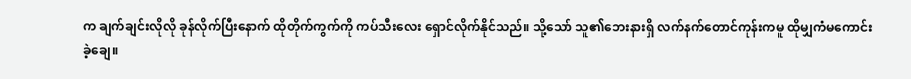က ချက်ချင်းလိုလို ခုန်လိုက်ပြီးနောက် ထိုတိုက်ကွက်ကို ကပ်သီးလေး ရှောင်လိုက်နိုင်သည်။ သို့သော် သူ၏ဘေးနားရှိ လက်နက်တောင်ကုန်းကမူ ထိုမျှကံမကောင်းခဲ့ချေ။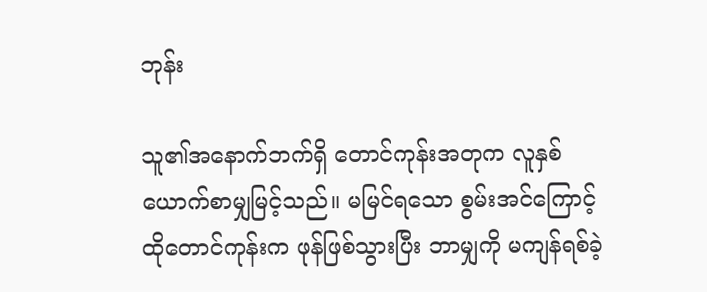ဘုန်း

သူ၏အနောက်ဘက်ရှိ တောင်ကုန်းအတုက လူနှစ်ယောက်စာမျှမြင့်သည်။ မမြင်ရသော စွမ်းအင်ကြောင့် ထိုတောင်ကုန်းက ဖုန်ဖြစ်သွားပြီး ဘာမျှကို မကျန်ရစ်ခဲ့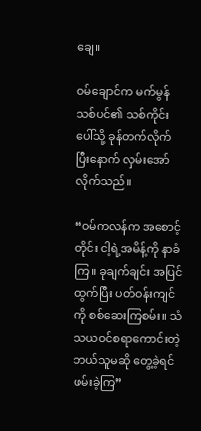ချေ။

ဝမ်ချောင်က မက်မွန်သစ်ပင်၏ သစ်ကိုင်းပေါ်သို့ ခုန်တက်လိုက်ပြီးနောက် လှမ်းအော်လိုက်သည်။

“ဝမ်ကလန်က အစောင့်တိုင်း ငါ့ရဲ့အမိန့်ကို နာခံကြ။ ခုချက်ချင်း အပြင်ထွက်ပြီး ပတ်ဝန်းကျင်ကို စစ်ဆေးကြစမ်း။ သံသယဝင်စရာကောင်းတဲ့ ဘယ်သူမဆို တွေ့ခဲ့ရင် ဖမ်းခဲ့ကြ”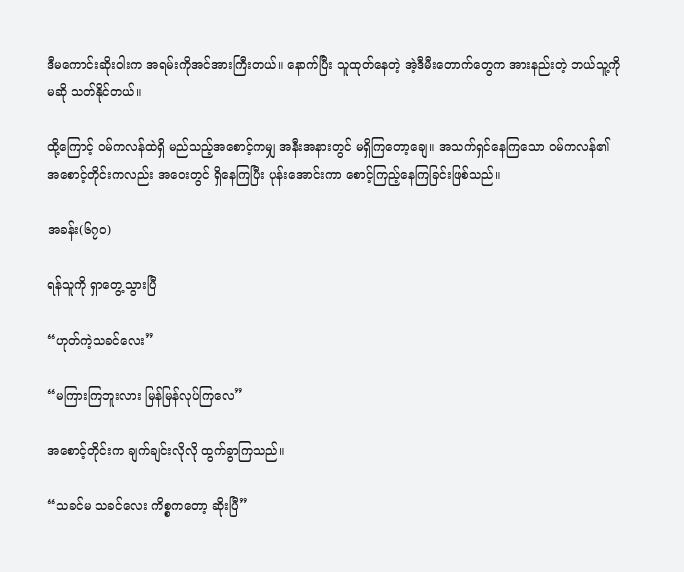ဒီမကောင်းဆိုးဝါးက အရမ်းကိုအင်အားကြီးတယ်။ နောက်ပြီး သူထုတ်နေတဲ့ အဲ့ဒီမီးတောက်တွေက အားနည်းတဲ့ ဘယ်သူ့ကိုမဆို သတ်နိုင်တယ်။

ထို့ကြောင့် ဝမ်ကလန်ထဲရှိ မည်သည့်အစောင့်ကမျှ အနီးအနားတွင် မရှိကြတော့ချေ။ အသက်ရှင်နေကြသော ဝမ်ကလန်၏ အစောင့်တိုင်းကလည်း အဝေးတွင် ရှိနေကြပြီး ပုန်းအောင်းကာ စောင့်ကြည့်နေကြခြင်းဖြစ်သည်။

အခန်း(၆၇၀)

ရန်သူကို ရှာတွေ့သွားပြီ

“ဟုတ်ကဲ့သခင်လေး”

“မကြားကြဘူးလား မြန်မြန်လုပ်ကြလေ”

အစောင့်တိုင်းက ချက်ချင်းလိုလို ထွက်ခွာကြသည်။

“သခင်မ သခင်လေး ကိစ္စကတော့ ဆိုးပြီ”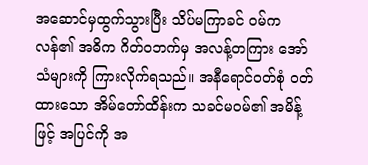အဆောင်မှထွက်သွားပြီး သိပ်မကြာခင် ဝမ်ကလန်၏ အဓိက ဂိတ်ဝဘက်မှ အလန့်တကြား အော်သံများကို ကြားလိုက်ရသည်။ အနီရောင်ဝတ်စုံ ဝတ်ထားသော အိမ်တော်ထိန်းက သခင်မဝမ်၏ အမိန့်ဖြင့် အပြင်ကို အ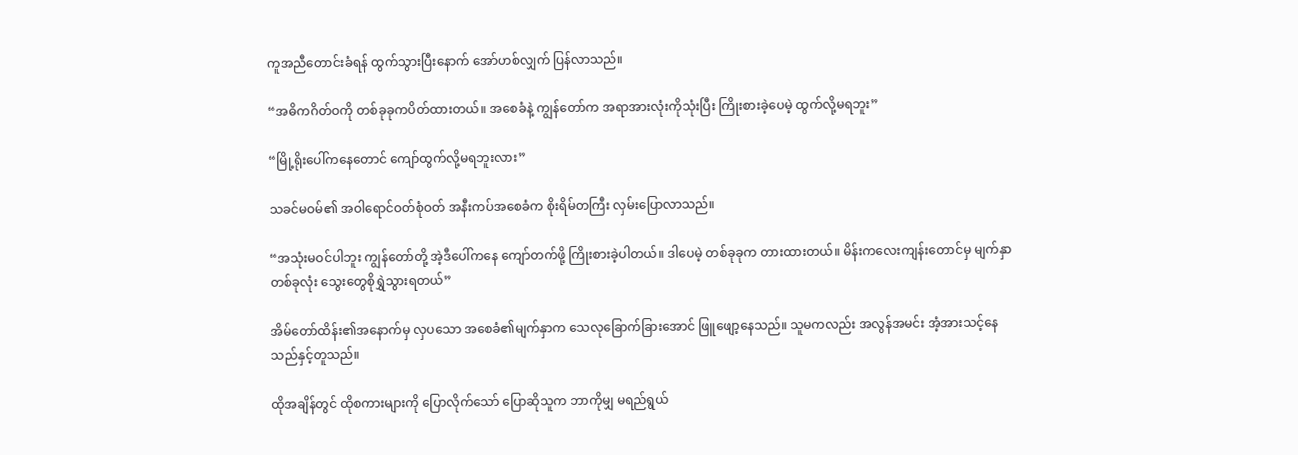ကူအညီတောင်းခံရန် ထွက်သွားပြီးနောက် အော်ဟစ်လျှက် ပြန်လာသည်။

“အဓိကဂိတ်ဝကို တစ်ခုခုကပိတ်ထားတယ်။ အစေခံနဲ့ ကျွန်တော်က အရာအားလုံးကိုသုံးပြီး ကြိုးစားခဲ့ပေမဲ့ ထွက်လို့မရဘူး”

“မြို့ရိုးပေါ်ကနေတောင် ကျော်ထွက်လို့မရဘူးလား”

သခင်မဝမ်၏ အဝါရောင်ဝတ်စုံဝတ် အနီးကပ်အစေခံက စိုးရိမ်တကြီး လှမ်းပြောလာသည်။

“အသုံးမဝင်ပါဘူး ကျွန်တော်တို့ အဲ့ဒီပေါ်ကနေ ကျော်တက်ဖို့ ကြိုးစားခဲ့ပါတယ်။ ဒါပေမဲ့ တစ်ခုခုက တားထားတယ်။ မိန်းကလေးကျန်းတောင်မှ မျက်နှာတစ်ခုလုံး သွေးတွေစိုရွှဲသွားရတယ်”

အိမ်တော်ထိန်း၏အနောက်မှ လှပသော အစေခံ၏မျက်နှာက သေလုခြောက်ခြားအောင် ဖြူဖျော့နေသည်။ သူမကလည်း အလွန်အမင်း အံ့အားသင့်နေသည်နှင့်တူသည်။

ထိုအချိန်တွင် ထိုစကားများကို ပြောလိုက်သော် ပြောဆိုသူက ဘာကိုမျှ မရည်ရွယ်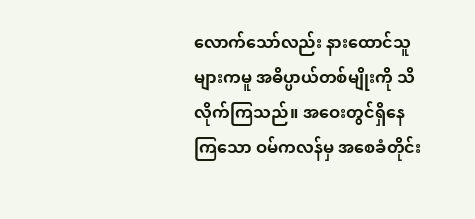လောက်သော်လည်း နားထောင်သူများကမူ အဓိပ္ပာယ်တစ်မျိုးကို သိလိုက်ကြသည်။ အဝေးတွင်ရှိနေကြသော ဝမ်ကလန်မှ အစေခံတိုင်း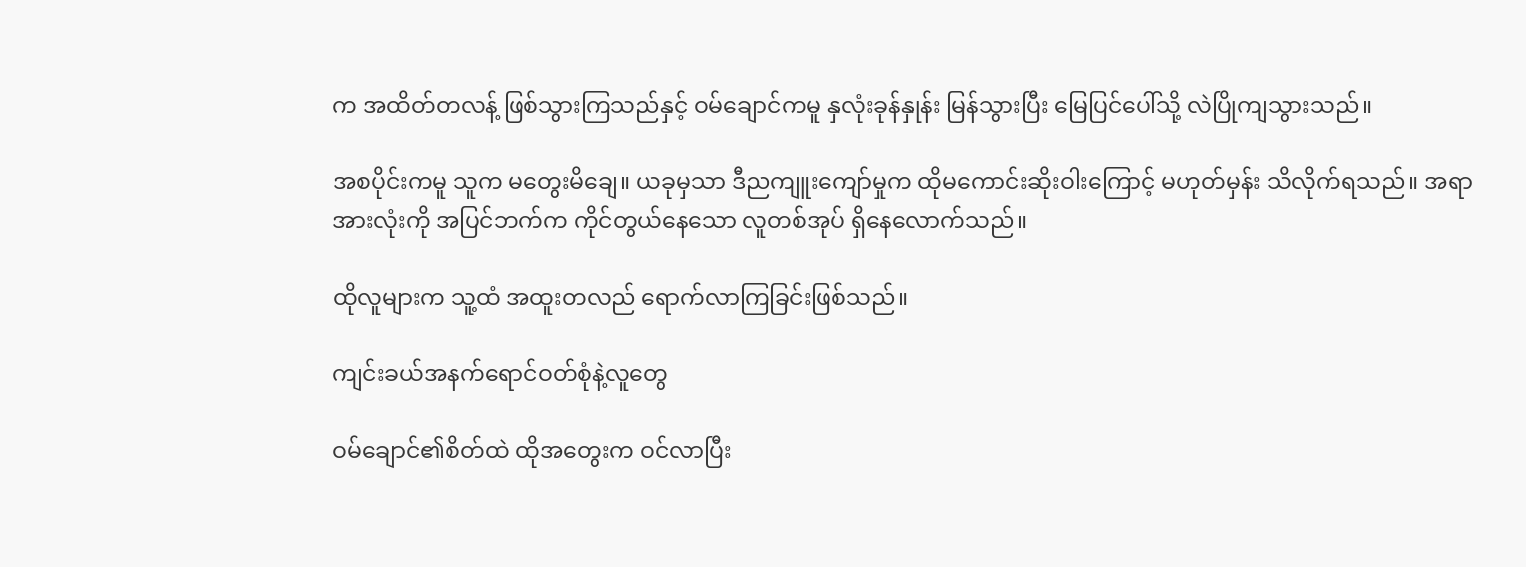က အထိတ်တလန့် ဖြစ်သွားကြသည်နှင့် ဝမ်ချောင်ကမူ နှလုံးခုန်နှုန်း မြန်သွားပြီး မြေပြင်ပေါ်သို့ လဲပြိုကျသွားသည်။

အစပိုင်းကမူ သူက မတွေးမိချေ။ ယခုမှသာ ဒီညကျူးကျော်မှုက ထိုမကောင်းဆိုးဝါးကြောင့် မဟုတ်မှန်း သိလိုက်ရသည်။ အရာအားလုံးကို အပြင်ဘက်က ကိုင်တွယ်နေသော လူတစ်အုပ် ရှိနေလောက်သည်။

ထိုလူများက သူ့ထံ အထူးတလည် ရောက်လာကြခြင်းဖြစ်သည်။

ကျင်းခယ်အနက်ရောင်ဝတ်စုံနဲ့လူတွေ

ဝမ်ချောင်၏စိတ်ထဲ ထိုအတွေးက ဝင်လာပြီး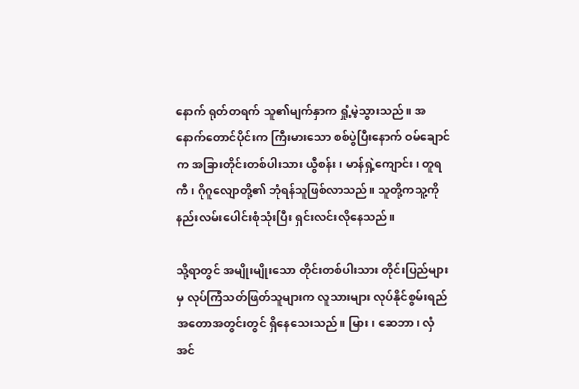နောက် ရုတ်တရက် သူ၏မျက်နှာက ရှုံ့မဲ့သွားသည်။ အနောက်တောင်ပိုင်းက ကြီးမားသော စစ်ပွဲပြီးနောက် ဝမ်ချောင်က အခြားတိုင်းတစ်ပါးသား ယွီစန်း၊ မာန်ရှဲ့ကျောင်း၊ တူရကီ၊ ဂိုဂူလျောတို့၏ ဘုံရန်သူဖြစ်လာသည်။ သူတို့ကသူ့ကို နည်းလမ်းပေါင်းစုံသုံးပြီး ရှင်းလင်းလိုနေသည်။

သို့ရာတွင် အမျိုးမျိုးသော တိုင်းတစ်ပါးသား တိုင်းပြည်များမှ လုပ်ကြံသတ်ဖြတ်သူများက လူသားများ လုပ်နိုင်စွမ်းရည် အတောအတွင်းတွင် ရှိနေသေးသည်။ မြား၊ ဆေဘာ၊ လှံ အင်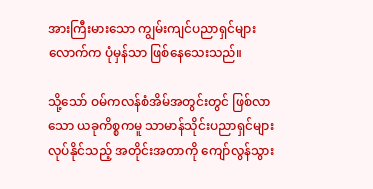အားကြီးမားသော ကျွမ်းကျင်ပညာရှင်များလောက်က ပုံမှန်သာ ဖြစ်နေသေးသည်။

သို့သော် ဝမ်ကလန်စံအိမ်အတွင်းတွင် ဖြစ်လာသော ယခုကိစ္စကမူ သာမာန်သိုင်းပညာရှင်များ လုပ်နိုင်သည့် အတိုင်းအတာကို ကျော်လွန်သွား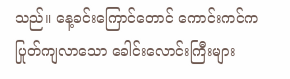သည်။ နေ့ခင်းကြောင်တောင် ကောင်းကင်က ပြုတ်ကျလာသော ခေါင်းလောင်းကြီးများ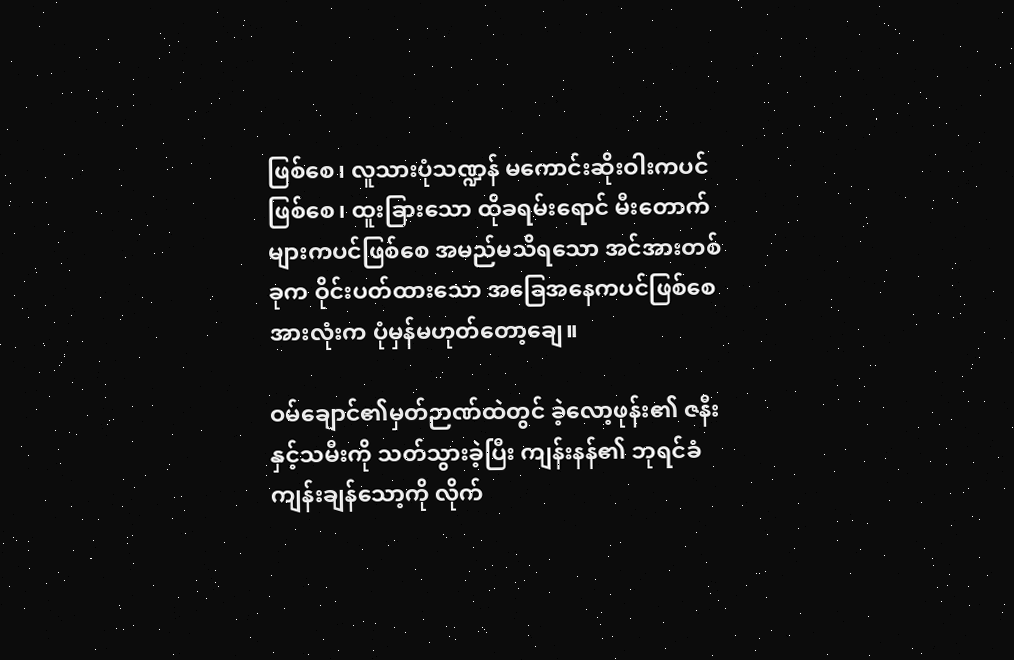ဖြစ်စေ၊ လူသားပုံသဏ္ဍန် မကောင်းဆိုးဝါးကပင်ဖြစ်စေ၊ ထူးခြားသော ထိုခရမ်းရောင် မီးတောက်များကပင်ဖြစ်စေ အမည်မသိရသော အင်အားတစ်ခုက ဝိုင်းပတ်ထားသော အခြေအနေကပင်ဖြစ်စေ အားလုံးက ပုံမှန်မဟုတ်တော့ချေ။

ဝမ်ချောင်၏မှတ်ဉာဏ်ထဲတွင် ခဲ့လော့ဖုန်း၏ ဇနီးနှင့်သမီးကို သတ်သွားခဲ့ပြီး ကျန်းနန်၏ ဘုရင်ခံကျန်းချန်သော့ကို လိုက်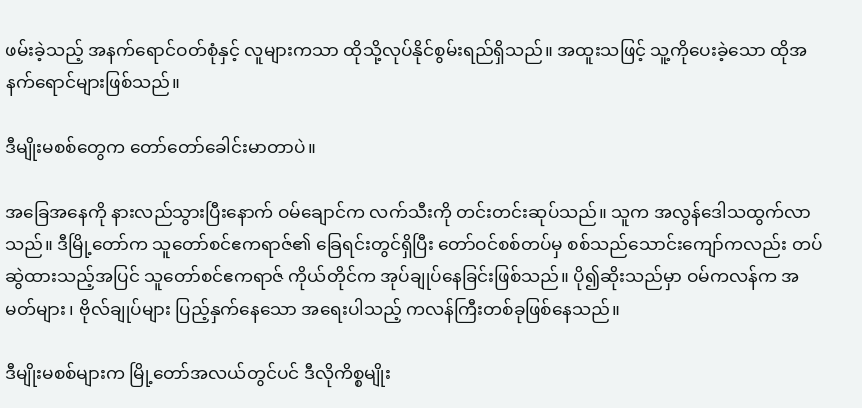ဖမ်းခဲ့သည့် အနက်ရောင်ဝတ်စုံနှင့် လူများကသာ ထိုသို့လုပ်နိုင်စွမ်းရည်ရှိသည်။ အထူးသဖြင့် သူ့ကိုပေးခဲ့သော ထိုအနက်ရောင်များဖြစ်သည်။

ဒီမျိုးမစစ်တွေက တော်တော်ခေါင်းမာတာပဲ။

အခြေအနေကို နားလည်သွားပြီးနောက် ဝမ်ချောင်က လက်သီးကို တင်းတင်းဆုပ်သည်။ သူက အလွန်ဒေါသထွက်လာသည်။ ဒီမြို့တော်က သူတော်စင်ဧကရာဇ်၏ ခြေရင်းတွင်ရှိပြီး တော်ဝင်စစ်တပ်မှ စစ်သည်သောင်းကျော်ကလည်း တပ်ဆွဲထားသည့်အပြင် သူတော်စင်ဧကရာဇ် ကိုယ်တိုင်က အုပ်ချုပ်နေခြင်းဖြစ်သည်။ ပို၍ဆိုးသည်မှာ ဝမ်ကလန်က အမတ်များ၊ ဗိုလ်ချုပ်များ ပြည့်နှက်နေသော အရေးပါသည့် ကလန်ကြီးတစ်ခုဖြစ်နေသည်။

ဒီမျိုးမစစ်များက မြို့တော်အလယ်တွင်ပင် ဒီလိုကိစ္စမျိုး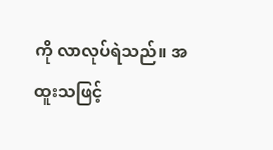ကို လာလုပ်ရဲသည်။ အထူးသဖြင့်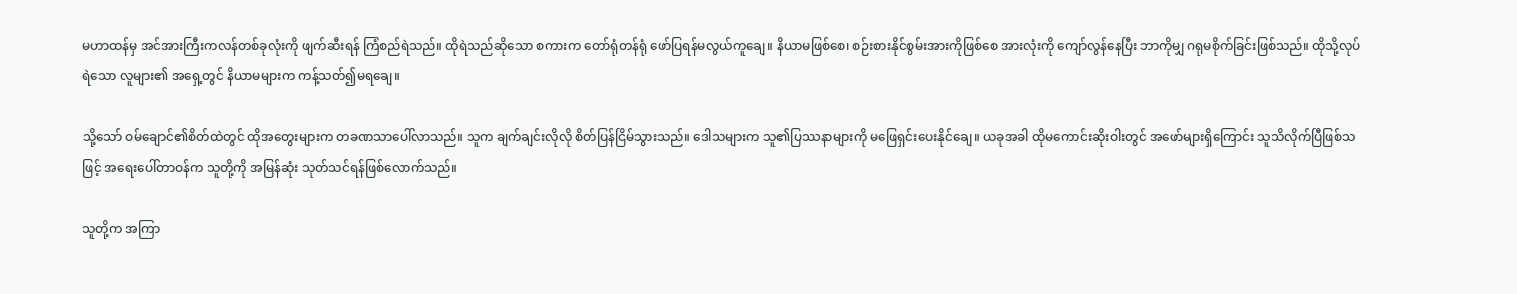မဟာထန်မှ အင်အားကြီးကလန်တစ်ခုလုံးကို ဖျက်ဆီးရန် ကြံစည်ရဲသည်။ ထိုရဲသည်ဆိုသော စကားက တော်ရုံတန်ရုံ ဖော်ပြရန်မလွယ်ကူချေ။ နိယာမဖြစ်စေ၊ စဉ်းစားနိုင်စွမ်းအားကိုဖြစ်စေ အားလုံးကို ကျော်လွန်နေပြီး ဘာကိုမျှ ဂရုမစိုက်ခြင်းဖြစ်သည်။ ထိုသို့လုပ်ရဲသော လူများ၏ အရှေ့တွင် နိယာမများက ကန့်သတ်၍မရချေ။

သို့သော် ဝမ်ချောင်၏စိတ်ထဲတွင် ထိုအတွေးများက တခဏသာပေါ်လာသည်။ သူက ချက်ချင်းလိုလို စိတ်ပြန်ငြိမ်သွားသည်။ ဒေါသများက သူ၏ပြဿနာများကို မဖြေရှင်းပေးနိုင်ချေ။ ယခုအခါ ထိုမကောင်းဆိုးဝါးတွင် အဖော်များရှိကြောင်း သူသိလိုက်ပြီဖြစ်သဖြင့် အရေးပေါ်တာဝန်က သူတို့ကို အမြန်ဆုံး သုတ်သင်ရန်ဖြစ်လောက်သည်။

သူတို့က အကြာ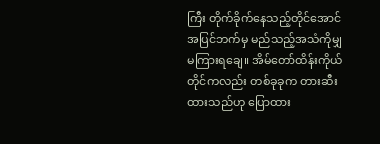ကြီး တိုက်ခိုက်နေသည့်တိုင်အောင် အပြင်ဘက်မှ မည်သည့်အသံကိုမျှ မကြားရချေ။ အိမ်တော်ထိန်းကိုယ်တိုင်ကလည်း တစ်ခုခုက တားဆီးထားသည်ဟု ပြောထား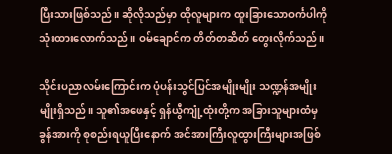ပြီးသားဖြစ်သည်။ ဆိုလိုသည်မှာ ထိုလူများက ထူးခြားသောဝင်္ကပါကို သုံးထားလောက်သည်။ ဝမ်ချောင်က တိတ်တဆိတ် တွေးလိုက်သည်။

သိုင်းပညာလမ်းကြောင်းက ပုံပန်းသွင်ပြင်အမျိုးမျိုး သဏ္ဍန်အမျိုးမျိုးရှိသည်။ သူ၏အဖေနှင့် ရှန်ယွီကျုံ့ထုံးတို့က အခြားသူများထံမှ ခွန်အားကို စုစည်းရယူပြီးနောက် အင်အားကြီးလူထွားကြီးများအဖြစ်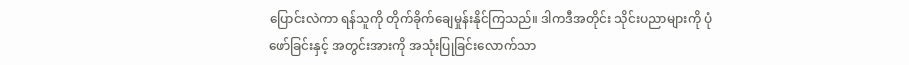ပြောင်းလဲကာ ရန်သူကို တိုက်ခိုက်ချေမှုန်းနိုင်ကြသည်။ ဒါကဒီအတိုင်း သိုင်းပညာများကို ပုံဖော်ခြင်းနှင့် အတွင်းအားကို အသုံးပြုခြင်းလောက်သာ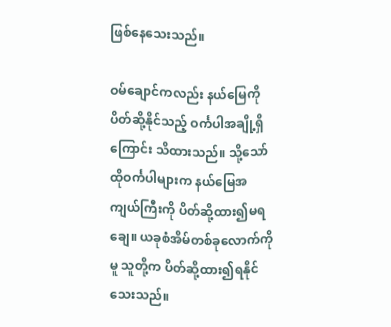ဖြစ်နေသေးသည်။

ဝမ်ချောင်ကလည်း နယ်မြေကို ပိတ်ဆို့နိုင်သည့် ဝင်္ကပါအချို့ရှိကြောင်း သိထားသည်။ သို့သော် ထိုဝင်္ကပါများက နယ်မြေအကျယ်ကြီးကို ပိတ်ဆို့ထား၍မရချေ။ ယခုစံအိမ်တစ်ခုလောက်ကိုမူ သူတို့က ပိတ်ဆို့ထား၍ရနိုင်သေးသည်။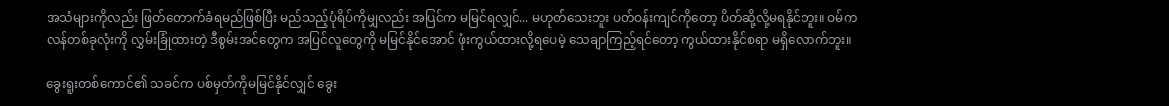အသံများကိုလည်း ဖြတ်တောက်ခံရမည်ဖြစ်ပြီး မည်သည့်ပုံရိပ်ကိုမျှလည်း အပြင်က မမြင်ရလျှင်... မဟုတ်သေးဘူး ပတ်ဝန်းကျင်ကိုတော့ ပိတ်ဆို့လို့မရနိုင်ဘူး။ ဝမ်ကလန်တစ်ခုလုံးကို လွှမ်းခြုံထားတဲ့ ဒီစွမ်းအင်တွေက အပြင်လူတွေကို မမြင်နိုင်အောင် ဖုံးကွယ်ထားလို့ရပေမဲ့ သေချာကြည့်ရင်တော့ ကွယ်ထားနိုင်စရာ မရှိလောက်ဘူး။

ခွေးရူးတစ်ကောင်၏ သခင်က ပစ်မှတ်ကိုမမြင်နိုင်လျှင် ခွေး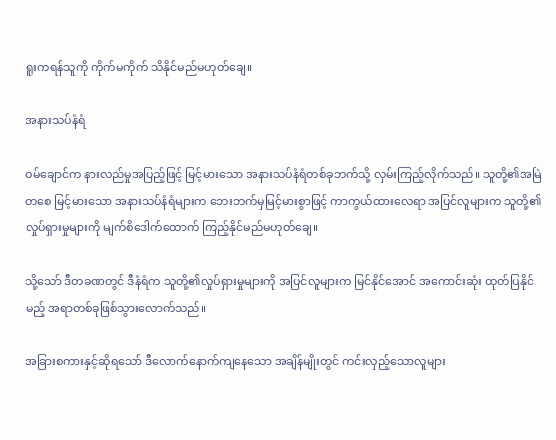ရူးကရန်သူကို ကိုက်မကိုက် သိနိုင်မည်မဟုတ်ချေ။

အနားသပ်နံရံ

ဝမ်ချောင်က နားလည်မှုအပြည့်ဖြင့် မြင့်မားသော အနားသပ်နံရံတစ်ခုဘက်သို့ လှမ်းကြည့်လိုက်သည်။ သူတို့၏အမြဲတစေ မြင့်မားသော အနားသပ်နံရံများက ဘေးဘက်မှမြင့်မားစွာဖြင့် ကာကွယ်ထားလေရာ အပြင်လူများက သူတို့၏လှုပ်ရှားမှုများကို မျက်စိဒေါက်ထောက် ကြည့်နိုင်မည်မဟုတ်ချေ။

သို့သော် ဒီတခဏတွင် ဒီနံရံက သူတို့၏လှုပ်ရှားမှုများကို အပြင်လူများက မြင်နိုင်အောင် အကောင်းဆုံး ထုတ်ပြနိုင်မည့် အရာတစ်ခုဖြစ်သွားလောက်သည်။

အခြားစကားနှင့်ဆိုရသော် ဒီလောက်နောက်ကျနေသော အချိန်မျိုးတွင် ကင်းလှည့်သောလူများ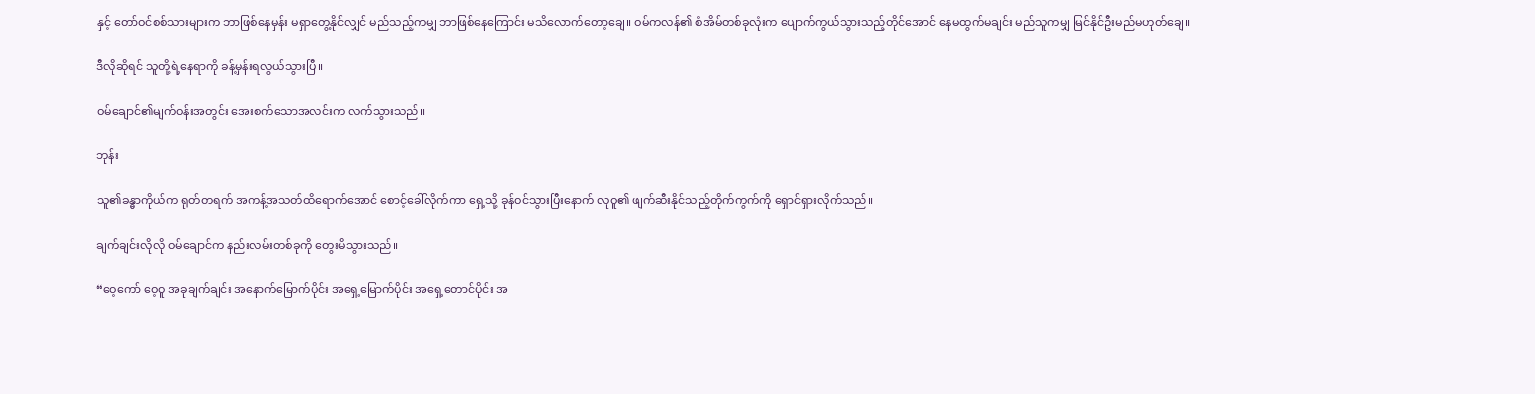နှင့် တော်ဝင်စစ်သားများက ဘာဖြစ်နေမှန်း မရှာတွေ့နိုင်လျှင် မည်သည့်ကမျှ ဘာဖြစ်နေကြောင်း မသိလောက်တော့ချေ။ ဝမ်ကလန်၏ စံအိမ်တစ်ခုလုံးက ပျောက်ကွယ်သွားသည့်တိုင်အောင် နေမထွက်မချင်း မည်သူကမျှ မြင်နိုင်ဦးမည်မဟုတ်ချေ။

ဒီလိုဆိုရင် သူတို့ရဲ့နေရာကို ခန့်မှန်းရလွယ်သွားပြီ။

ဝမ်ချောင်၏မျက်ဝန်းအတွင်း အေးစက်သောအလင်းက လက်သွားသည်။

ဘုန်း

သူ၏ခန္ဓာကိုယ်က ရုတ်တရက် အကန့်အသတ်ထိရောက်အောင် စောင့်ခေါ်လိုက်ကာ ရှေ့သို့ ခုန်ဝင်သွားပြီးနောက် လုဝူ၏ ဖျက်ဆီးနိုင်သည့်တိုက်ကွက်ကို ရှောင်ရှားလိုက်သည်။

ချက်ချင်းလိုလို ဝမ်ချောင်က နည်းလမ်းတစ်ခုကို တွေးမိသွားသည်။

“ဝေ့ကော် ဝေ့ဝူ အခုချက်ချင်း အနောက်မြောက်ပိုင်း အရှေ့မြောက်ပိုင်း အရှေ့တောင်ပိုင်း အ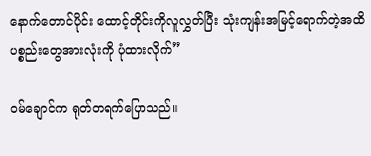နောက်တောင်ပိုင်း ထောင့်တိုင်းကိုလူလွှတ်ပြီး သုံးကျန်းအမြင့်ရောက်တဲ့အထိ ပစ္စည်းတွေအားလုံးကို ပုံထားလိုက်”

ဝမ်ချောင်က ရုတ်တရက်ပြောသည်။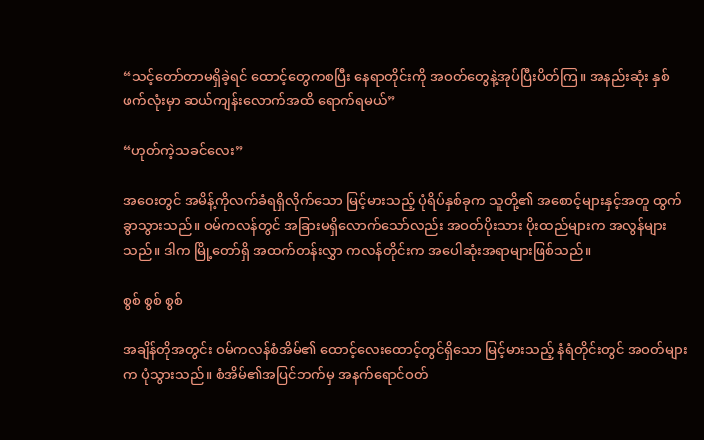“သင့်တော်တာမရှိခဲ့ရင် ထောင့်တွေကစပြီး နေရာတိုင်းကို အဝတ်တွေနဲ့အုပ်ပြီးပိတ်ကြ။ အနည်းဆုံး နှစ်ဖက်လုံးမှာ ဆယ်ကျန်းလောက်အထိ ရောက်ရမယ်”

“ဟုတ်ကဲ့သခင်လေး”

အဝေးတွင် အမိန့်ကိုလက်ခံရရှိလိုက်သော မြင့်မားသည့် ပုံရိပ်နှစ်ခုက သူတို့၏ အစောင့်များနှင့်အတူ ထွက်ခွာသွားသည်။ ဝမ်ကလန်တွင် အခြားမရှိလောက်သော်လည်း အဝတ်ပိုးသား ပိုးထည်များက အလွန်များသည်။ ဒါက မြို့တော်ရှိ အထက်တန်းလွှာ ကလန်တိုင်းက အပေါဆုံးအရာများဖြစ်သည်။

စွစ် စွစ် စွစ်

အချိန်တိုအတွင်း ဝမ်ကလန်စံအိမ်၏ ထောင့်လေးထောင့်တွင်ရှိသော မြင့်မားသည့် နံရံတိုင်းတွင် အဝတ်များက ပုံသွားသည်။ စံအိမ်၏အပြင်ဘက်မှ အနက်ရောင်ဝတ်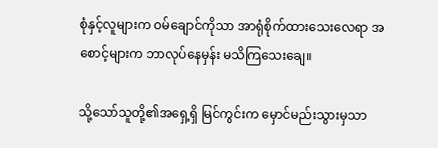စုံနှင့်လူများက ဝမ်ချောင်ကိုသာ အာရုံစိုက်ထားသေးလေရာ အစောင့်များက ဘာလုပ်နေမှန်း မသိကြသေးချေ။

သို့သော်သူတို့၏အရှေ့ရှိ မြင်ကွင်းက မှောင်မည်းသွားမှသာ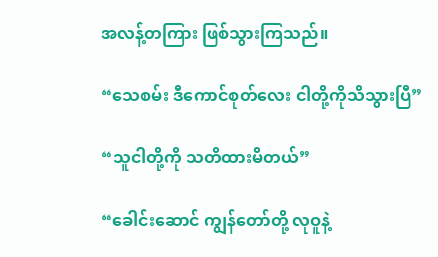အလန့်တကြား ဖြစ်သွားကြသည်။

“သေစမ်း ဒီကောင်စုတ်လေး ငါတို့ကိုသိသွားပြီ”

“သူငါတို့ကို သတိထားမိတယ်”

“ခေါင်းဆောင် ကျွန်တော်တို့ လုဝူနဲ့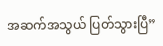အဆက်အသွယ် ပြတ်သွားပြီ”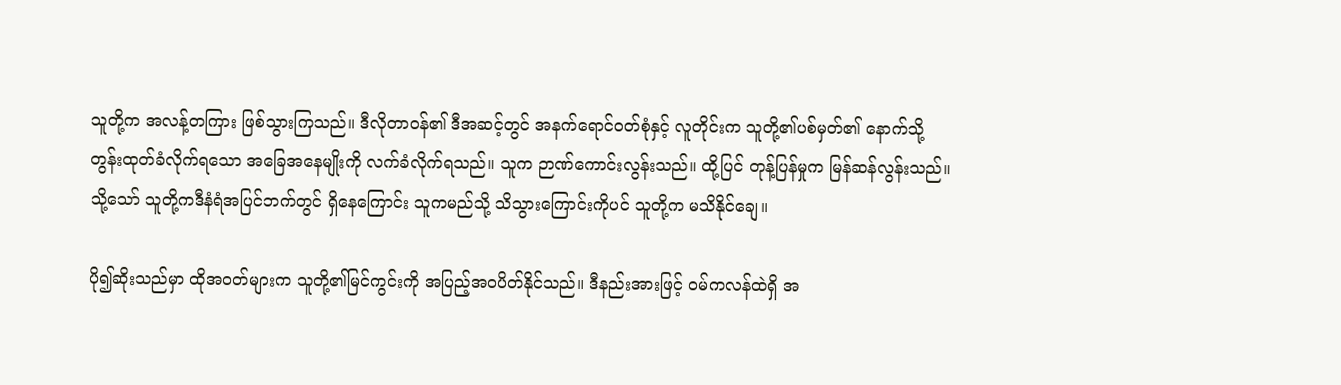သူတို့က အလန့်တကြား ဖြစ်သွားကြသည်။ ဒီလိုတာဝန်၏ ဒီအဆင့်တွင် အနက်ရောင်ဝတ်စုံနှင့် လူတိုင်းက သူတို့၏ပစ်မှတ်၏ နောက်သို့တွန်းထုတ်ခံလိုက်ရသော အခြေအနေမျိုးကို လက်ခံလိုက်ရသည်။ သူက ဉာဏ်ကောင်းလွန်းသည်။ ထို့ပြင် တုန့်ပြန်မှုက မြန်ဆန်လွန်းသည်။ သို့သော် သူတို့ကဒီနံရံအပြင်ဘက်တွင် ရှိနေကြောင်း သူကမည်သို့ သိသွားကြောင်းကိုပင် သူတို့က မသိနိုင်ချေ။

ပို၍ဆိုးသည်မှာ ထိုအဝတ်များက သူတို့၏မြင်ကွင်းကို အပြည့်အဝပိတ်နိုင်သည်။ ဒီနည်းအားဖြင့် ဝမ်ကလန်ထဲရှိ အ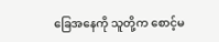ခြေအနေကို သူတို့က စောင့်မ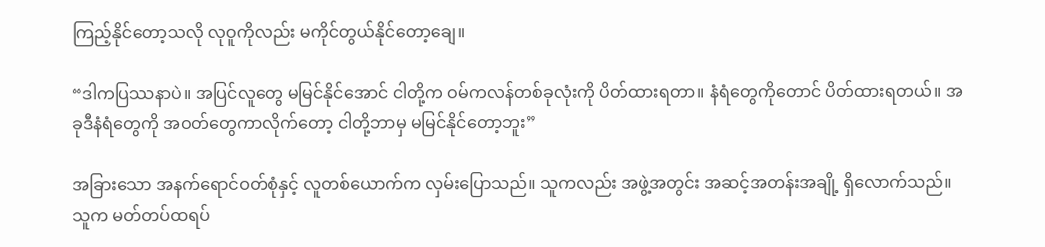ကြည့်နိုင်တော့သလို လုဝူကိုလည်း မကိုင်တွယ်နိုင်တော့ချေ။

“ဒါကပြဿနာပဲ။ အပြင်လူတွေ မမြင်နိုင်အောင် ငါတို့က ဝမ်ကလန်တစ်ခုလုံးကို ပိတ်ထားရတာ။ နံရံတွေကိုတောင် ပိတ်ထားရတယ်။ အခုဒီနံရံတွေကို အဝတ်တွေကာလိုက်တော့ ငါတို့ဘာမှ မမြင်နိုင်တော့ဘူး”

အခြားသော အနက်ရောင်ဝတ်စုံနှင့် လူတစ်ယောက်က လှမ်းပြောသည်။ သူကလည်း အဖွဲ့အတွင်း အဆင့်အတန်းအချို့ ရှိလောက်သည်။ သူက မတ်တပ်ထရပ်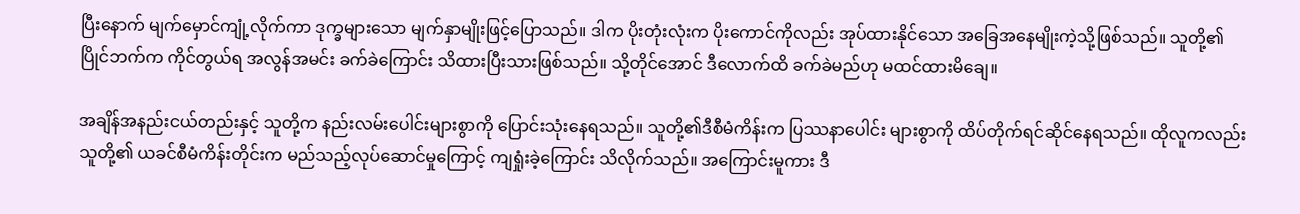ပြီးနောက် မျက်မှောင်ကျုံ့လိုက်ကာ ဒုက္ခများသော မျက်နှာမျိုးဖြင့်ပြောသည်။ ဒါက ပိုးတုံးလုံးက ပိုးကောင်ကိုလည်း အုပ်ထားနိုင်သော အခြေအနေမျိုးကဲ့သို့ဖြစ်သည်။ သူတို့၏ပြိုင်ဘက်က ကိုင်တွယ်ရ အလွန်အမင်း ခက်ခဲကြောင်း သိထားပြီးသားဖြစ်သည်။ သို့တိုင်အောင် ဒီလောက်ထိ ခက်ခဲမည်ဟု မထင်ထားမိချေ။

အချိန်အနည်းငယ်တည်းနှင့် သူတို့က နည်းလမ်းပေါင်းများစွာကို ပြောင်းသုံးနေရသည်။ သူတို့၏ဒီစီမံကိန်းက ပြဿနာပေါင်း များစွာကို ထိပ်တိုက်ရင်ဆိုင်နေရသည်။ ထိုလူကလည်း သူတို့၏ ယခင်စီမံကိန်းတိုင်းက မည်သည့်လုပ်ဆောင်မှုကြောင့် ကျရှုံးခဲ့ကြောင်း သိလိုက်သည်။ အကြောင်းမူကား ဒီ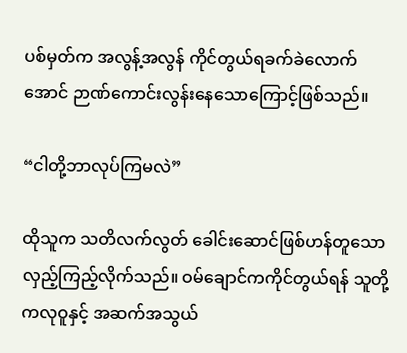ပစ်မှတ်က အလွန့်အလွန် ကိုင်တွယ်ရခက်ခဲလောက်အောင် ဉာဏ်ကောင်းလွန်းနေသောကြောင့်ဖြစ်သည်။

“ငါတို့ဘာလုပ်ကြမလဲ”

ထိုသူက သတိလက်လွတ် ခေါင်းဆောင်ဖြစ်ဟန်တူသော လှည့်ကြည့်လိုက်သည်။ ဝမ်ချောင်ကကိုင်တွယ်ရန် သူတို့ကလုဝူနှင့် အဆက်အသွယ်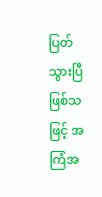ပြတ်သွားပြီဖြစ်သဖြင့် အကြံအ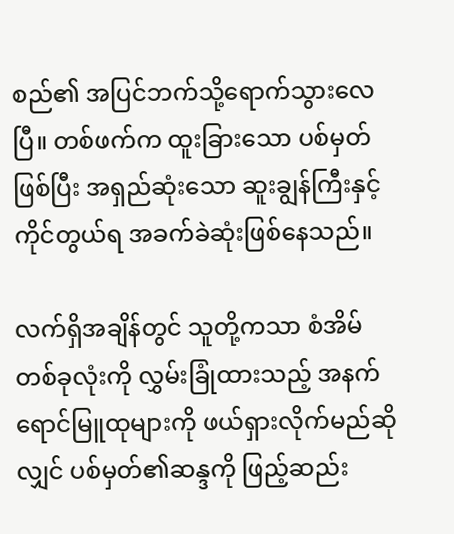စည်၏ အပြင်ဘက်သို့ရောက်သွားလေပြီ။ တစ်ဖက်က ထူးခြားသော ပစ်မှတ်ဖြစ်ပြီး အရှည်ဆုံးသော ဆူးချွန်ကြီးနှင့် ကိုင်တွယ်ရ အခက်ခဲဆုံးဖြစ်နေသည်။

လက်ရှိအချိန်တွင် သူတို့ကသာ စံအိမ်တစ်ခုလုံးကို လွှမ်းခြုံထားသည့် အနက်ရောင်မြူထုများကို ဖယ်ရှားလိုက်မည်ဆိုလျှင် ပစ်မှတ်၏ဆန္ဒကို ဖြည့်ဆည်း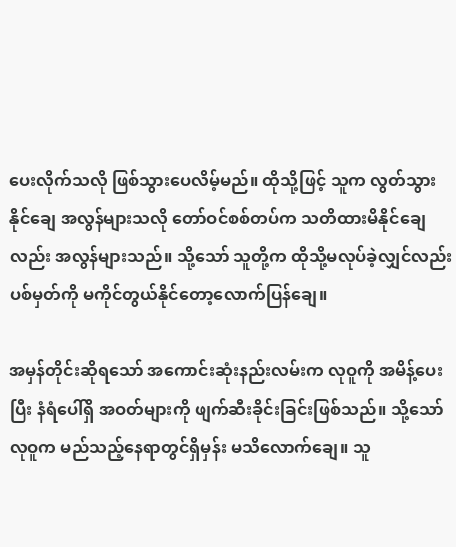ပေးလိုက်သလို ဖြစ်သွားပေလိမ့်မည်။ ထိုသို့ဖြင့် သူက လွတ်သွားနိုင်ချေ အလွန်များသလို တော်ဝင်စစ်တပ်က သတိထားမိနိုင်ချေလည်း အလွန်များသည်။ သို့သော် သူတို့က ထိုသို့မလုပ်ခဲ့လျှင်လည်း ပစ်မှတ်ကို မကိုင်တွယ်နိုင်တော့လောက်ပြန်ချေ။

အမှန်တိုင်းဆိုရသော် အကောင်းဆုံးနည်းလမ်းက လုဝူကို အမိန့်ပေးပြီး နံရံပေါ်ရှိ အဝတ်များကို ဖျက်ဆီးခိုင်းခြင်းဖြစ်သည်။ သို့သော် လုဝူက မည်သည့်နေရာတွင်ရှိမှန်း မသိလောက်ချေ။ သူ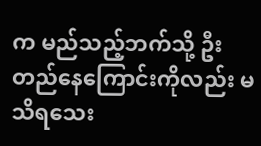က မည်သည့်ဘက်သို့ ဦးတည်နေကြောင်းကိုလည်း မသိရသေး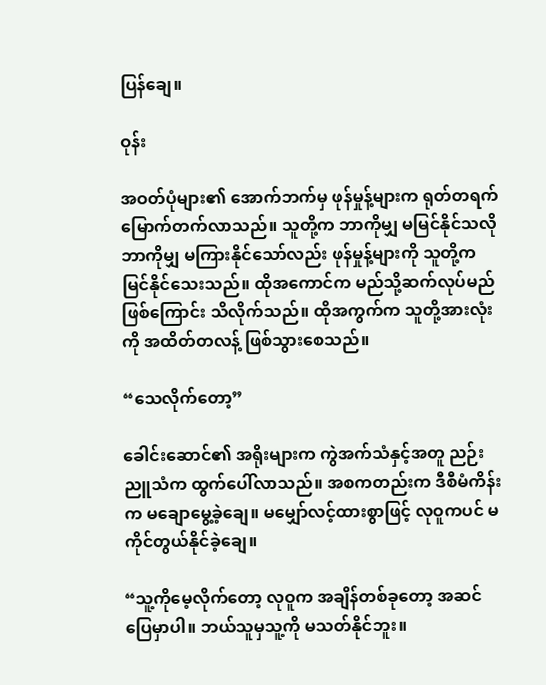ပြန်ချေ။

ဝုန်း

အဝတ်ပုံများ၏ အောက်ဘက်မှ ဖုန်မှုန့်များက ရုတ်တရက် မြောက်တက်လာသည်။ သူတို့က ဘာကိုမျှ မမြင်နိုင်သလို ဘာကိုမျှ မကြားနိုင်သော်လည်း ဖုန်မှုန့်များကို သူတို့ကမြင်နိုင်သေးသည်။ ထိုအကောင်က မည်သို့ဆက်လုပ်မည်ဖြစ်ကြောင်း သိလိုက်သည်။ ထိုအကွက်က သူတို့အားလုံးကို အထိတ်တလန့် ဖြစ်သွားစေသည်။

“သေလိုက်တော့”

ခေါင်းဆောင်၏ အရိုးများက ကွဲအက်သံနှင့်အတူ ညဉ်းညူသံက ထွက်ပေါ်လာသည်။ အစကတည်းက ဒီစီမံကိန်းက မချောမွေ့ခဲ့ချေ။ မမျှော်လင့်ထားစွာဖြင့် လုဝူကပင် မကိုင်တွယ်နိုင်ခဲ့ချေ။

“သူ့ကိုမေ့လိုက်တော့ လုဝူက အချိန်တစ်ခုတော့ အဆင်ပြေမှာပါ။ ဘယ်သူမှသူ့ကို မသတ်နိုင်ဘူး။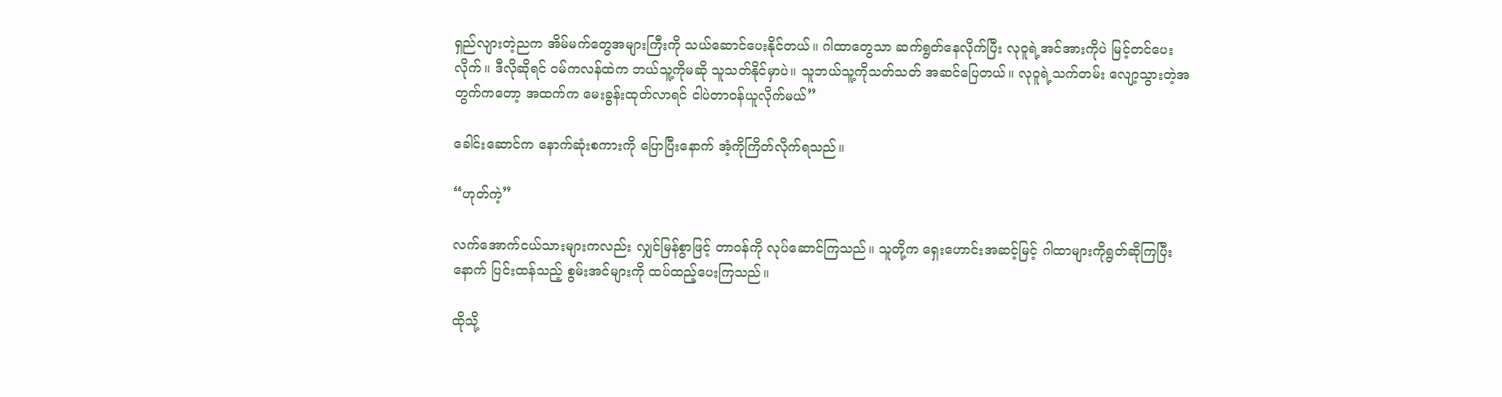ရှည်လျားတဲ့ညက အိမ်မက်တွေအများကြီးကို သယ်ဆောင်ပေးနိုင်တယ်။ ဂါထာတွေသာ ဆက်ရွတ်နေလိုက်ပြီး လုဝူရဲ့အင်အားကိုပဲ မြင့်တင်ပေးလိုက်။ ဒီလိုဆိုရင် ဝမ်ကလန်ထဲက ဘယ်သူ့ကိုမဆို သူသတ်နိုင်မှာပဲ။ သူဘယ်သူ့ကိုသတ်သတ် အဆင်ပြေတယ်။ လုဝူရဲ့သက်တမ်း လျော့သွားတဲ့အတွက်ကတော့ အထက်က မေးခွန်းထုတ်လာရင် ငါပဲတာဝန်ယူလိုက်မယ်”

ခေါင်းဆောင်က နောက်ဆုံးစကားကို ပြောပြီးနောက် အံ့ကိုကြိတ်လိုက်ရသည်။

“ဟုတ်ကဲ့”

လက်အောက်ငယ်သားများကလည်း လျှင်မြန်စွာဖြင့် တာဝန်ကို လုပ်ဆောင်ကြသည်။ သူတို့က ရှေးဟောင်းအဆင့်မြင့် ဂါထာများကိုရွတ်ဆိုကြပြီးနောက် ပြင်းထန်သည့် စွမ်းအင်များကို ထပ်ထည့်ပေးကြသည်။

ထိုသို့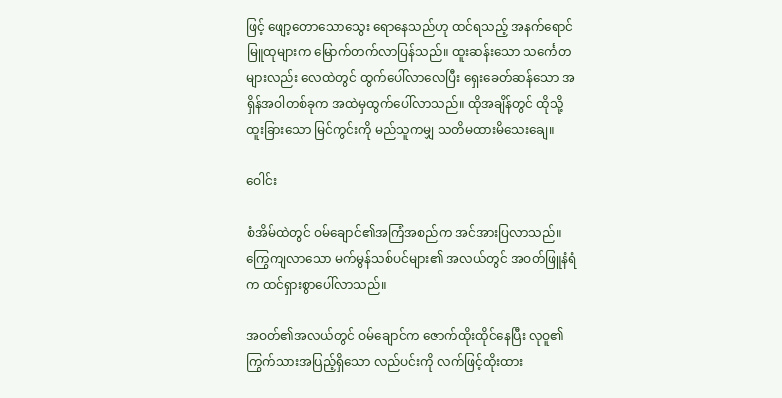ဖြင့် ဖျော့တောသောသွေး ရောနေသည်ဟု ထင်ရသည့် အနက်ရောင်မြူထုများက မြောက်တက်လာပြန်သည်။ ထူးဆန်းသော သင်္ကေတများလည်း လေထဲတွင် ထွက်ပေါ်လာလေပြီး ရှေးခေတ်ဆန်သော အရှိန်အဝါတစ်ခုက အထဲမှထွက်ပေါ်လာသည်။ ထိုအချိန်တွင် ထိုသို့ထူးခြားသော မြင်ကွင်းကို မည်သူကမျှ သတိမထားမိသေးချေ။

ဝေါင်း

စံအိမ်ထဲတွင် ဝမ်ချောင်၏အကြံအစည်က အင်အားပြလာသည်။ ကြွေကျလာသော မက်မွန်သစ်ပင်များ၏ အလယ်တွင် အဝတ်ဖြူနံရံက ထင်ရှားစွာပေါ်လာသည်။

အဝတ်၏အလယ်တွင် ဝမ်ချောင်က ဇောက်ထိုးထိုင်နေပြီး လုဝူ၏ ကြွက်သားအပြည့်ရှိသော လည်ပင်းကို လက်ဖြင့်ထိုးထား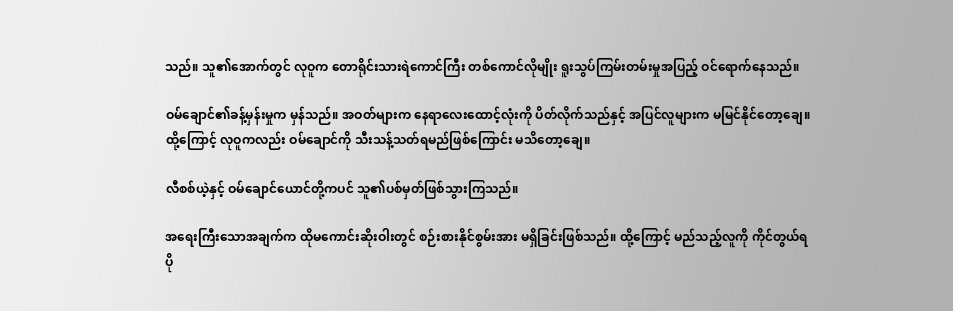သည်။ သူ၏အောက်တွင် လုဝူက တောရိုင်းသားရဲကောင်ကြီး တစ်ကောင်လိုမျိုး ရူးသွပ်ကြမ်းတမ်းမှုအပြည့် ဝင်ရောက်နေသည်။

ဝမ်ချောင်၏ခန့်မှန်းမှုက မှန်သည်။ အဝတ်များက နေရာလေးထောင့်လုံးကို ပိတ်လိုက်သည်နှင့် အပြင်လူများက မမြင်နိုင်တော့ချေ။ ထို့ကြောင့် လုဝူကလည်း ဝမ်ချောင်ကို သီးသန့်သတ်ရမည်ဖြစ်ကြောင်း မသိတော့ချေ။

လီစစ်ယဲ့နှင့် ဝမ်ချောင်ယောင်တို့ကပင် သူ၏ပစ်မှတ်ဖြစ်သွားကြသည်။

အရေးကြီးသောအချက်က ထိုမကောင်းဆိုးဝါးတွင် စဉ်းစားနိုင်စွမ်းအား မရှိခြင်းဖြစ်သည်။ ထို့ကြောင့် မည်သည့်လူကို ကိုင်တွယ်ရပို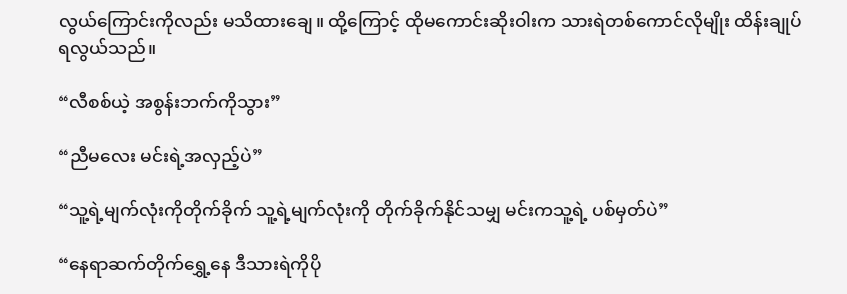လွယ်ကြောင်းကိုလည်း မသိထားချေ။ ထို့ကြောင့် ထိုမကောင်းဆိုးဝါးက သားရဲတစ်ကောင်လိုမျိုး ထိန်းချုပ်ရလွယ်သည်။

“လီစစ်ယဲ့ အစွန်းဘက်ကိုသွား”

“ညီမလေး မင်းရဲ့အလှည့်ပဲ”

“သူ့ရဲ့မျက်လုံးကိုတိုက်ခိုက် သူ့ရဲ့မျက်လုံးကို တိုက်ခိုက်နိုင်သမျှ မင်းကသူ့ရဲ့ ပစ်မှတ်ပဲ”

“နေရာဆက်တိုက်ရွှေ့နေ ဒီသားရဲကိုပို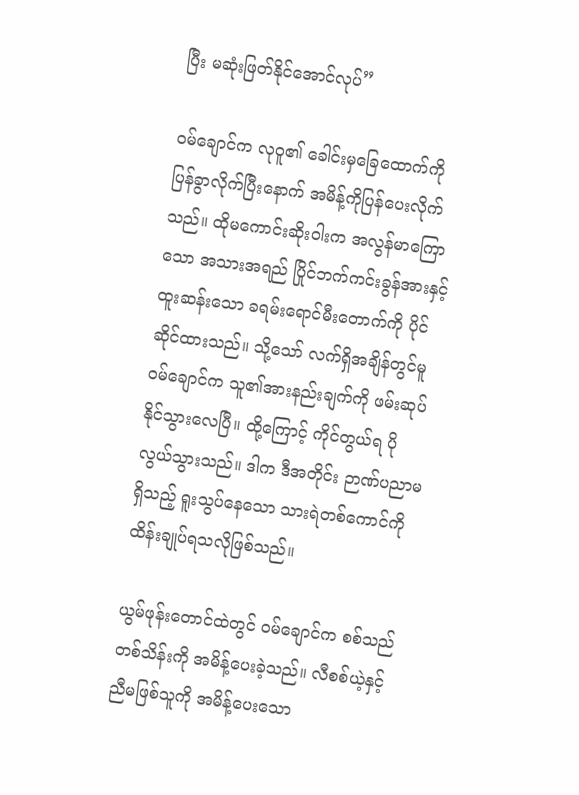ပြီး မဆုံးဖြတ်နိုင်အောင်လုပ်”

ဝမ်ချောင်က လုဝူ၏ ခေါင်းမှခြေထောက်ကို ပြန်ခွာလိုက်ပြီးနောက် အမိန့်ကိုပြန်ပေးလိုက်သည်။ ထိုမကောင်းဆိုးဝါးက အလွန်မာကြောသော အသားအရည် ပြိုင်ဘက်ကင်းခွန်အားနှင့် ထူးဆန်းသော ခရမ်းရောင်မီးတောက်ကို ပိုင်ဆိုင်ထားသည်။ သို့သော် လက်ရှိအချိန်တွင်မူ ဝမ်ချောင်က သူ၏အားနည်းချက်ကို ဖမ်းဆုပ်နိုင်သွားလေပြီ။ ထို့ကြောင့် ကိုင်တွယ်ရ ပိုလွယ်သွားသည်။ ဒါက ဒီအတိုင်း ဉာဏ်ပညာမရှိသည့် ရူးသွပ်နေသော သားရဲတစ်ကောင်ကို ထိန်းချုပ်ရသလိုဖြစ်သည်။

ယွမ်ဖုန်းတောင်ထဲတွင် ဝမ်ချောင်က စစ်သည်တစ်သိန်းကို အမိန့်ပေးခဲ့သည်။ လီစစ်ယဲ့နှင့် ညီမဖြစ်သူကို အမိန့်ပေးသော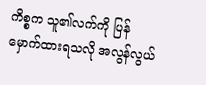ကိစ္စက သူ၏လက်ကို ပြန်မှောက်ထားရသလို အလွန်လွယ်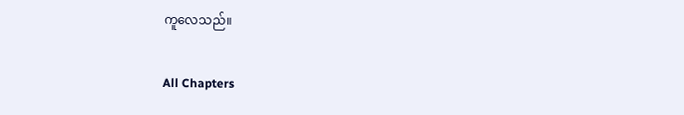ကူလေသည်။

All Chapters